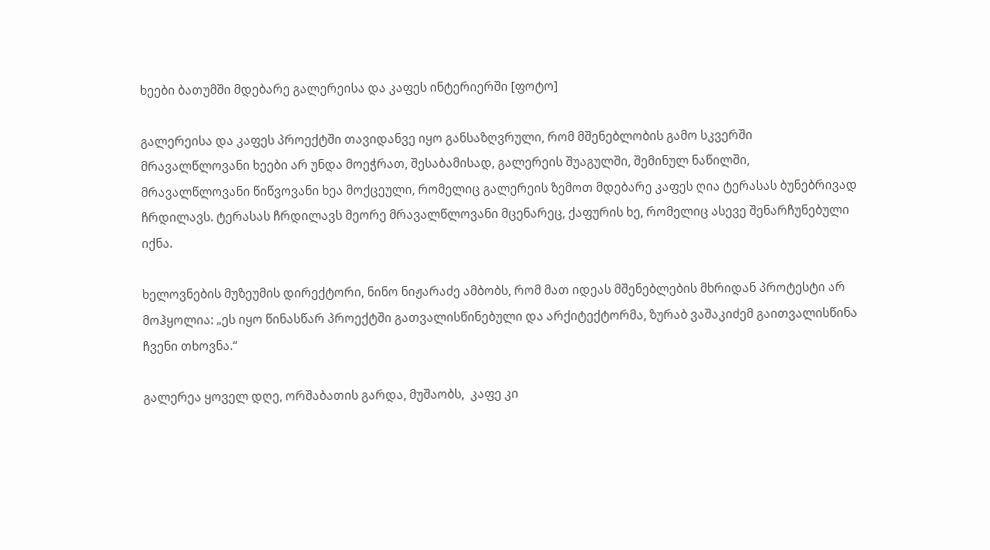ხეები ბათუმში მდებარე გალერეისა და კაფეს ინტერიერში [ფოტო]

გალერეისა და კაფეს პროექტში თავიდანვე იყო განსაზღვრული, რომ მშენებლობის გამო სკვერში მრავალწლოვანი ხეები არ უნდა მოეჭრათ, შესაბამისად, გალერეის შუაგულში, შემინულ ნაწილში, მრავალწლოვანი წიწვოვანი ხეა მოქცეული, რომელიც გალერეის ზემოთ მდებარე კაფეს ღია ტერასას ბუნებრივად ჩრდილავს. ტერასას ჩრდილავს მეორე მრავალწლოვანი მცენარეც, ქაფურის ხე, რომელიც ასევე შენარჩუნებული იქნა.

ხელოვნების მუზეუმის დირექტორი, ნინო ნიჟარაძე ამბობს, რომ მათ იდეას მშენებლების მხრიდან პროტესტი არ მოჰყოლია: „ეს იყო წინასწარ პროექტში გათვალისწინებული და არქიტექტორმა, ზურაბ ვაშაკიძემ გაითვალისწინა ჩვენი თხოვნა.“

გალერეა ყოველ დღე, ორშაბათის გარდა, მუშაობს,  კაფე კი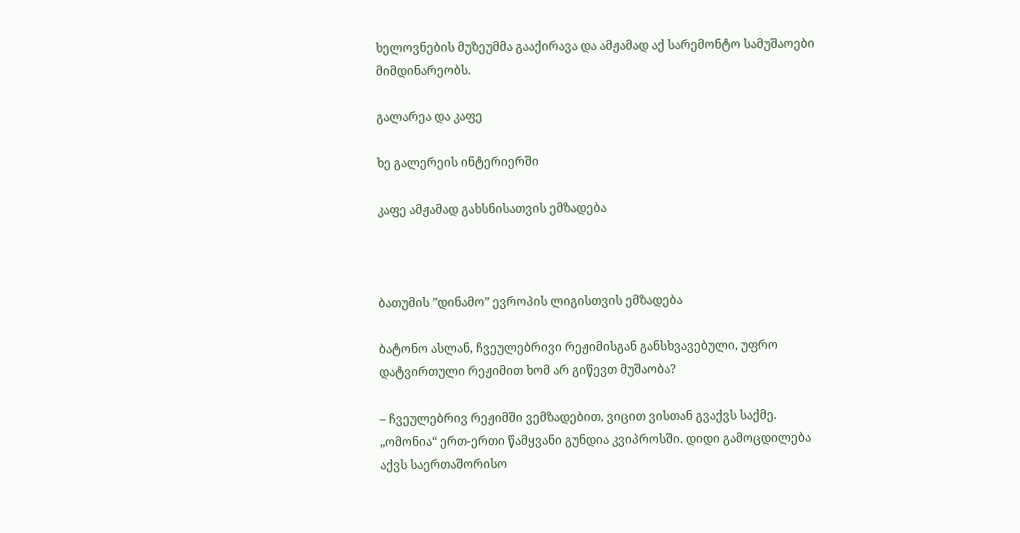ხელოვნების მუზეუმმა გააქირავა და ამჟამად აქ სარემონტო სამუშაოები მიმდინარეობს.

გალარეა და კაფე

ხე გალერეის ინტერიერში

კაფე ამჟამად გახსნისათვის ემზადება



ბათუმის ”დინამო” ევროპის ლიგისთვის ემზადება

ბატონო ასლან, ჩვეულებრივი რეჟიმისგან განსხვავებული, უფრო დატვირთული რეჟიმით ხომ არ გიწევთ მუშაობა?

– ჩვეულებრივ რეჟიმში ვემზადებით, ვიცით ვისთან გვაქვს საქმე. „ომონია“ ერთ-ერთი წამყვანი გუნდია კვიპროსში. დიდი გამოცდილება აქვს საერთაშორისო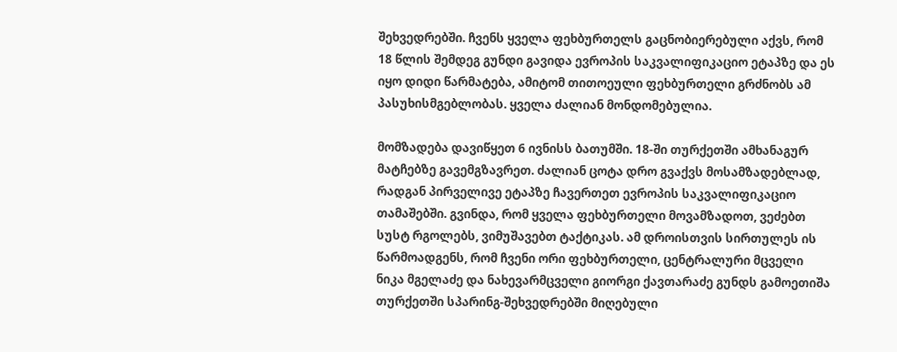შეხვედრებში. ჩვენს ყველა ფეხბურთელს გაცნობიერებული აქვს, რომ 18 წლის შემდეგ გუნდი გავიდა ევროპის საკვალიფიკაციო ეტაპზე და ეს იყო დიდი წარმატება, ამიტომ თითოეული ფეხბურთელი გრძნობს ამ პასუხისმგებლობას. ყველა ძალიან მონდომებულია.

მომზადება დავიწყეთ 6 ივნისს ბათუმში. 18-ში თურქეთში ამხანაგურ მატჩებზე გავემგზავრეთ. ძალიან ცოტა დრო გვაქვს მოსამზადებლად, რადგან პირველივე ეტაპზე ჩავერთეთ ევროპის საკვალიფიკაციო თამაშებში. გვინდა, რომ ყველა ფეხბურთელი მოვამზადოთ, ვეძებთ სუსტ რგოლებს, ვიმუშავებთ ტაქტიკას. ამ დროისთვის სირთულეს ის წარმოადგენს, რომ ჩვენი ორი ფეხბურთელი, ცენტრალური მცველი ნიკა მგელაძე და ნახევარმცველი გიორგი ქავთარაძე გუნდს გამოეთიშა თურქეთში სპარინგ-შეხვედრებში მიღებული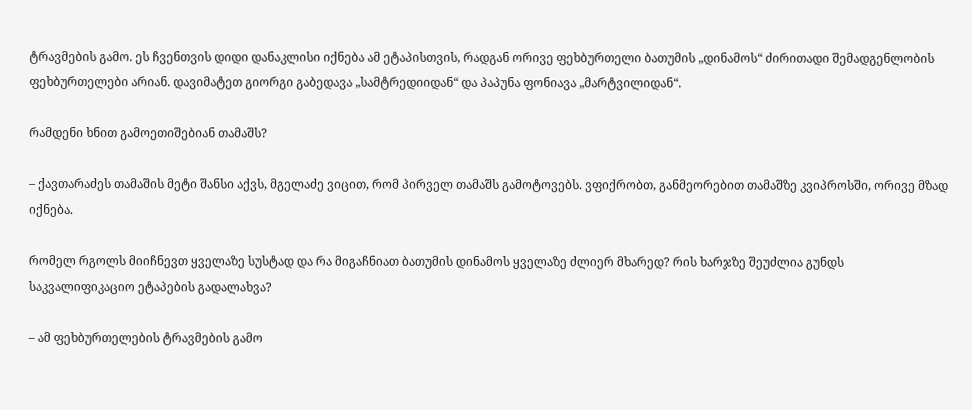ტრავმების გამო. ეს ჩვენთვის დიდი დანაკლისი იქნება ამ ეტაპისთვის, რადგან ორივე ფეხბურთელი ბათუმის „დინამოს“ ძირითადი შემადგენლობის ფეხბურთელები არიან. დავიმატეთ გიორგი გაბედავა „სამტრედიიდან“ და პაპუნა ფონიავა „მარტვილიდან“.

რამდენი ხნით გამოეთიშებიან თამაშს?

– ქავთარაძეს თამაშის მეტი შანსი აქვს, მგელაძე ვიცით, რომ პირველ თამაშს გამოტოვებს. ვფიქრობთ, განმეორებით თამაშზე კვიპროსში, ორივე მზად იქნება.

რომელ რგოლს მიიჩნევთ ყველაზე სუსტად და რა მიგაჩნიათ ბათუმის დინამოს ყველაზე ძლიერ მხარედ? რის ხარჯზე შეუძლია გუნდს საკვალიფიკაციო ეტაპების გადალახვა?

– ამ ფეხბურთელების ტრავმების გამო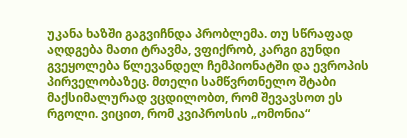უკანა ხაზში გაგვიჩნდა პრობლემა. თუ სწრაფად აღდგება მათი ტრავმა, ვფიქრობ, კარგი გუნდი გვეყოლება წლევანდელ ჩემპიონატში და ევროპის პირველობაზეც. მთელი სამწვრთნელო შტაბი მაქსიმალურად ვცდილობთ, რომ შევავსოთ ეს რგოლი. ვიცით, რომ კვიპროსის „ომონია“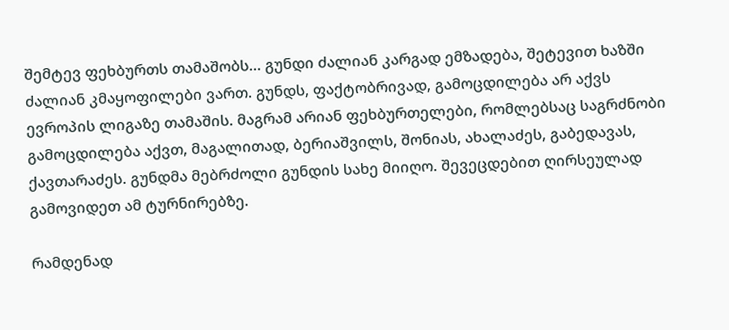შემტევ ფეხბურთს თამაშობს… გუნდი ძალიან კარგად ემზადება, შეტევით ხაზში ძალიან კმაყოფილები ვართ. გუნდს, ფაქტობრივად, გამოცდილება არ აქვს ევროპის ლიგაზე თამაშის. მაგრამ არიან ფეხბურთელები, რომლებსაც საგრძნობი გამოცდილება აქვთ, მაგალითად, ბერიაშვილს, შონიას, ახალაძეს, გაბედავას, ქავთარაძეს. გუნდმა მებრძოლი გუნდის სახე მიიღო. შევეცდებით ღირსეულად გამოვიდეთ ამ ტურნირებზე.

რამდენად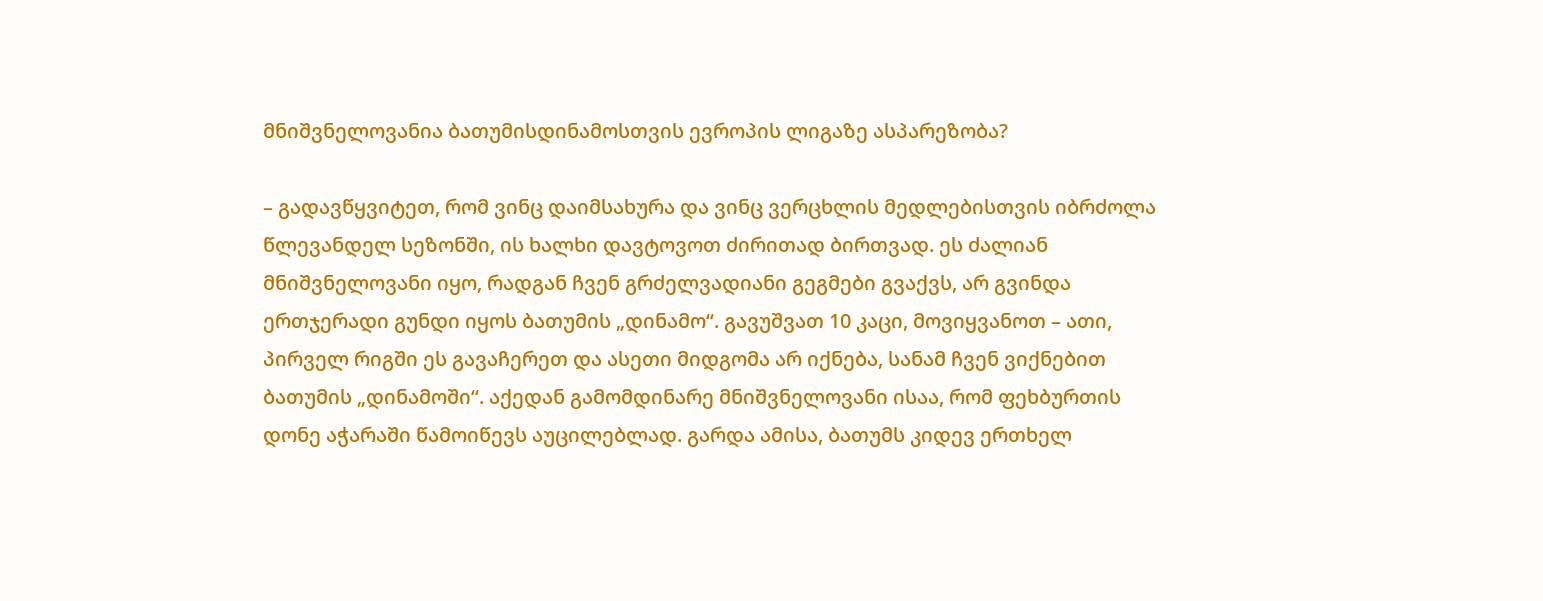მნიშვნელოვანია ბათუმისდინამოსთვის ევროპის ლიგაზე ასპარეზობა?

– გადავწყვიტეთ, რომ ვინც დაიმსახურა და ვინც ვერცხლის მედლებისთვის იბრძოლა წლევანდელ სეზონში, ის ხალხი დავტოვოთ ძირითად ბირთვად. ეს ძალიან მნიშვნელოვანი იყო, რადგან ჩვენ გრძელვადიანი გეგმები გვაქვს, არ გვინდა ერთჯერადი გუნდი იყოს ბათუმის „დინამო“. გავუშვათ 10 კაცი, მოვიყვანოთ – ათი, პირველ რიგში ეს გავაჩერეთ და ასეთი მიდგომა არ იქნება, სანამ ჩვენ ვიქნებით ბათუმის „დინამოში“. აქედან გამომდინარე მნიშვნელოვანი ისაა, რომ ფეხბურთის დონე აჭარაში წამოიწევს აუცილებლად. გარდა ამისა, ბათუმს კიდევ ერთხელ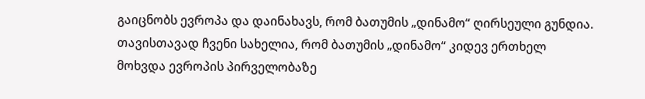გაიცნობს ევროპა და დაინახავს, რომ ბათუმის „დინამო“ ღირსეული გუნდია. თავისთავად ჩვენი სახელია, რომ ბათუმის „დინამო“ კიდევ ერთხელ მოხვდა ევროპის პირველობაზე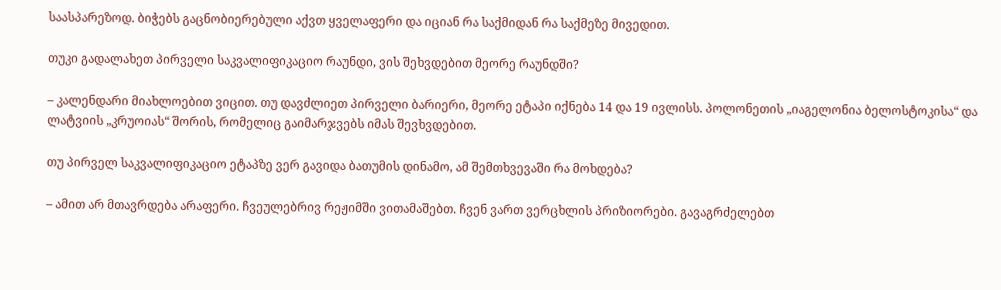საასპარეზოდ. ბიჭებს გაცნობიერებული აქვთ ყველაფერი და იციან რა საქმიდან რა საქმეზე მივედით.

თუკი გადალახეთ პირველი საკვალიფიკაციო რაუნდი, ვის შეხვდებით მეორე რაუნდში?

– კალენდარი მიახლოებით ვიცით. თუ დავძლიეთ პირველი ბარიერი, მეორე ეტაპი იქნება 14 და 19 ივლისს. პოლონეთის „იაგელონია ბელოსტოკისა“ და ლატვიის „კრუოიას“ შორის, რომელიც გაიმარჯვებს იმას შევხვდებით.

თუ პირველ საკვალიფიკაციო ეტაპზე ვერ გავიდა ბათუმის დინამო, ამ შემთხვევაში რა მოხდება?

– ამით არ მთავრდება არაფერი. ჩვეულებრივ რეჟიმში ვითამაშებთ. ჩვენ ვართ ვერცხლის პრიზიორები. გავაგრძელებთ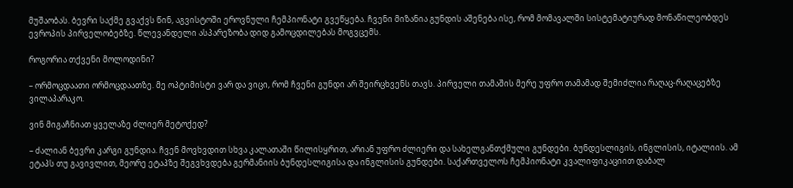მუშაობას. ბევრი საქმე გვაქვს წინ, აგვისტოში ეროვნული ჩემპიონატი გვეწყება. ჩვენი მიზანია გუნდის აშენება ისე, რომ მომავალში სისტემატიურად მონაწილეობდეს ევროპის პირველობებზე. წლევანდელი ასპარეზობა დიდ გამოცდილებას მოგვცემს.

როგორია თქვენი მოლოდინი?

– ორმოცდაათი ორმოცდაათზე. მე ოპტიმისტი ვარ და ვიცი, რომ ჩვენი გუნდი არ შეირცხვენს თავს. პირველი თამაშის მერე უფრო თამამად შემიძლია რაღაც-რაღაცებზე ვილაპარაკო.

ვინ მიგაჩნიათ ყველაზე ძლიერ მეტოქედ?

– ძალიან ბევრი კარგი გუნდია. ჩვენ მოვხვდით სხვა კალათაში წილისყრით, არიან უფრო ძლიერი და სახელგანთქმული გუნდები. ბუნდესლიგის, ინგლისის, იტალიის. ამ ეტაპს თუ გავივლით, მეორე ეტაპზე შეგვხვდება გერმანიის ბუნდესლიგისა და ინგლისის გუნდები. საქართველოს ჩემპიონატი კვალიფიკაციით დაბალ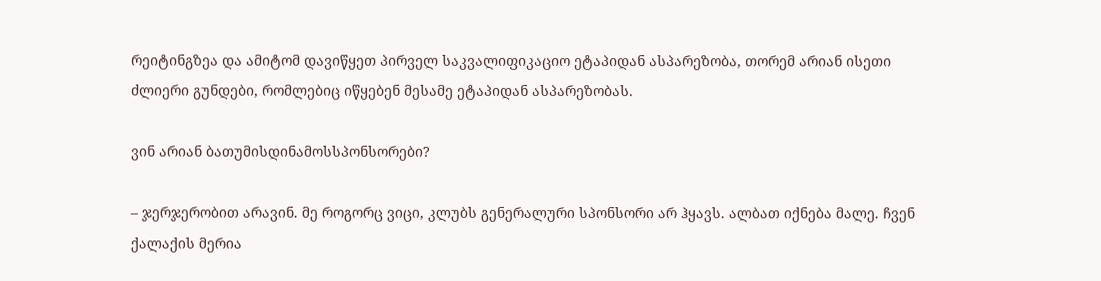რეიტინგზეა და ამიტომ დავიწყეთ პირველ საკვალიფიკაციო ეტაპიდან ასპარეზობა, თორემ არიან ისეთი ძლიერი გუნდები, რომლებიც იწყებენ მესამე ეტაპიდან ასპარეზობას.

ვინ არიან ბათუმისდინამოსსპონსორები?

– ჯერჯერობით არავინ. მე როგორც ვიცი, კლუბს გენერალური სპონსორი არ ჰყავს. ალბათ იქნება მალე. ჩვენ ქალაქის მერია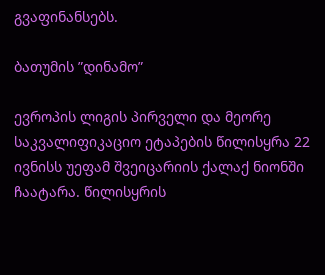გვაფინანსებს.

ბათუმის ”დინამო”

ევროპის ლიგის პირველი და მეორე საკვალიფიკაციო ეტაპების წილისყრა 22 ივნისს უეფამ შვეიცარიის ქალაქ ნიონში ჩაატარა. წილისყრის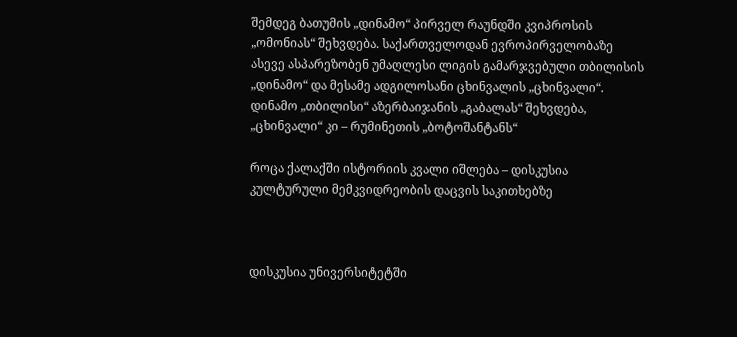შემდეგ ბათუმის „დინამო“ პირველ რაუნდში კვიპროსის „ომონიას“ შეხვდება. საქართველოდან ევროპირველობაზე ასევე ასპარეზობენ უმაღლესი ლიგის გამარჯვებული თბილისის „დინამო“ და მესამე ადგილოსანი ცხინვალის „ცხინვალი“. დინამო „თბილისი“ აზერბაიჯანის „გაბალას“ შეხვდება, „ცხინვალი“ კი – რუმინეთის „ბოტოშანტანს“

როცა ქალაქში ისტორიის კვალი იშლება – დისკუსია კულტურული მემკვიდრეობის დაცვის საკითხებზე



დისკუსია უნივერსიტეტში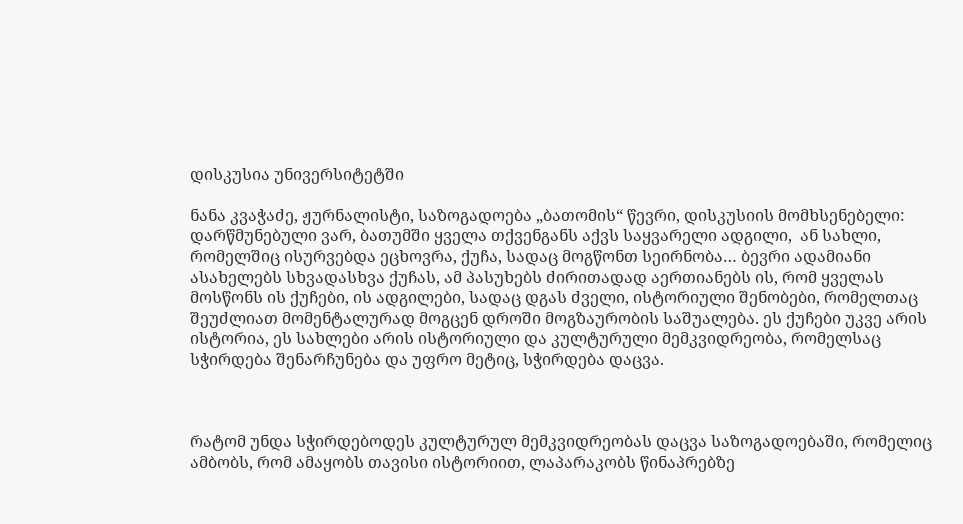დისკუსია უნივერსიტეტში

ნანა კვაჭაძე, ჟურნალისტი, საზოგადოება „ბათომის“ წევრი, დისკუსიის მომხსენებელი: დარწმუნებული ვარ, ბათუმში ყველა თქვენგანს აქვს საყვარელი ადგილი,  ან სახლი, რომელშიც ისურვებდა ეცხოვრა, ქუჩა, სადაც მოგწონთ სეირნობა… ბევრი ადამიანი ასახელებს სხვადასხვა ქუჩას, ამ პასუხებს ძირითადად აერთიანებს ის, რომ ყველას მოსწონს ის ქუჩები, ის ადგილები, სადაც დგას ძველი, ისტორიული შენობები, რომელთაც შეუძლიათ მომენტალურად მოგცენ დროში მოგზაურობის საშუალება. ეს ქუჩები უკვე არის ისტორია, ეს სახლები არის ისტორიული და კულტურული მემკვიდრეობა, რომელსაც სჭირდება შენარჩუნება და უფრო მეტიც, სჭირდება დაცვა.



რატომ უნდა სჭირდებოდეს კულტურულ მემკვიდრეობას დაცვა საზოგადოებაში, რომელიც ამბობს, რომ ამაყობს თავისი ისტორიით, ლაპარაკობს წინაპრებზე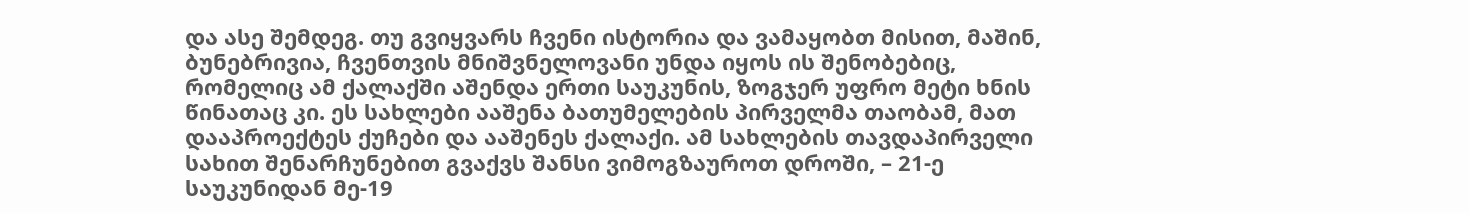და ასე შემდეგ. თუ გვიყვარს ჩვენი ისტორია და ვამაყობთ მისით, მაშინ, ბუნებრივია, ჩვენთვის მნიშვნელოვანი უნდა იყოს ის შენობებიც, რომელიც ამ ქალაქში აშენდა ერთი საუკუნის, ზოგჯერ უფრო მეტი ხნის წინათაც კი. ეს სახლები ააშენა ბათუმელების პირველმა თაობამ, მათ დააპროექტეს ქუჩები და ააშენეს ქალაქი. ამ სახლების თავდაპირველი სახით შენარჩუნებით გვაქვს შანსი ვიმოგზაუროთ დროში, – 21-ე საუკუნიდან მე-19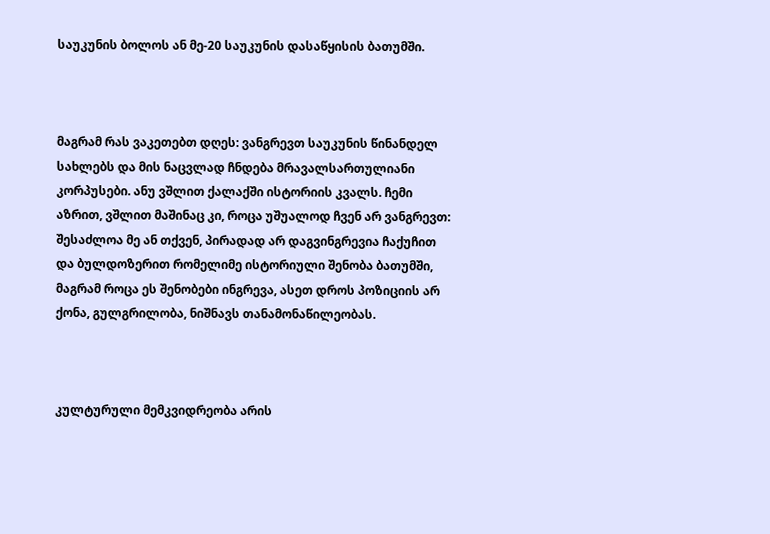საუკუნის ბოლოს ან მე-20 საუკუნის დასაწყისის ბათუმში.



მაგრამ რას ვაკეთებთ დღეს: ვანგრევთ საუკუნის წინანდელ სახლებს და მის ნაცვლად ჩნდება მრავალსართულიანი კორპუსები. ანუ ვშლით ქალაქში ისტორიის კვალს. ჩემი აზრით, ვშლით მაშინაც კი, როცა უშუალოდ ჩვენ არ ვანგრევთ: შესაძლოა მე ან თქვენ, პირადად არ დაგვინგრევია ჩაქუჩით და ბულდოზერით რომელიმე ისტორიული შენობა ბათუმში, მაგრამ როცა ეს შენობები ინგრევა, ასეთ დროს პოზიციის არ ქონა, გულგრილობა, ნიშნავს თანამონაწილეობას.



კულტურული მემკვიდრეობა არის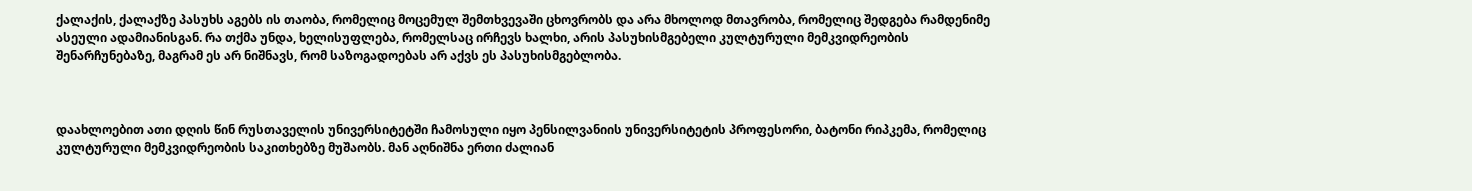ქალაქის, ქალაქზე პასუხს აგებს ის თაობა, რომელიც მოცემულ შემთხვევაში ცხოვრობს და არა მხოლოდ მთავრობა, რომელიც შედგება რამდენიმე ასეული ადამიანისგან. რა თქმა უნდა, ხელისუფლება, რომელსაც ირჩევს ხალხი, არის პასუხისმგებელი კულტურული მემკვიდრეობის შენარჩუნებაზე, მაგრამ ეს არ ნიშნავს, რომ საზოგადოებას არ აქვს ეს პასუხისმგებლობა.



დაახლოებით ათი დღის წინ რუსთაველის უნივერსიტეტში ჩამოსული იყო პენსილვანიის უნივერსიტეტის პროფესორი, ბატონი რიპკემა, რომელიც კულტურული მემკვიდრეობის საკითხებზე მუშაობს. მან აღნიშნა ერთი ძალიან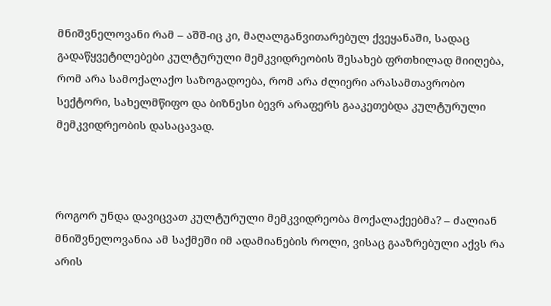მნიშვნელოვანი რამ – აშშ-იც კი, მაღალგანვითარებულ ქვეყანაში, სადაც გადაწყვეტილებები კულტურული მემკვიდრეობის შესახებ ფრთხილად მიიღება, რომ არა სამოქალაქო საზოგადოება, რომ არა ძლიერი არასამთავრობო სექტორი, სახელმწიფო და ბიზნესი ბევრ არაფერს გააკეთებდა კულტურული მემკვიდრეობის დასაცავად.



როგორ უნდა დავიცვათ კულტურული მემკვიდრეობა მოქალაქეებმა? – ძალიან მნიშვნელოვანია ამ საქმეში იმ ადამიანების როლი, ვისაც გააზრებული აქვს რა არის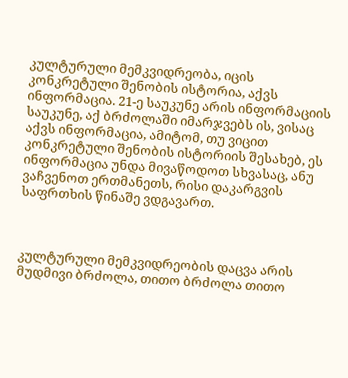კულტურული მემკვიდრეობა, იცის კონკრეტული შენობის ისტორია, აქვს ინფორმაცია. 21-ე საუკუნე არის ინფორმაციის საუკუნე, აქ ბრძოლაში იმარჯვებს ის, ვისაც აქვს ინფორმაცია, ამიტომ, თუ ვიცით კონკრეტული შენობის ისტორიის შესახებ, ეს ინფორმაცია უნდა მივაწოდოთ სხვასაც, ანუ ვაჩვენოთ ერთმანეთს, რისი დაკარგვის საფრთხის წინაშე ვდგავართ.



კულტურული მემკვიდრეობის დაცვა არის მუდმივი ბრძოლა, თითო ბრძოლა თითო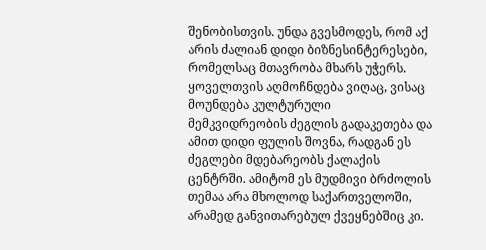შენობისთვის. უნდა გვესმოდეს, რომ აქ არის ძალიან დიდი ბიზნესინტერესები, რომელსაც მთავრობა მხარს უჭერს. ყოველთვის აღმოჩნდება ვიღაც, ვისაც მოუნდება კულტურული მემკვიდრეობის ძეგლის გადაკეთება და ამით დიდი ფულის შოვნა, რადგან ეს ძეგლები მდებარეობს ქალაქის ცენტრში. ამიტომ ეს მუდმივი ბრძოლის თემაა არა მხოლოდ საქართველოში, არამედ განვითარებულ ქვეყნებშიც კი.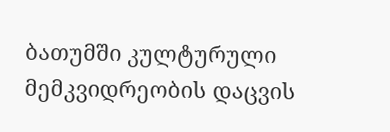ბათუმში კულტურული მემკვიდრეობის დაცვის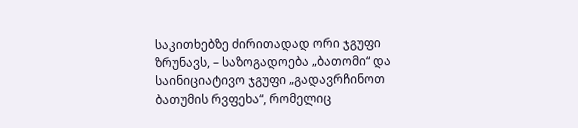საკითხებზე ძირითადად ორი ჯგუფი ზრუნავს, – საზოგადოება „ბათომი“ და საინიციატივო ჯგუფი „გადავრჩინოთ ბათუმის რვფეხა“, რომელიც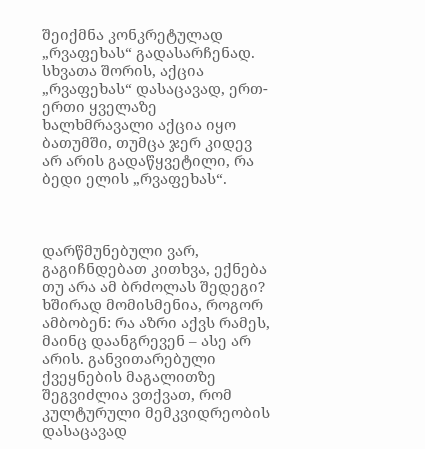შეიქმნა კონკრეტულად „რვაფეხას“ გადასარჩენად. სხვათა შორის, აქცია „რვაფეხას“ დასაცავად, ერთ-ერთი ყველაზე ხალხმრავალი აქცია იყო ბათუმში, თუმცა ჯერ კიდევ არ არის გადაწყვეტილი, რა ბედი ელის „რვაფეხას“.



დარწმუნებული ვარ, გაგიჩნდებათ კითხვა, ექნება თუ არა ამ ბრძოლას შედეგი? ხშირად მომისმენია, როგორ ამბობენ: რა აზრი აქვს რამეს, მაინც დაანგრევენ – ასე არ არის. განვითარებული ქვეყნების მაგალითზე შეგვიძლია ვთქვათ, რომ კულტურული მემკვიდრეობის დასაცავად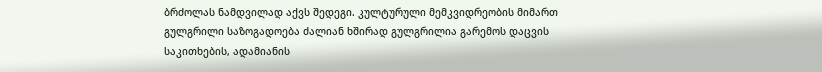ბრძოლას ნამდვილად აქვს შედეგი. კულტურული მემკვიდრეობის მიმართ გულგრილი საზოგადოება ძალიან ხშირად გულგრილია გარემოს დაცვის საკითხების, ადამიანის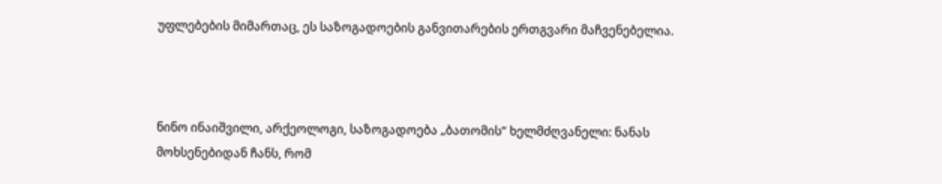უფლებების მიმართაც, ეს საზოგადოების განვითარების ერთგვარი მაჩვენებელია.



ნინო ინაიშვილი, არქეოლოგი, საზოგადოება „ბათომის“ ხელმძღვანელი: ნანას მოხსენებიდან ჩანს, რომ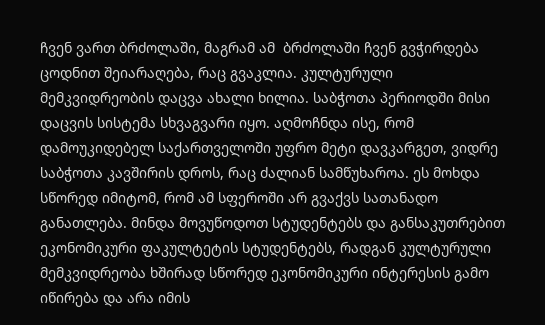ჩვენ ვართ ბრძოლაში, მაგრამ ამ  ბრძოლაში ჩვენ გვჭირდება ცოდნით შეიარაღება, რაც გვაკლია. კულტურული მემკვიდრეობის დაცვა ახალი ხილია. საბჭოთა პერიოდში მისი დაცვის სისტემა სხვაგვარი იყო. აღმოჩნდა ისე, რომ დამოუკიდებელ საქართველოში უფრო მეტი დავკარგეთ, ვიდრე საბჭოთა კავშირის დროს, რაც ძალიან სამწუხაროა. ეს მოხდა სწორედ იმიტომ, რომ ამ სფეროში არ გვაქვს სათანადო განათლება. მინდა მოვუწოდოთ სტუდენტებს და განსაკუთრებით ეკონომიკური ფაკულტეტის სტუდენტებს, რადგან კულტურული მემკვიდრეობა ხშირად სწორედ ეკონომიკური ინტერესის გამო იწირება და არა იმის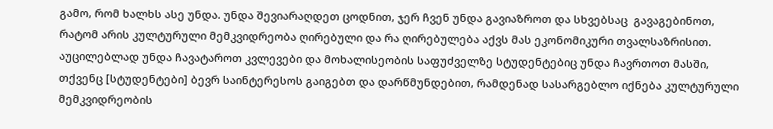გამო, რომ ხალხს ასე უნდა. უნდა შევიარაღდეთ ცოდნით, ჯერ ჩვენ უნდა გავიაზროთ და სხვებსაც  გავაგებინოთ,  რატომ არის კულტურული მემკვიდრეობა ღირებული და რა ღირებულება აქვს მას ეკონომიკური თვალსაზრისით. აუცილებლად უნდა ჩავატაროთ კვლევები და მოხალისეობის საფუძველზე სტუდენტებიც უნდა ჩავრთოთ მასში, თქვენც [სტუდენტები] ბევრ საინტერესოს გაიგებთ და დარწმუნდებით, რამდენად სასარგებლო იქნება კულტურული მემკვიდრეობის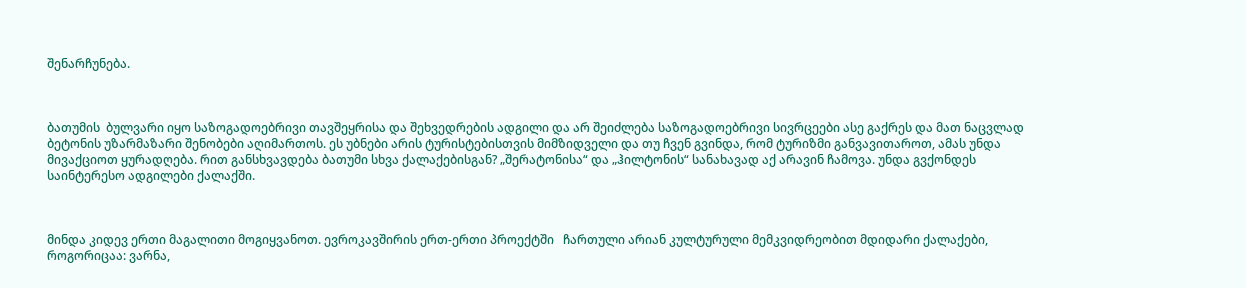შენარჩუნება.



ბათუმის  ბულვარი იყო საზოგადოებრივი თავშეყრისა და შეხვედრების ადგილი და არ შეიძლება საზოგადოებრივი სივრცეები ასე გაქრეს და მათ ნაცვლად ბეტონის უზარმაზარი შენობები აღიმართოს. ეს უბნები არის ტურისტებისთვის მიმზიდველი და თუ ჩვენ გვინდა, რომ ტურიზმი განვავითაროთ, ამას უნდა მივაქციოთ ყურადღება. რით განსხვავდება ბათუმი სხვა ქალაქებისგან? „შერატონისა“ და „ჰილტონის“ სანახავად აქ არავინ ჩამოვა. უნდა გვქონდეს საინტერესო ადგილები ქალაქში.



მინდა კიდევ ერთი მაგალითი მოგიყვანოთ. ევროკავშირის ერთ-ერთი პროექტში   ჩართული არიან კულტურული მემკვიდრეობით მდიდარი ქალაქები, როგორიცაა: ვარნა,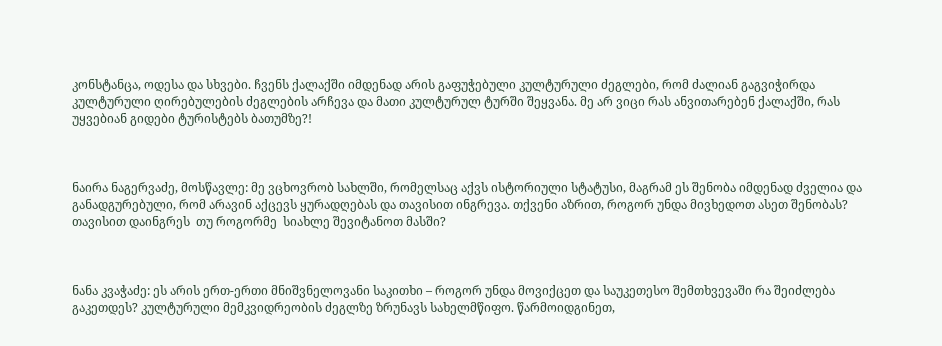კონსტანცა, ოდესა და სხვები. ჩვენს ქალაქში იმდენად არის გაფუჭებული კულტურული ძეგლები, რომ ძალიან გაგვიჭირდა კულტურული ღირებულების ძეგლების არჩევა და მათი კულტურულ ტურში შეყვანა. მე არ ვიცი რას ანვითარებენ ქალაქში, რას უყვებიან გიდები ტურისტებს ბათუმზე?!



ნაირა ნაგერვაძე, მოსწავლე: მე ვცხოვრობ სახლში, რომელსაც აქვს ისტორიული სტატუსი, მაგრამ ეს შენობა იმდენად ძველია და  განადგურებული, რომ არავინ აქცევს ყურადღებას და თავისით ინგრევა. თქვენი აზრით, როგორ უნდა მივხედოთ ასეთ შენობას? თავისით დაინგრეს  თუ როგორმე  სიახლე შევიტანოთ მასში?



ნანა კვაჭაძე: ეს არის ერთ-ერთი მნიშვნელოვანი საკითხი – როგორ უნდა მოვიქცეთ და საუკეთესო შემთხვევაში რა შეიძლება გაკეთდეს? კულტურული მემკვიდრეობის ძეგლზე ზრუნავს სახელმწიფო. წარმოიდგინეთ,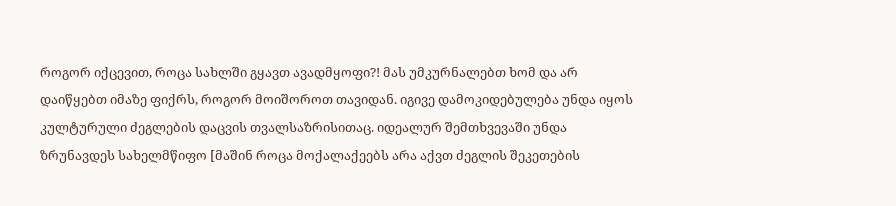როგორ იქცევით, როცა სახლში გყავთ ავადმყოფი?! მას უმკურნალებთ ხომ და არ დაიწყებთ იმაზე ფიქრს, როგორ მოიშოროთ თავიდან. იგივე დამოკიდებულება უნდა იყოს კულტურული ძეგლების დაცვის თვალსაზრისითაც. იდეალურ შემთხვევაში უნდა ზრუნავდეს სახელმწიფო [მაშინ როცა მოქალაქეებს არა აქვთ ძეგლის შეკეთების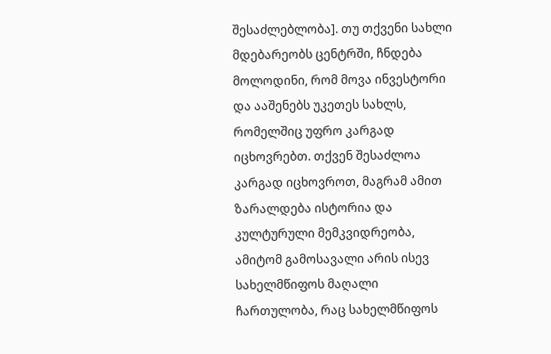შესაძლებლობა]. თუ თქვენი სახლი მდებარეობს ცენტრში, ჩნდება მოლოდინი, რომ მოვა ინვესტორი და ააშენებს უკეთეს სახლს, რომელშიც უფრო კარგად იცხოვრებთ. თქვენ შესაძლოა კარგად იცხოვროთ, მაგრამ ამით ზარალდება ისტორია და კულტურული მემკვიდრეობა, ამიტომ გამოსავალი არის ისევ სახელმწიფოს მაღალი ჩართულობა, რაც სახელმწიფოს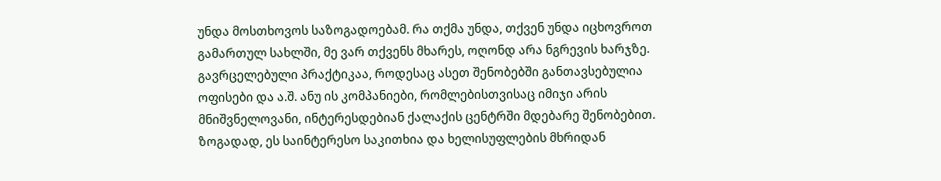უნდა მოსთხოვოს საზოგადოებამ. რა თქმა უნდა, თქვენ უნდა იცხოვროთ გამართულ სახლში, მე ვარ თქვენს მხარეს, ოღონდ არა ნგრევის ხარჯზე. გავრცელებული პრაქტიკაა, როდესაც ასეთ შენობებში განთავსებულია ოფისები და ა.შ. ანუ ის კომპანიები, რომლებისთვისაც იმიჯი არის მნიშვნელოვანი, ინტერესდებიან ქალაქის ცენტრში მდებარე შენობებით. ზოგადად, ეს საინტერესო საკითხია და ხელისუფლების მხრიდან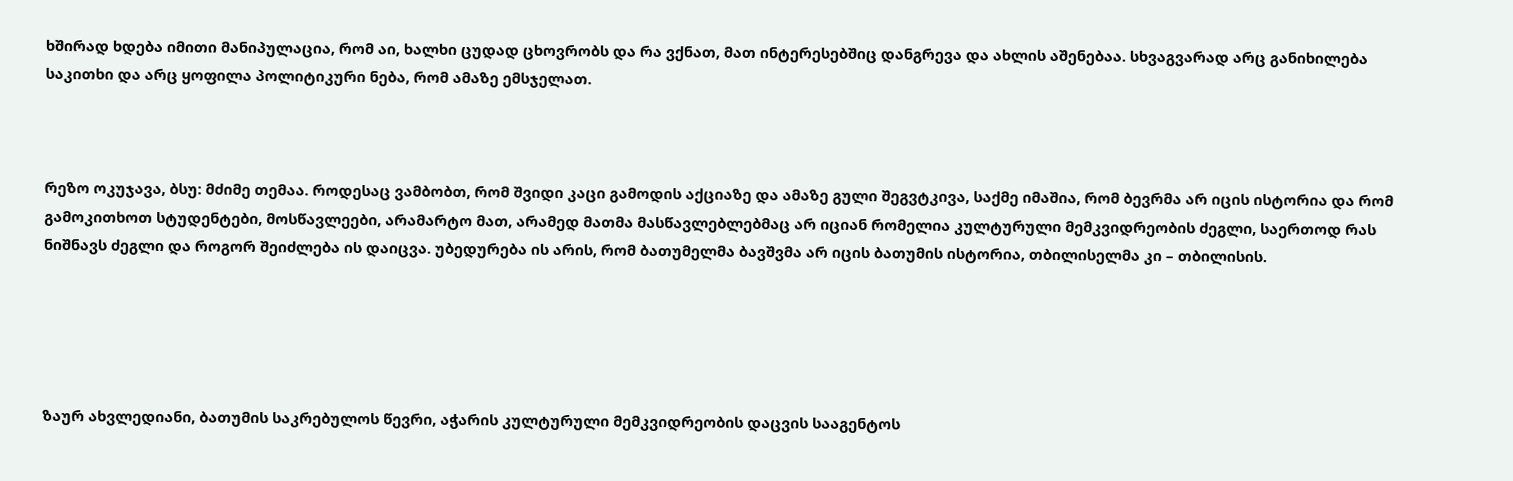ხშირად ხდება იმითი მანიპულაცია, რომ აი, ხალხი ცუდად ცხოვრობს და რა ვქნათ, მათ ინტერესებშიც დანგრევა და ახლის აშენებაა. სხვაგვარად არც განიხილება საკითხი და არც ყოფილა პოლიტიკური ნება, რომ ამაზე ემსჯელათ.



რეზო ოკუჯავა, ბსუ: მძიმე თემაა. როდესაც ვამბობთ, რომ შვიდი კაცი გამოდის აქციაზე და ამაზე გული შეგვტკივა, საქმე იმაშია, რომ ბევრმა არ იცის ისტორია და რომ გამოკითხოთ სტუდენტები, მოსწავლეები, არამარტო მათ, არამედ მათმა მასწავლებლებმაც არ იციან რომელია კულტურული მემკვიდრეობის ძეგლი, საერთოდ რას ნიშნავს ძეგლი და როგორ შეიძლება ის დაიცვა. უბედურება ის არის, რომ ბათუმელმა ბავშვმა არ იცის ბათუმის ისტორია, თბილისელმა კი – თბილისის.





ზაურ ახვლედიანი, ბათუმის საკრებულოს წევრი, აჭარის კულტურული მემკვიდრეობის დაცვის სააგენტოს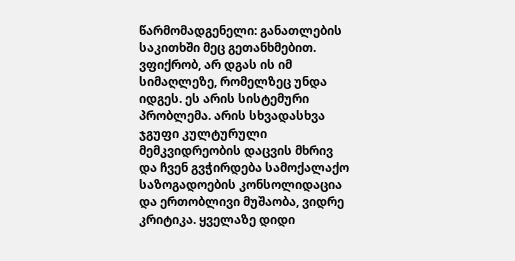წარმომადგენელი: განათლების საკითხში მეც გეთანხმებით. ვფიქრობ, არ დგას ის იმ სიმაღლეზე, რომელზეც უნდა იდგეს. ეს არის სისტემური პრობლემა. არის სხვადასხვა ჯგუფი კულტურული მემკვიდრეობის დაცვის მხრივ და ჩვენ გვჭირდება სამოქალაქო საზოგადოების კონსოლიდაცია და ერთობლივი მუშაობა, ვიდრე კრიტიკა. ყველაზე დიდი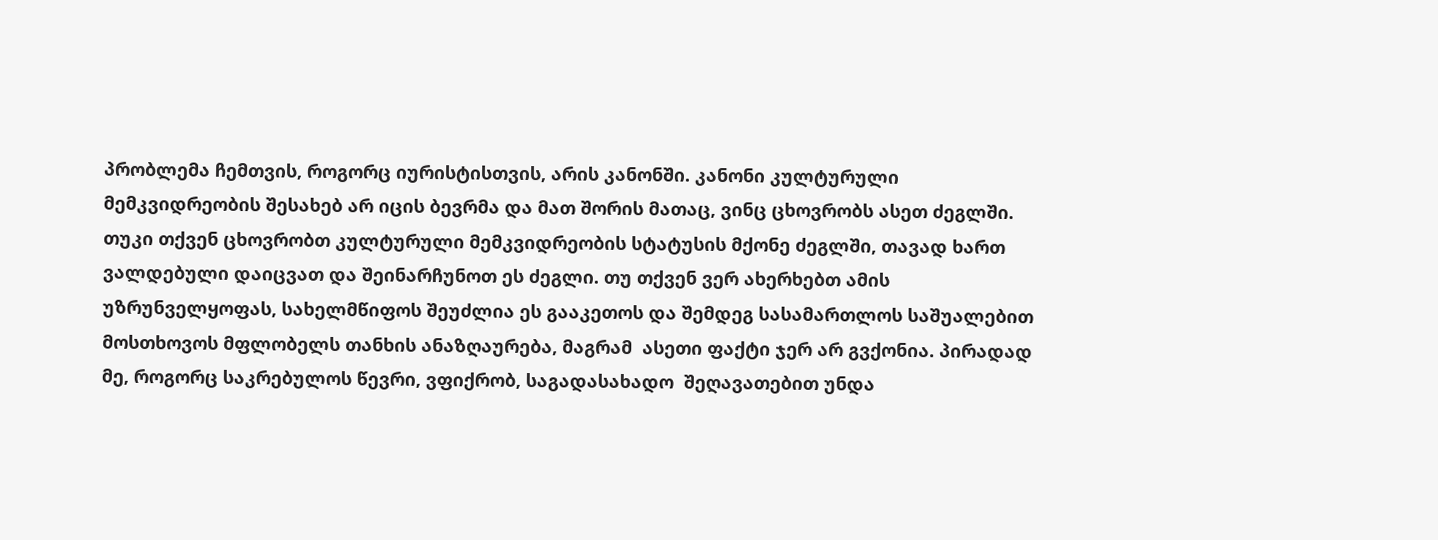პრობლემა ჩემთვის, როგორც იურისტისთვის, არის კანონში. კანონი კულტურული მემკვიდრეობის შესახებ არ იცის ბევრმა და მათ შორის მათაც, ვინც ცხოვრობს ასეთ ძეგლში. თუკი თქვენ ცხოვრობთ კულტურული მემკვიდრეობის სტატუსის მქონე ძეგლში, თავად ხართ ვალდებული დაიცვათ და შეინარჩუნოთ ეს ძეგლი. თუ თქვენ ვერ ახერხებთ ამის უზრუნველყოფას, სახელმწიფოს შეუძლია ეს გააკეთოს და შემდეგ სასამართლოს საშუალებით მოსთხოვოს მფლობელს თანხის ანაზღაურება, მაგრამ  ასეთი ფაქტი ჯერ არ გვქონია. პირადად მე, როგორც საკრებულოს წევრი, ვფიქრობ, საგადასახადო  შეღავათებით უნდა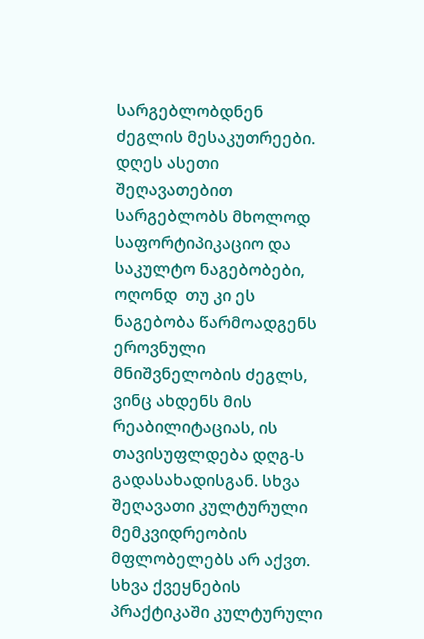სარგებლობდნენ ძეგლის მესაკუთრეები. დღეს ასეთი შეღავათებით სარგებლობს მხოლოდ საფორტიპიკაციო და საკულტო ნაგებობები, ოღონდ  თუ კი ეს ნაგებობა წარმოადგენს ეროვნული მნიშვნელობის ძეგლს, ვინც ახდენს მის რეაბილიტაციას, ის თავისუფლდება დღგ-ს გადასახადისგან. სხვა შეღავათი კულტურული მემკვიდრეობის მფლობელებს არ აქვთ. სხვა ქვეყნების პრაქტიკაში კულტურული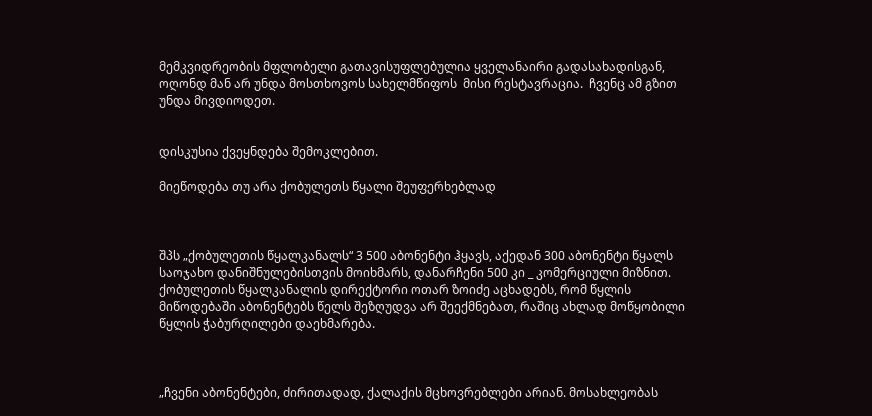მემკვიდრეობის მფლობელი გათავისუფლებულია ყველანაირი გადასახადისგან, ოღონდ მან არ უნდა მოსთხოვოს სახელმწიფოს  მისი რესტავრაცია.  ჩვენც ამ გზით  უნდა მივდიოდეთ.


დისკუსია ქვეყნდება შემოკლებით.

მიეწოდება თუ არა ქობულეთს წყალი შეუფერხებლად



შპს „ქობულეთის წყალკანალს“ 3 500 აბონენტი ჰყავს, აქედან 300 აბონენტი წყალს საოჯახო დანიშნულებისთვის მოიხმარს, დანარჩენი 500 კი _ კომერციული მიზნით. ქობულეთის წყალკანალის დირექტორი ოთარ ზოიძე აცხადებს, რომ წყლის მიწოდებაში აბონენტებს წელს შეზღუდვა არ შეექმნებათ, რაშიც ახლად მოწყობილი წყლის ჭაბურღილები დაეხმარება.



„ჩვენი აბონენტები, ძირითადად, ქალაქის მცხოვრებლები არიან. მოსახლეობას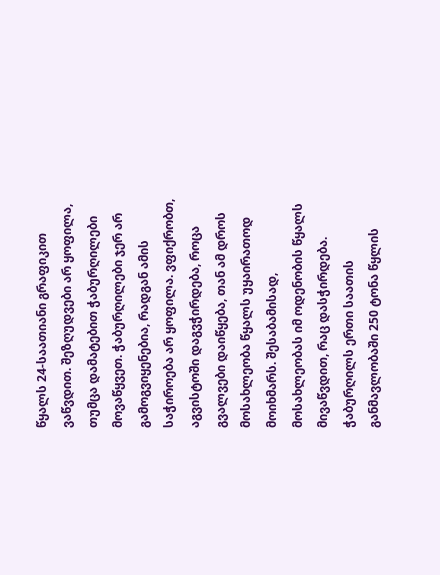წყალს 24-საათიანი გრაფიკით ვაწვდით. შეზღუდვები არ ყოფილა, თუმცა დამატებით ჭაბურღილები მოვაწყვეთ. ჭაბურღილები ჯერ არ გამოგვიყენებია, რადგან ამის საჭიროება არ ყოფილა. ვფიქრობთ, აგვისტოში დაგვჭირდება, როცა გვალვები დაიწყება, თან ამ დროს მოსახლეობა წყალს უყაირათოდ მოიხმარს. შესაბამისად, მოსახლეობას იმ ოდენობის წყალს მივაწვდით, რაც დასჭირდება. ჭაბურღილს ერთი საათის განმავლობაში 250 ტონა წყლის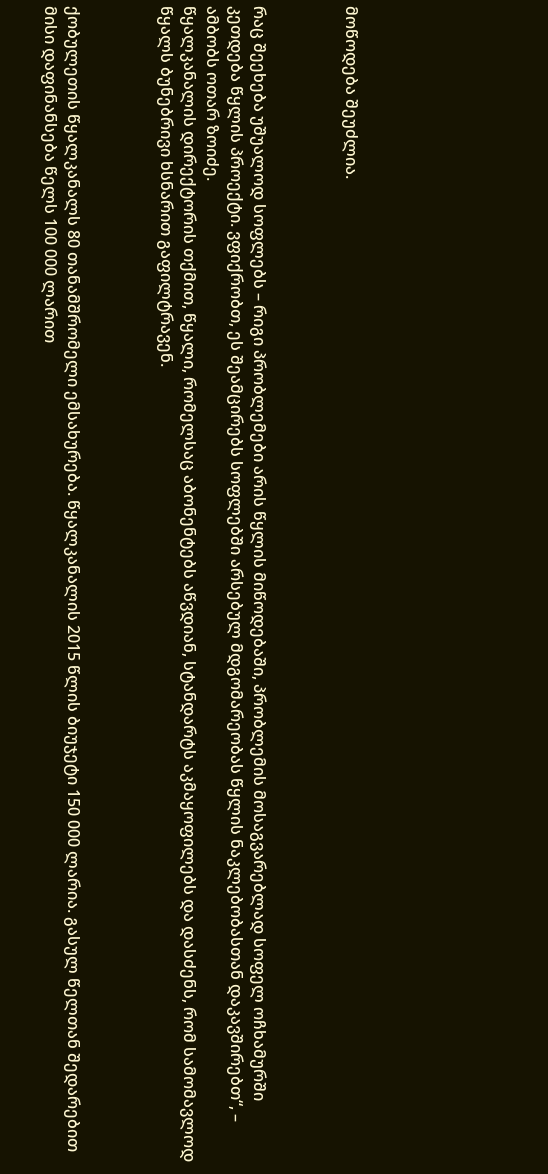მოწოდება შეუძლია.



რაც შეეხება უშუალოდ სოფლებს – რიგი პრობლემები არის წყლის მიწოდებაში, პრობლემის მოსაგვარებლად სოფელ ოჩხამურში კეთდება წყლის პროექტი. ვფიქრობთ, ეს შეამცირებს სოფლებში არსებულ მდგომარეობას წყლის ნაკლებობასთან დაკავშირებთ“, – ამბობს ოთარ ზოიძე.
წყალკანალის დირექტორის თქმით, წყალი, რომელსაც აბონენტებს აწვდიან, სტანდარტს აკმაყოფილებს და დასძენს, რომ სამომავლოდ წყალს ბუნებრივი ხსნარით გაფილტრავენ.



ქობულეთის წყალკანალს 80 თანამშრომელი ემსახურება. წყალკანალის 2015 წლის ბიუჯეტი 150 000 ლარია. გასულ წელთან შედარებით მისი დაფინანსება წელს 100 000 ლარით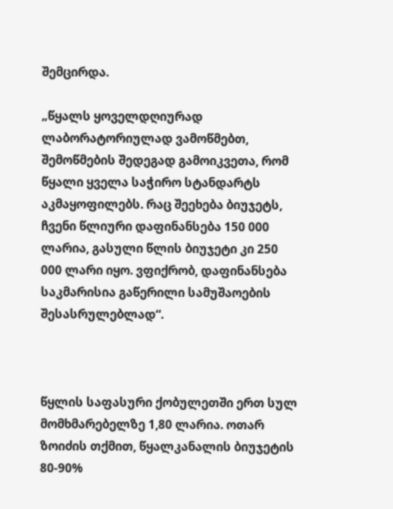შემცირდა.

„წყალს ყოველდღიურად ლაბორატორიულად ვამოწმებთ, შემოწმების შედეგად გამოიკვეთა, რომ წყალი ყველა საჭირო სტანდარტს აკმაყოფილებს. რაც შეეხება ბიუჯეტს, ჩვენი წლიური დაფინანსება 150 000 ლარია, გასული წლის ბიუჯეტი კი 250 000 ლარი იყო. ვფიქრობ, დაფინანსება საკმარისია გაწერილი სამუშაოების შესასრულებლად“.



წყლის საფასური ქობულეთში ერთ სულ მომხმარებელზე 1,80 ლარია. ოთარ ზოიძის თქმით, წყალკანალის ბიუჯეტის 80-90%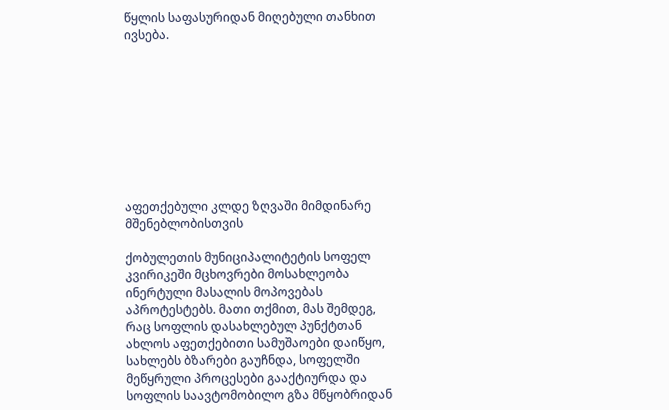წყლის საფასურიდან მიღებული თანხით ივსება.









აფეთქებული კლდე ზღვაში მიმდინარე მშენებლობისთვის

ქობულეთის მუნიციპალიტეტის სოფელ კვირიკეში მცხოვრები მოსახლეობა ინერტული მასალის მოპოვებას აპროტესტებს. მათი თქმით, მას შემდეგ, რაც სოფლის დასახლებულ პუნქტთან ახლოს აფეთქებითი სამუშაოები დაიწყო, სახლებს ბზარები გაუჩნდა, სოფელში მეწყრული პროცესები გააქტიურდა და სოფლის საავტომობილო გზა მწყობრიდან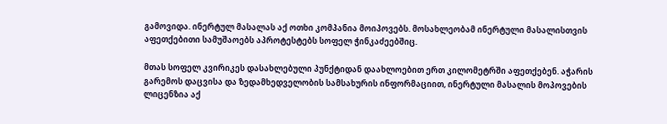გამოვიდა. ინერტულ მასალას აქ ოთხი კომპანია მოიპოვებს. მოსახლეობამ ინერტული მასალისთვის აფეთქებითი სამუშაოებს აპროტესტებს სოფელ ჭინკაძეებშიც.

მთას სოფელ კვირიკეს დასახლებული პუნქტიდან დაახლოებით ერთ კილომეტრში აფეთქებენ. აჭარის გარემოს დაცვისა და ზედამხედველობის სამსახურის ინფორმაციით, ინერტული მასალის მოპოვების ლიცენზია აქ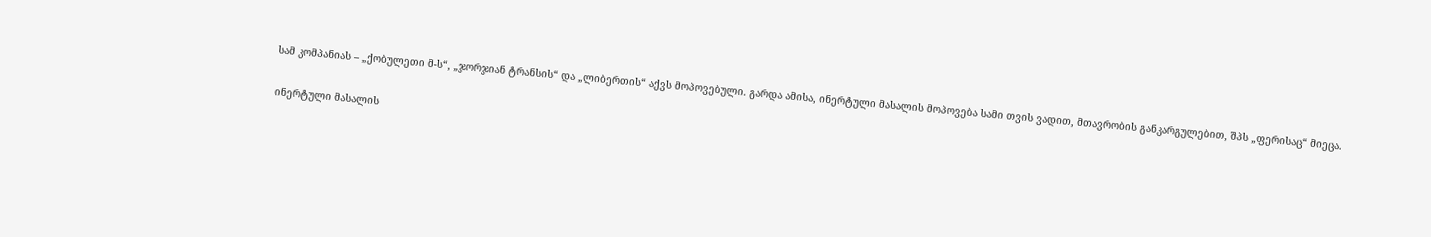სამ კომპანიას – „ქობულეთი მ-ს“, „ჯორჯიან ტრანსის“ და „ლიბერთის“ აქვს მოპოვებული. გარდა ამისა, ინერტული მასალის მოპოვება სამი თვის ვადით, მთავრობის განკარგულებით, შპს „ფერისაც“ მიეცა.

ინერტული მასალის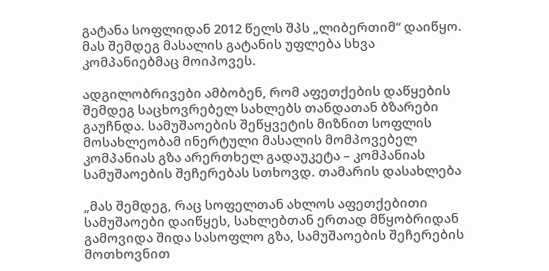გატანა სოფლიდან 2012 წელს შპს „ლიბერთიმ“ დაიწყო. მას შემდეგ მასალის გატანის უფლება სხვა კომპანიებმაც მოიპოვეს.

ადგილობრივები ამბობენ, რომ აფეთქების დაწყების შემდეგ საცხოვრებელ სახლებს თანდათან ბზარები გაუჩნდა. სამუშაოების შეწყვეტის მიზნით სოფლის მოსახლეობამ ინერტული მასალის მომპოვებელ კომპანიას გზა არერთხელ გადაუკეტა – კომპანიას სამუშაოების შეჩერებას სთხოვდ. თამარის დასახლება

„მას შემდეგ, რაც სოფელთან ახლოს აფეთქებითი სამუშაოები დაიწყეს, სახლებთან ერთად მწყობრიდან გამოვიდა შიდა სასოფლო გზა, სამუშაოების შეჩერების მოთხოვნით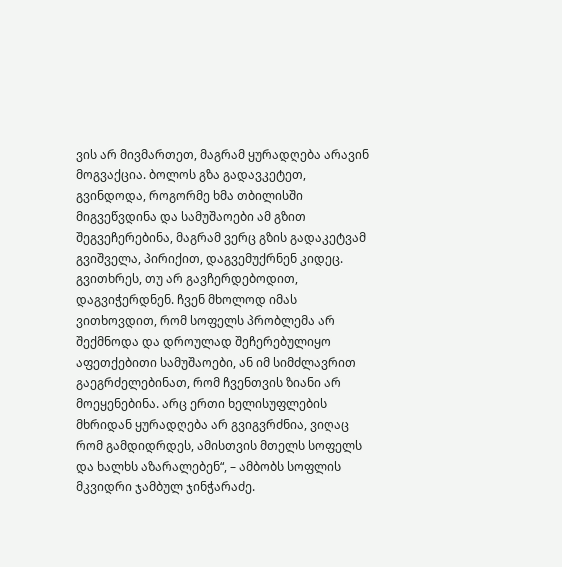ვის არ მივმართეთ, მაგრამ ყურადღება არავინ მოგვაქცია. ბოლოს გზა გადავკეტეთ, გვინდოდა, როგორმე ხმა თბილისში მიგვეწვდინა და სამუშაოები ამ გზით შეგვეჩერებინა, მაგრამ ვერც გზის გადაკეტვამ გვიშველა, პირიქით, დაგვემუქრნენ კიდეც. გვითხრეს, თუ არ გავჩერდებოდით, დაგვიჭერდნენ. ჩვენ მხოლოდ იმას ვითხოვდით, რომ სოფელს პრობლემა არ შექმნოდა და დროულად შეჩერებულიყო აფეთქებითი სამუშაოები, ან იმ სიმძლავრით გაეგრძელებინათ, რომ ჩვენთვის ზიანი არ მოეყენებინა. არც ერთი ხელისუფლების მხრიდან ყურადღება არ გვიგვრძნია, ვიღაც რომ გამდიდრდეს, ამისთვის მთელს სოფელს და ხალხს აზარალებენ“, – ამბობს სოფლის მკვიდრი ჯამბულ ჯინჭარაძე.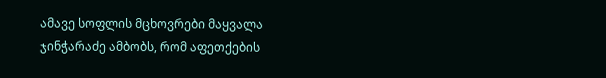ამავე სოფლის მცხოვრები მაყვალა ჯინჭარაძე ამბობს, რომ აფეთქების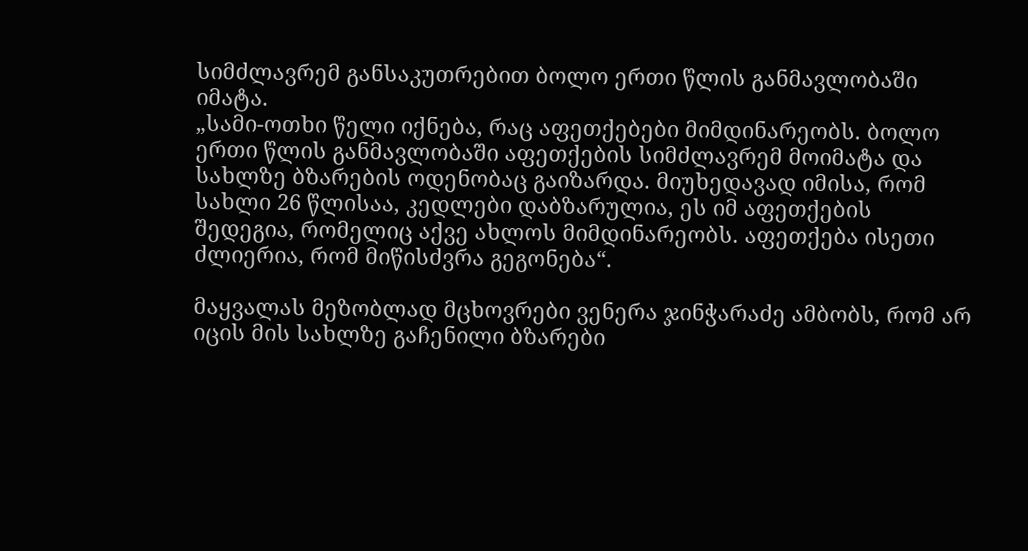სიმძლავრემ განსაკუთრებით ბოლო ერთი წლის განმავლობაში იმატა.
„სამი-ოთხი წელი იქნება, რაც აფეთქებები მიმდინარეობს. ბოლო ერთი წლის განმავლობაში აფეთქების სიმძლავრემ მოიმატა და სახლზე ბზარების ოდენობაც გაიზარდა. მიუხედავად იმისა, რომ სახლი 26 წლისაა, კედლები დაბზარულია, ეს იმ აფეთქების შედეგია, რომელიც აქვე ახლოს მიმდინარეობს. აფეთქება ისეთი ძლიერია, რომ მიწისძვრა გეგონება“.

მაყვალას მეზობლად მცხოვრები ვენერა ჯინჭარაძე ამბობს, რომ არ იცის მის სახლზე გაჩენილი ბზარები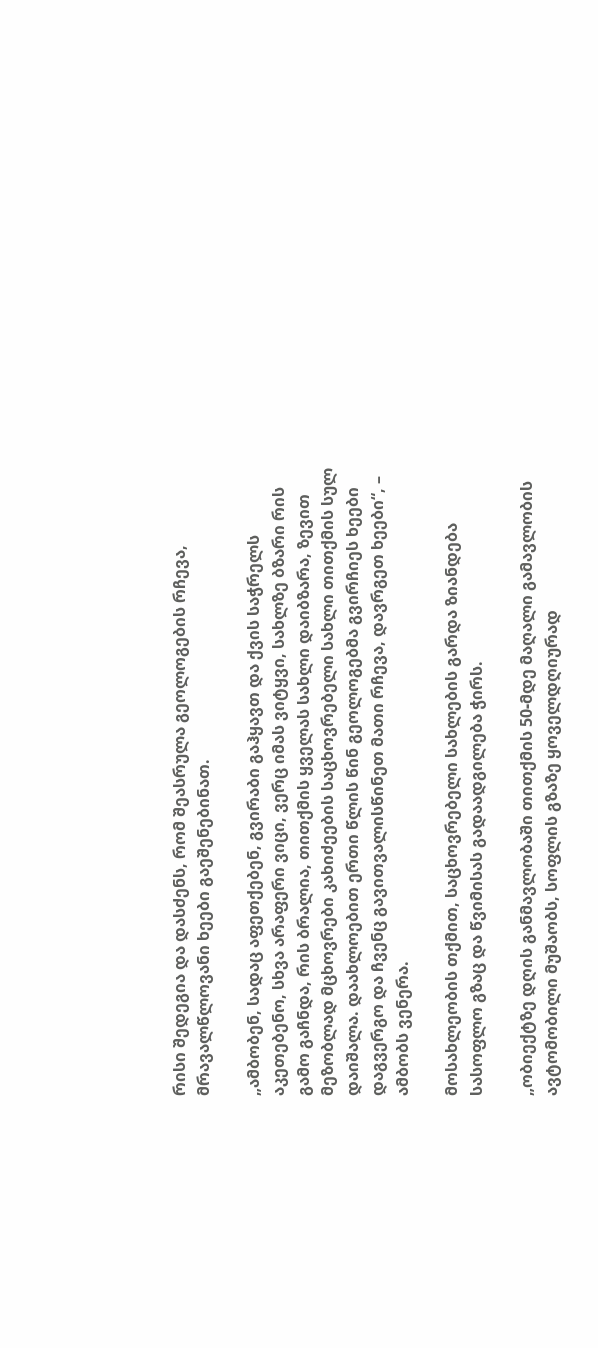რისი შედეგია და დასძენს, რომ შეასრულა გეოლოგების რჩევა, მრავალწლოვანი ხეები გაეშენებინათ.

„ამბობენ, სადაც აფეთქებენ, გვირაბი გაჰყავთ და ქვის საჭრელს აკეთებენო, სხვა არაფერი ვიცი, ვერც იმას ვიტყვი, სახლზე ბზარი რის გამო გაჩნდა, რის ბრალია, თითქმის ყველას სახლი დაიბზარა, ზევით მეზობლად მცხოვრები კახიძეების საცხოვრებელი სახლი თითქმის სულ დაიშალა. დაახლოებით ერთი წლის წინ გეოლოგებმა გვირჩიეს ხეები დაგვერგო და ჩვენც გავითვალისწინეთ მათი რჩევა, დავრგეთ ხეები“, – ამბობს ვენერა.

მოსახლეობის თქმით, საცხოვრებელი სახლების გარდა ზიანდება სასოფლო გზაც და წვიმისას გადაადგილება ჭირს.

„ობიექტზე დღის განმავლობაში თითქმის 50-მდე მაღალი გამავლობის ავტომობილი მუშაობს, სოფლის გზაზე ყოველდღიურად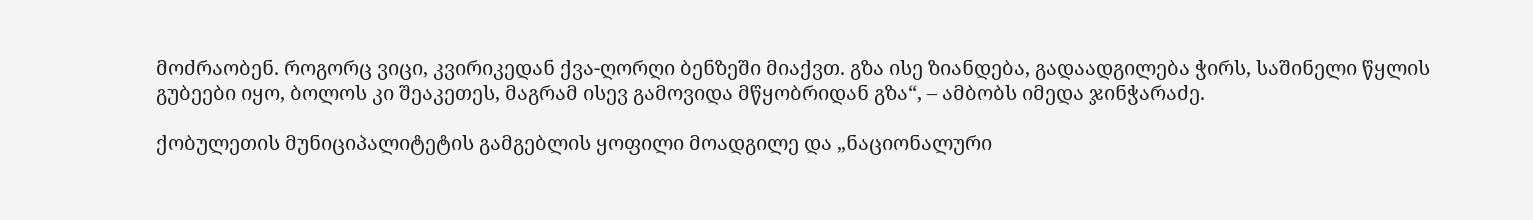მოძრაობენ. როგორც ვიცი, კვირიკედან ქვა-ღორღი ბენზეში მიაქვთ. გზა ისე ზიანდება, გადაადგილება ჭირს, საშინელი წყლის გუბეები იყო, ბოლოს კი შეაკეთეს, მაგრამ ისევ გამოვიდა მწყობრიდან გზა“, – ამბობს იმედა ჯინჭარაძე.

ქობულეთის მუნიციპალიტეტის გამგებლის ყოფილი მოადგილე და „ნაციონალური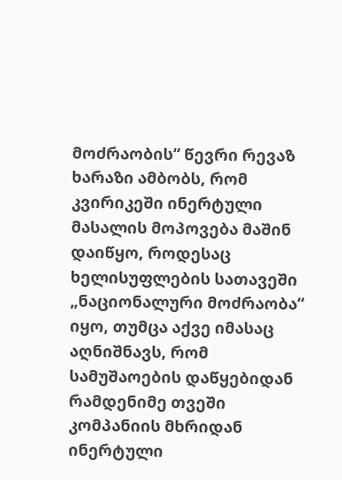მოძრაობის“ წევრი რევაზ ხარაზი ამბობს, რომ კვირიკეში ინერტული მასალის მოპოვება მაშინ დაიწყო, როდესაც ხელისუფლების სათავეში „ნაციონალური მოძრაობა“ იყო, თუმცა აქვე იმასაც აღნიშნავს, რომ სამუშაოების დაწყებიდან რამდენიმე თვეში კომპანიის მხრიდან ინერტული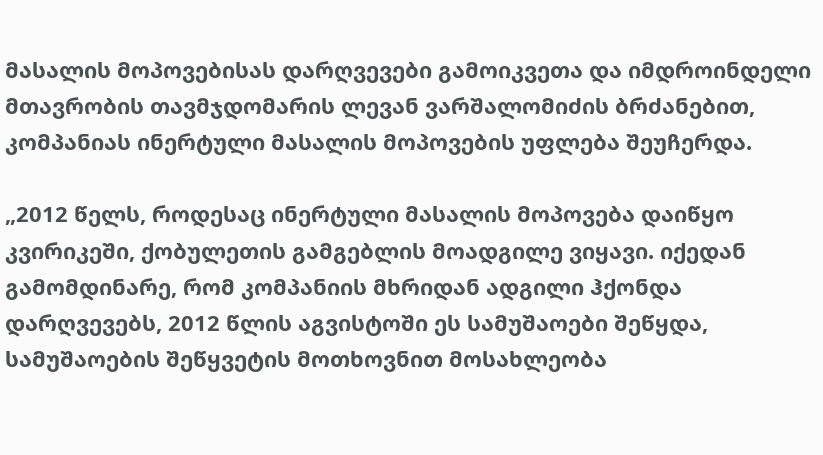მასალის მოპოვებისას დარღვევები გამოიკვეთა და იმდროინდელი მთავრობის თავმჯდომარის ლევან ვარშალომიძის ბრძანებით, კომპანიას ინერტული მასალის მოპოვების უფლება შეუჩერდა.

„2012 წელს, როდესაც ინერტული მასალის მოპოვება დაიწყო კვირიკეში, ქობულეთის გამგებლის მოადგილე ვიყავი. იქედან გამომდინარე, რომ კომპანიის მხრიდან ადგილი ჰქონდა დარღვევებს, 2012 წლის აგვისტოში ეს სამუშაოები შეწყდა, სამუშაოების შეწყვეტის მოთხოვნით მოსახლეობა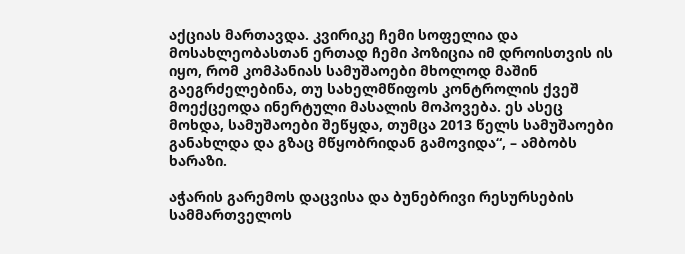აქციას მართავდა. კვირიკე ჩემი სოფელია და მოსახლეობასთან ერთად ჩემი პოზიცია იმ დროისთვის ის იყო, რომ კომპანიას სამუშაოები მხოლოდ მაშინ გაეგრძელებინა, თუ სახელმწიფოს კონტროლის ქვეშ მოექცეოდა ინერტული მასალის მოპოვება. ეს ასეც მოხდა, სამუშაოები შეწყდა, თუმცა 2013 წელს სამუშაოები განახლდა და გზაც მწყობრიდან გამოვიდა“, – ამბობს ხარაზი.

აჭარის გარემოს დაცვისა და ბუნებრივი რესურსების სამმართველოს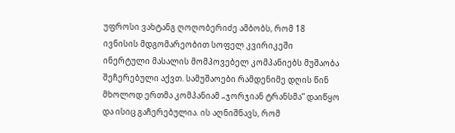უფროსი ვახტანგ ღოღობერიძე ამბობს, რომ 18 ივნისის მდგომარეობით სოფელ კვირიკეში ინერტული მასალის მომპოვებელ კომპანიებს მუშაობა შეჩერებული აქვთ. სამუშაოები რამდენიმე დღის წინ მხოლოდ ერთმა კომპანიამ „ჯორჯიან ტრანსმა“ დაიწყო და ისიც გაჩერებულია. ის აღნიშნავს, რომ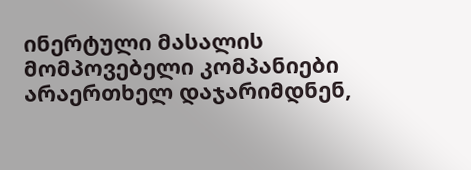ინერტული მასალის მომპოვებელი კომპანიები არაერთხელ დაჯარიმდნენ,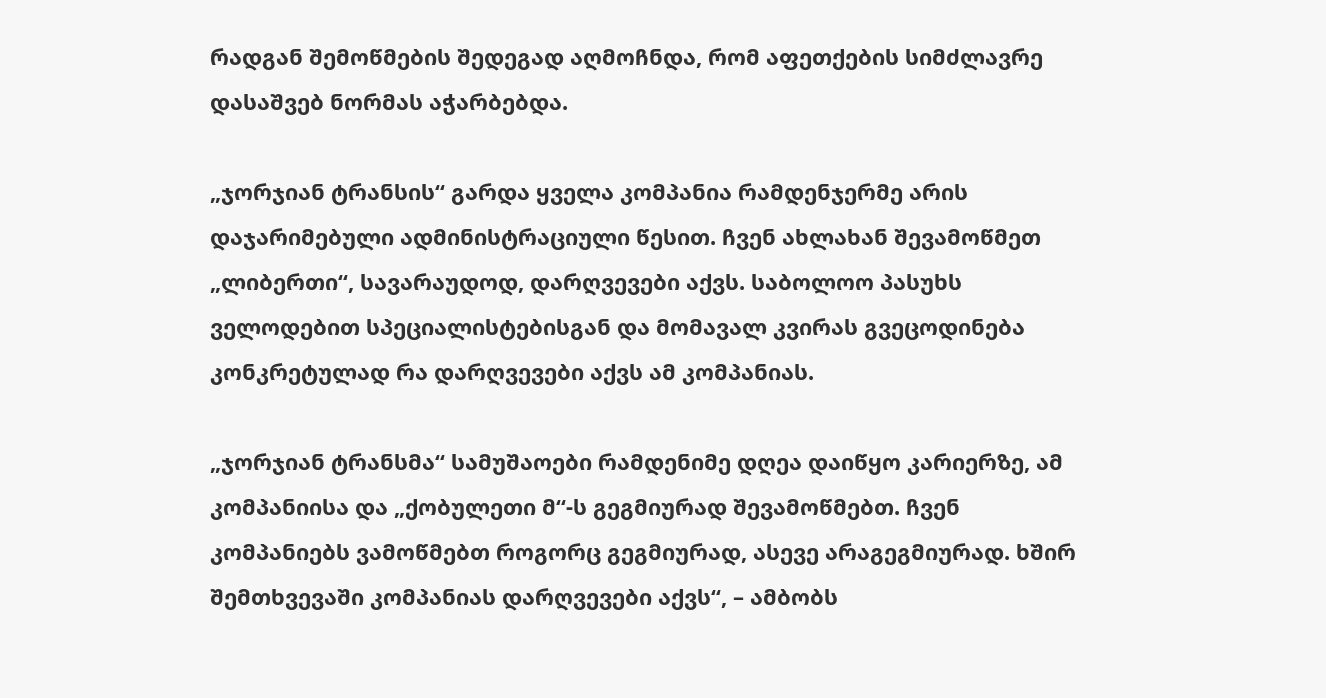რადგან შემოწმების შედეგად აღმოჩნდა, რომ აფეთქების სიმძლავრე დასაშვებ ნორმას აჭარბებდა.

„ჯორჯიან ტრანსის“ გარდა ყველა კომპანია რამდენჯერმე არის დაჯარიმებული ადმინისტრაციული წესით. ჩვენ ახლახან შევამოწმეთ „ლიბერთი“, სავარაუდოდ, დარღვევები აქვს. საბოლოო პასუხს ველოდებით სპეციალისტებისგან და მომავალ კვირას გვეცოდინება კონკრეტულად რა დარღვევები აქვს ამ კომპანიას.

„ჯორჯიან ტრანსმა“ სამუშაოები რამდენიმე დღეა დაიწყო კარიერზე, ამ კომპანიისა და „ქობულეთი მ“-ს გეგმიურად შევამოწმებთ. ჩვენ კომპანიებს ვამოწმებთ როგორც გეგმიურად, ასევე არაგეგმიურად. ხშირ შემთხვევაში კომპანიას დარღვევები აქვს“, – ამბობს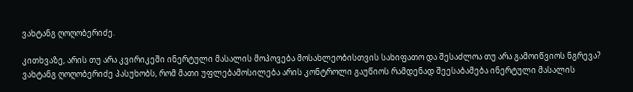ვახტანგ ღოღობერიძე.

კითხვაზე, არის თუ არა კვირიკეში ინერტული მასალის მოპოვება მოსახლეობისთვის სახიფათო და შესაძლოა თუ არა გამოიწვიოს ნგრევა? ვახტანგ ღოღობერიძე პასუხობს, რომ მათი უფლებამოსილება არის კონტროლი გაუწიოს რამდენად შეესაბამება ინერტული მასალის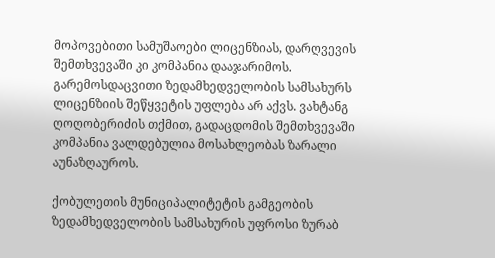მოპოვებითი სამუშაოები ლიცენზიას, დარღვევის შემთხვევაში კი კომპანია დააჯარიმოს. გარემოსდაცვითი ზედამხედველობის სამსახურს ლიცენზიის შეწყვეტის უფლება არ აქვს. ვახტანგ ღოღობერიძის თქმით, გადაცდომის შემთხვევაში კომპანია ვალდებულია მოსახლეობას ზარალი აუნაზღაუროს.

ქობულეთის მუნიციპალიტეტის გამგეობის ზედამხედველობის სამსახურის უფროსი ზურაბ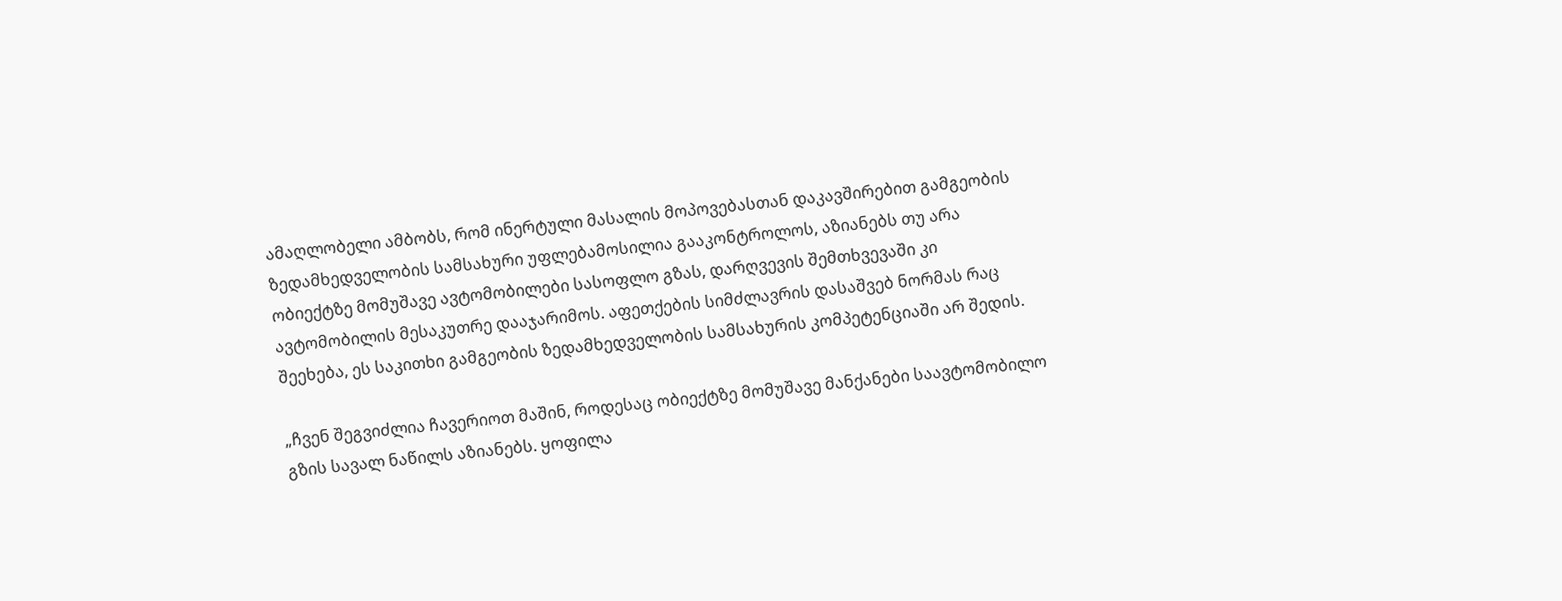ამაღლობელი ამბობს, რომ ინერტული მასალის მოპოვებასთან დაკავშირებით გამგეობის ზედამხედველობის სამსახური უფლებამოსილია გააკონტროლოს, აზიანებს თუ არა ობიექტზე მომუშავე ავტომობილები სასოფლო გზას, დარღვევის შემთხვევაში კი ავტომობილის მესაკუთრე დააჯარიმოს. აფეთქების სიმძლავრის დასაშვებ ნორმას რაც შეეხება, ეს საკითხი გამგეობის ზედამხედველობის სამსახურის კომპეტენციაში არ შედის.

„ჩვენ შეგვიძლია ჩავერიოთ მაშინ, როდესაც ობიექტზე მომუშავე მანქანები საავტომობილო გზის სავალ ნაწილს აზიანებს. ყოფილა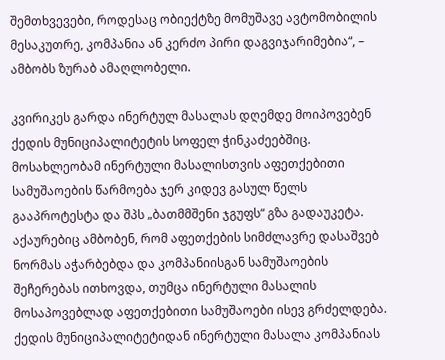შემთხვევები, როდესაც ობიექტზე მომუშავე ავტომობილის მესაკუთრე, კომპანია ან კერძო პირი დაგვიჯარიმებია“, – ამბობს ზურაბ ამაღლობელი.

კვირიკეს გარდა ინერტულ მასალას დღემდე მოიპოვებენ ქედის მუნიციპალიტეტის სოფელ ჭინკაძეებშიც. მოსახლეობამ ინერტული მასალისთვის აფეთქებითი სამუშაოების წარმოება ჯერ კიდევ გასულ წელს გააპროტესტა და შპს „ბათმმშენი ჯგუფს“ გზა გადაუკეტა. აქაურებიც ამბობენ, რომ აფეთქების სიმძლავრე დასაშვებ ნორმას აჭარბებდა და კომპანიისგან სამუშაოების შეჩერებას ითხოვდა, თუმცა ინერტული მასალის მოსაპოვებლად აფეთქებითი სამუშაოები ისევ გრძელდება. ქედის მუნიციპალიტეტიდან ინერტული მასალა კომპანიას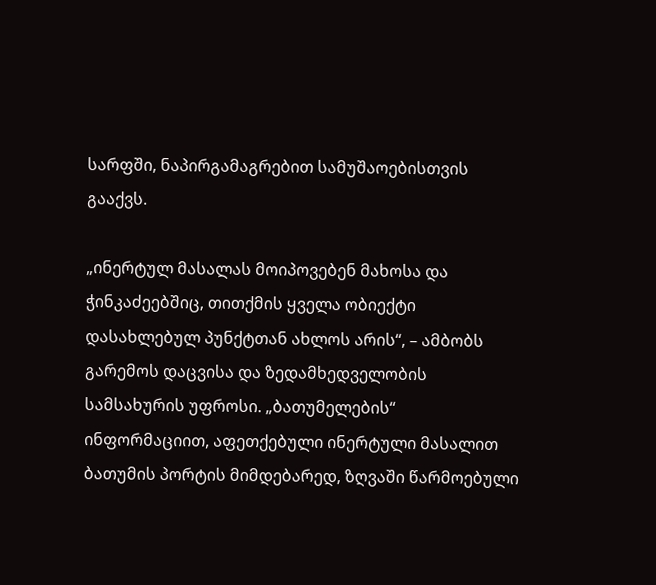სარფში, ნაპირგამაგრებით სამუშაოებისთვის გააქვს.

„ინერტულ მასალას მოიპოვებენ მახოსა და ჭინკაძეებშიც, თითქმის ყველა ობიექტი დასახლებულ პუნქტთან ახლოს არის“, – ამბობს გარემოს დაცვისა და ზედამხედველობის სამსახურის უფროსი. „ბათუმელების“ ინფორმაციით, აფეთქებული ინერტული მასალით ბათუმის პორტის მიმდებარედ, ზღვაში წარმოებული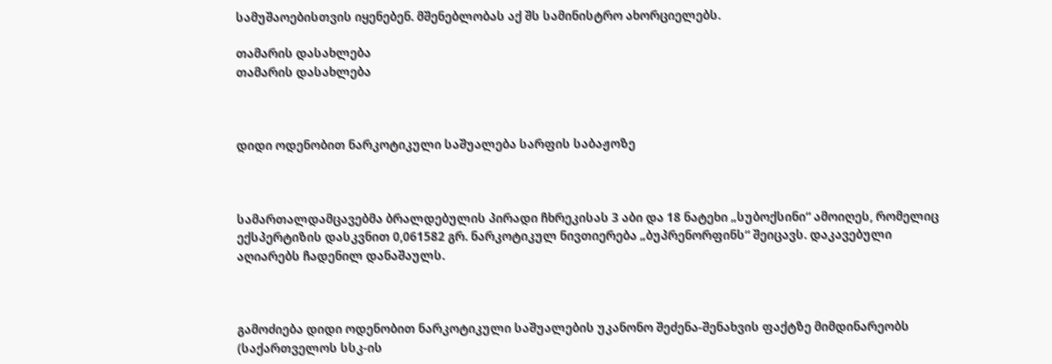სამუშაოებისთვის იყენებენ. მშენებლობას აქ შს სამინისტრო ახორციელებს.

თამარის დასახლება
თამარის დასახლება



დიდი ოდენობით ნარკოტიკული საშუალება სარფის საბაჟოზე



სამართალდამცავებმა ბრალდებულის პირადი ჩხრეკისას 3 აბი და 18 ნატეხი „სუბოქსინი“ ამოიღეს, რომელიც ექსპერტიზის დასკვნით 0,061582 გრ. ნარკოტიკულ ნივთიერება „ბუპრენორფინს“ შეიცავს. დაკავებული აღიარებს ჩადენილ დანაშაულს.



გამოძიება დიდი ოდენობით ნარკოტიკული საშუალების უკანონო შეძენა-შენახვის ფაქტზე მიმდინარეობს (საქართველოს სსკ-ის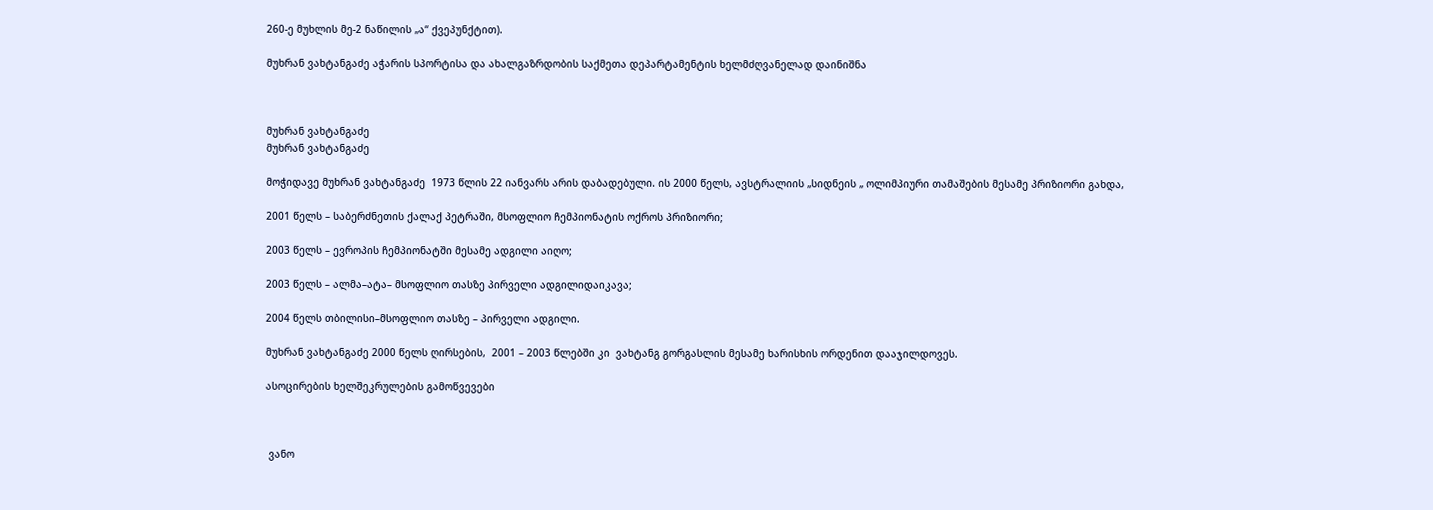260-ე მუხლის მე-2 ნაწილის „ა“ ქვეპუნქტით).

მუხრან ვახტანგაძე აჭარის სპორტისა და ახალგაზრდობის საქმეთა დეპარტამენტის ხელმძღვანელად დაინიშნა



მუხრან ვახტანგაძე
მუხრან ვახტანგაძე

მოჭიდავე მუხრან ვახტანგაძე  1973 წლის 22 იანვარს არის დაბადებული. ის 2000 წელს, ავსტრალიის „სიდნეის „ ოლიმპიური თამაშების მესამე პრიზიორი გახდა,

2001 წელს – საბერძნეთის ქალაქ პეტრაში, მსოფლიო ჩემპიონატის ოქროს პრიზიორი;

2003 წელს – ევროპის ჩემპიონატში მესამე ადგილი აიღო;

2003 წელს – ალმა–ატა– მსოფლიო თასზე პირველი ადგილიდაიკავა;

2004 წელს თბილისი–მსოფლიო თასზე – პირველი ადგილი.

მუხრან ვახტანგაძე 2000 წელს ღირსების,  2001 – 2003 წლებში კი  ვახტანგ გორგასლის მესამე ხარისხის ორდენით დააჯილდოვეს.

ასოცირების ხელშეკრულების გამოწვევები



 ვანო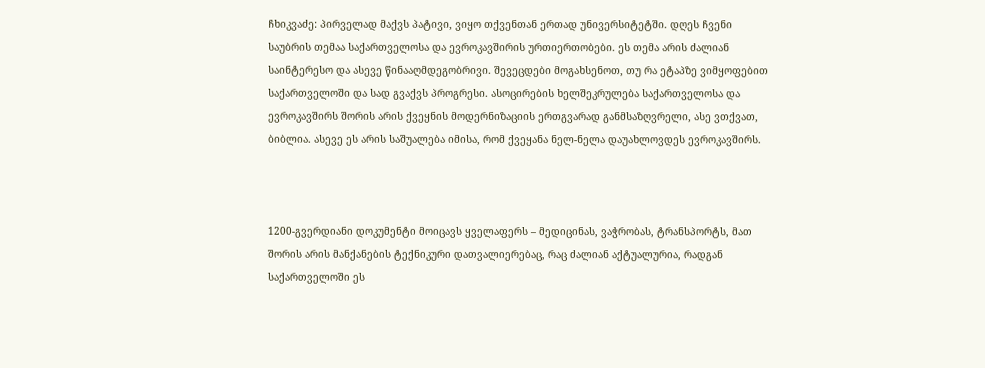ჩხიკვაძე: პირველად მაქვს პატივი, ვიყო თქვენთან ერთად უნივერსიტეტში. დღეს ჩვენი საუბრის თემაა საქართველოსა და ევროკავშირის ურთიერთობები. ეს თემა არის ძალიან საინტერესო და ასევე წინააღმდეგობრივი. შევეცდები მოგახსენოთ, თუ რა ეტაპზე ვიმყოფებით საქართველოში და სად გვაქვს პროგრესი. ასოცირების ხელშეკრულება საქართველოსა და ევროკავშირს შორის არის ქვეყნის მოდერნიზაციის ერთგვარად განმსაზღვრელი, ასე ვთქვათ, ბიბლია. ასევე ეს არის საშუალება იმისა, რომ ქვეყანა ნელ-ნელა დაუახლოვდეს ევროკავშირს.



1200-გვერდიანი დოკუმენტი მოიცავს ყველაფერს – მედიცინას, ვაჭრობას, ტრანსპორტს, მათ შორის არის მანქანების ტექნიკური დათვალიერებაც, რაც ძალიან აქტუალურია, რადგან საქართველოში ეს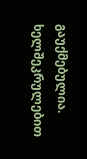გაუქმებულია. ხელშეკრულებით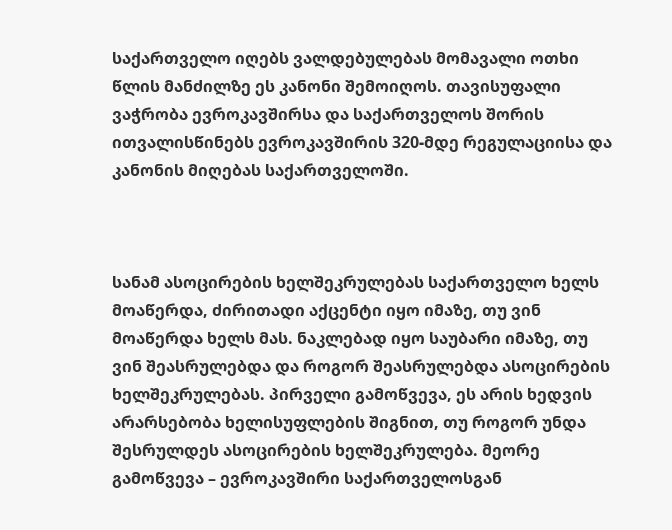საქართველო იღებს ვალდებულებას მომავალი ოთხი წლის მანძილზე ეს კანონი შემოიღოს. თავისუფალი ვაჭრობა ევროკავშირსა და საქართველოს შორის ითვალისწინებს ევროკავშირის 320-მდე რეგულაციისა და კანონის მიღებას საქართველოში.



სანამ ასოცირების ხელშეკრულებას საქართველო ხელს მოაწერდა, ძირითადი აქცენტი იყო იმაზე, თუ ვინ მოაწერდა ხელს მას. ნაკლებად იყო საუბარი იმაზე, თუ ვინ შეასრულებდა და როგორ შეასრულებდა ასოცირების ხელშეკრულებას. პირველი გამოწვევა, ეს არის ხედვის არარსებობა ხელისუფლების შიგნით, თუ როგორ უნდა შესრულდეს ასოცირების ხელშეკრულება. მეორე გამოწვევა – ევროკავშირი საქართველოსგან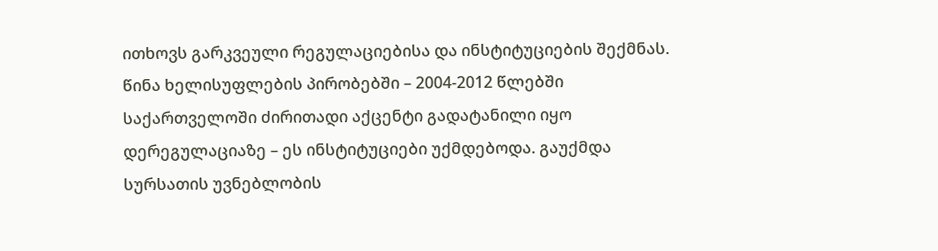ითხოვს გარკვეული რეგულაციებისა და ინსტიტუციების შექმნას. წინა ხელისუფლების პირობებში – 2004-2012 წლებში საქართველოში ძირითადი აქცენტი გადატანილი იყო დერეგულაციაზე – ეს ინსტიტუციები უქმდებოდა. გაუქმდა სურსათის უვნებლობის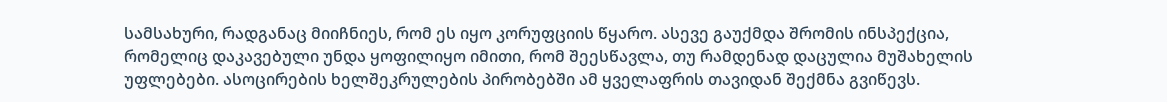სამსახური, რადგანაც მიიჩნიეს, რომ ეს იყო კორუფციის წყარო. ასევე გაუქმდა შრომის ინსპექცია, რომელიც დაკავებული უნდა ყოფილიყო იმითი, რომ შეესწავლა, თუ რამდენად დაცულია მუშახელის უფლებები. ასოცირების ხელშეკრულების პირობებში ამ ყველაფრის თავიდან შექმნა გვიწევს.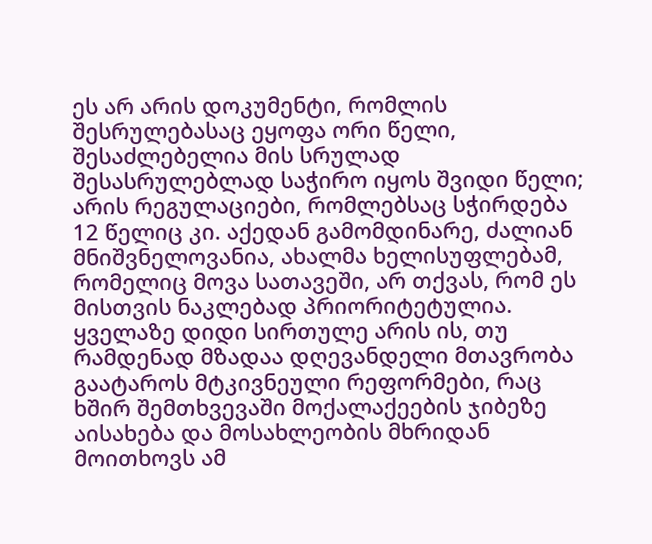ეს არ არის დოკუმენტი, რომლის შესრულებასაც ეყოფა ორი წელი, შესაძლებელია მის სრულად შესასრულებლად საჭირო იყოს შვიდი წელი; არის რეგულაციები, რომლებსაც სჭირდება 12 წელიც კი. აქედან გამომდინარე, ძალიან მნიშვნელოვანია, ახალმა ხელისუფლებამ, რომელიც მოვა სათავეში, არ თქვას, რომ ეს მისთვის ნაკლებად პრიორიტეტულია. ყველაზე დიდი სირთულე არის ის, თუ რამდენად მზადაა დღევანდელი მთავრობა გაატაროს მტკივნეული რეფორმები, რაც ხშირ შემთხვევაში მოქალაქეების ჯიბეზე აისახება და მოსახლეობის მხრიდან მოითხოვს ამ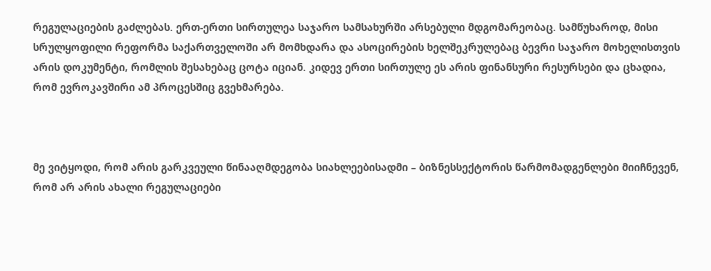რეგულაციების გაძლებას. ერთ-ერთი სირთულეა საჯარო სამსახურში არსებული მდგომარეობაც. სამწუხაროდ, მისი სრულყოფილი რეფორმა საქართველოში არ მომხდარა და ასოცირების ხელშეკრულებაც ბევრი საჯარო მოხელისთვის არის დოკუმენტი, რომლის შესახებაც ცოტა იციან. კიდევ ერთი სირთულე ეს არის ფინანსური რესურსები და ცხადია, რომ ევროკავშირი ამ პროცესშიც გვეხმარება.



მე ვიტყოდი, რომ არის გარკვეული წინააღმდეგობა სიახლეებისადმი – ბიზნესსექტორის წარმომადგენლები მიიჩნევენ, რომ არ არის ახალი რეგულაციები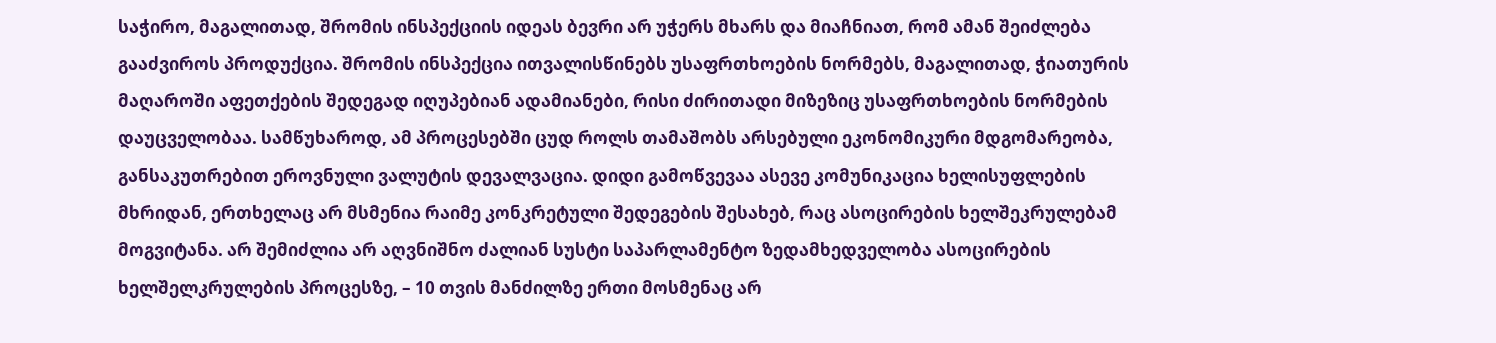საჭირო, მაგალითად, შრომის ინსპექციის იდეას ბევრი არ უჭერს მხარს და მიაჩნიათ, რომ ამან შეიძლება გააძვიროს პროდუქცია. შრომის ინსპექცია ითვალისწინებს უსაფრთხოების ნორმებს, მაგალითად, ჭიათურის მაღაროში აფეთქების შედეგად იღუპებიან ადამიანები, რისი ძირითადი მიზეზიც უსაფრთხოების ნორმების დაუცველობაა. სამწუხაროდ, ამ პროცესებში ცუდ როლს თამაშობს არსებული ეკონომიკური მდგომარეობა, განსაკუთრებით ეროვნული ვალუტის დევალვაცია. დიდი გამოწვევაა ასევე კომუნიკაცია ხელისუფლების მხრიდან, ერთხელაც არ მსმენია რაიმე კონკრეტული შედეგების შესახებ, რაც ასოცირების ხელშეკრულებამ მოგვიტანა. არ შემიძლია არ აღვნიშნო ძალიან სუსტი საპარლამენტო ზედამხედველობა ასოცირების ხელშელკრულების პროცესზე, – 10 თვის მანძილზე ერთი მოსმენაც არ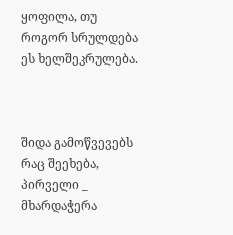ყოფილა, თუ როგორ სრულდება ეს ხელშეკრულება.



შიდა გამოწვევებს რაც შეეხება, პირველი _ მხარდაჭერა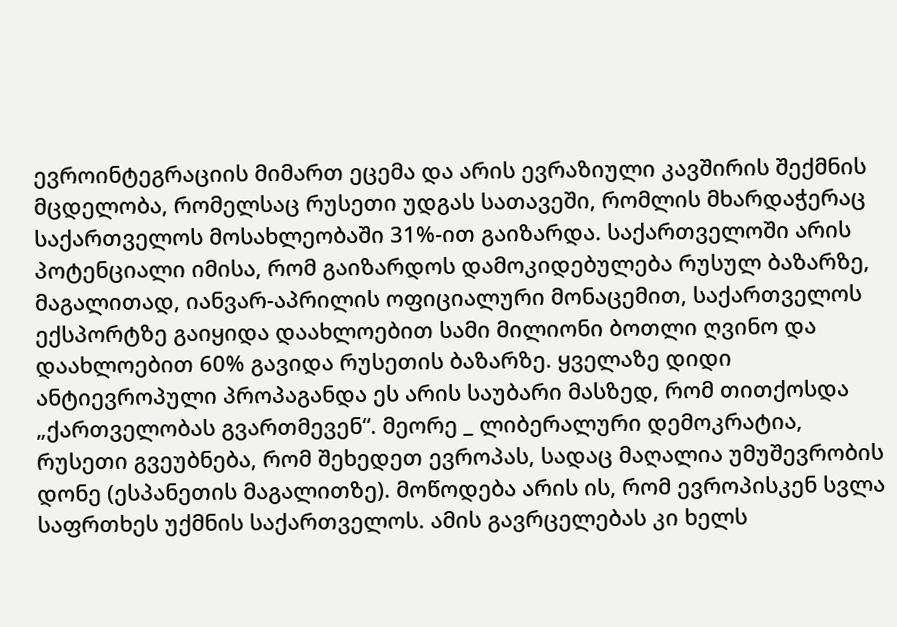ევროინტეგრაციის მიმართ ეცემა და არის ევრაზიული კავშირის შექმნის მცდელობა, რომელსაც რუსეთი უდგას სათავეში, რომლის მხარდაჭერაც საქართველოს მოსახლეობაში 31%-ით გაიზარდა. საქართველოში არის პოტენციალი იმისა, რომ გაიზარდოს დამოკიდებულება რუსულ ბაზარზე, მაგალითად, იანვარ-აპრილის ოფიციალური მონაცემით, საქართველოს ექსპორტზე გაიყიდა დაახლოებით სამი მილიონი ბოთლი ღვინო და დაახლოებით 60% გავიდა რუსეთის ბაზარზე. ყველაზე დიდი ანტიევროპული პროპაგანდა ეს არის საუბარი მასზედ, რომ თითქოსდა „ქართველობას გვართმევენ“. მეორე _ ლიბერალური დემოკრატია, რუსეთი გვეუბნება, რომ შეხედეთ ევროპას, სადაც მაღალია უმუშევრობის დონე (ესპანეთის მაგალითზე). მოწოდება არის ის, რომ ევროპისკენ სვლა საფრთხეს უქმნის საქართველოს. ამის გავრცელებას კი ხელს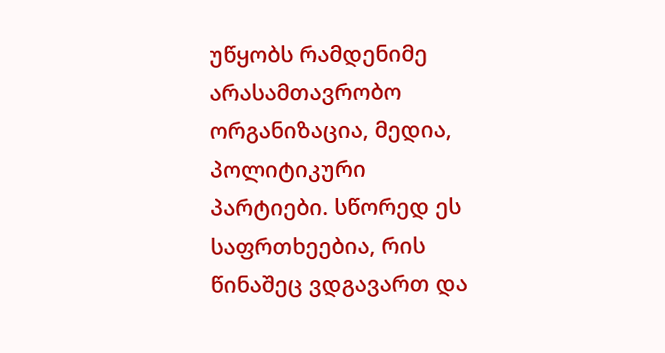უწყობს რამდენიმე არასამთავრობო ორგანიზაცია, მედია, პოლიტიკური პარტიები. სწორედ ეს საფრთხეებია, რის წინაშეც ვდგავართ და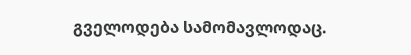გველოდება სამომავლოდაც.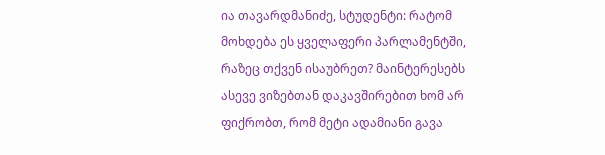ია თავარდმანიძე, სტუდენტი: რატომ მოხდება ეს ყველაფერი პარლამენტში, რაზეც თქვენ ისაუბრეთ? მაინტერესებს ასევე ვიზებთან დაკავშირებით ხომ არ ფიქრობთ, რომ მეტი ადამიანი გავა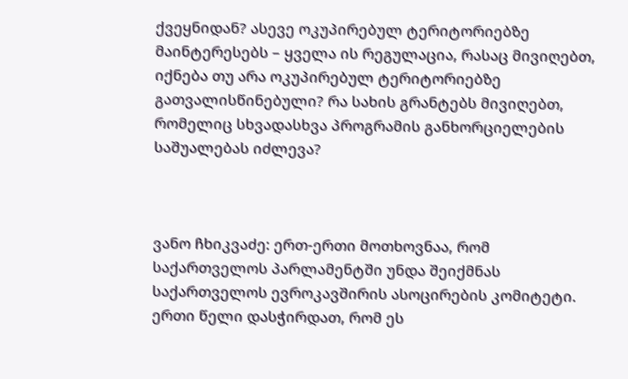ქვეყნიდან? ასევე ოკუპირებულ ტერიტორიებზე მაინტერესებს – ყველა ის რეგულაცია, რასაც მივიღებთ, იქნება თუ არა ოკუპირებულ ტერიტორიებზე გათვალისწინებული? რა სახის გრანტებს მივიღებთ, რომელიც სხვადასხვა პროგრამის განხორციელების საშუალებას იძლევა?



ვანო ჩხიკვაძე: ერთ-ერთი მოთხოვნაა, რომ საქართველოს პარლამენტში უნდა შეიქმნას საქართველოს ევროკავშირის ასოცირების კომიტეტი. ერთი წელი დასჭირდათ, რომ ეს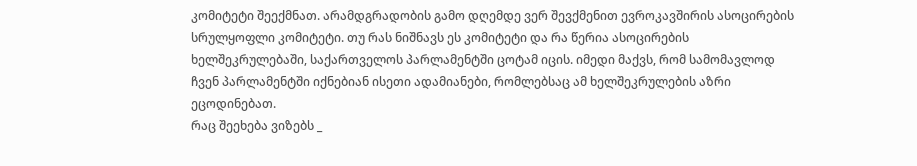კომიტეტი შეექმნათ. არამდგრადობის გამო დღემდე ვერ შევქმენით ევროკავშირის ასოცირების სრულყოფლი კომიტეტი. თუ რას ნიშნავს ეს კომიტეტი და რა წერია ასოცირების ხელშეკრულებაში, საქართველოს პარლამენტში ცოტამ იცის. იმედი მაქვს, რომ სამომავლოდ ჩვენ პარლამენტში იქნებიან ისეთი ადამიანები, რომლებსაც ამ ხელშეკრულების აზრი ეცოდინებათ.
რაც შეეხება ვიზებს _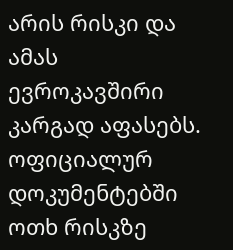არის რისკი და ამას ევროკავშირი კარგად აფასებს. ოფიციალურ დოკუმენტებში ოთხ რისკზე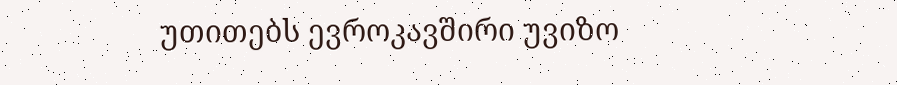უთითებს ევროკავშირი უვიზო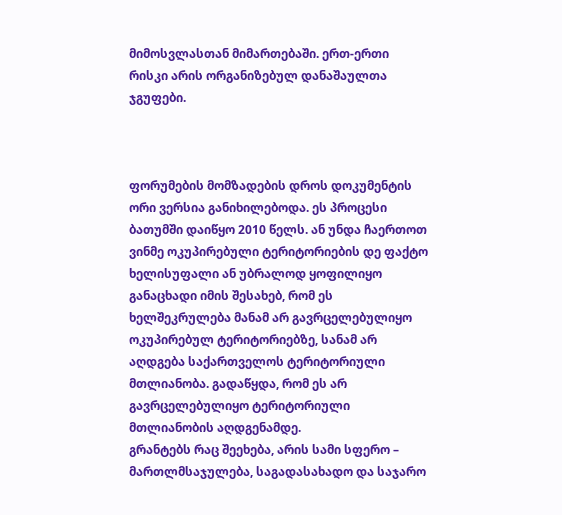მიმოსვლასთან მიმართებაში. ერთ-ერთი რისკი არის ორგანიზებულ დანაშაულთა ჯგუფები.



ფორუმების მომზადების დროს დოკუმენტის ორი ვერსია განიხილებოდა. ეს პროცესი ბათუმში დაიწყო 2010 წელს. ან უნდა ჩაერთოთ ვინმე ოკუპირებული ტერიტორიების დე ფაქტო ხელისუფალი ან უბრალოდ ყოფილიყო განაცხადი იმის შესახებ, რომ ეს ხელშეკრულება მანამ არ გავრცელებულიყო ოკუპირებულ ტერიტორიებზე, სანამ არ აღდგება საქართველოს ტერიტორიული მთლიანობა. გადაწყდა, რომ ეს არ გავრცელებულიყო ტერიტორიული მთლიანობის აღდგენამდე.
გრანტებს რაც შეეხება, არის სამი სფერო – მართლმსაჯულება, საგადასახადო და საჯარო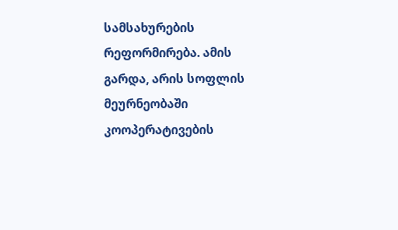სამსახურების რეფორმირება. ამის გარდა, არის სოფლის მეურნეობაში კოოპერატივების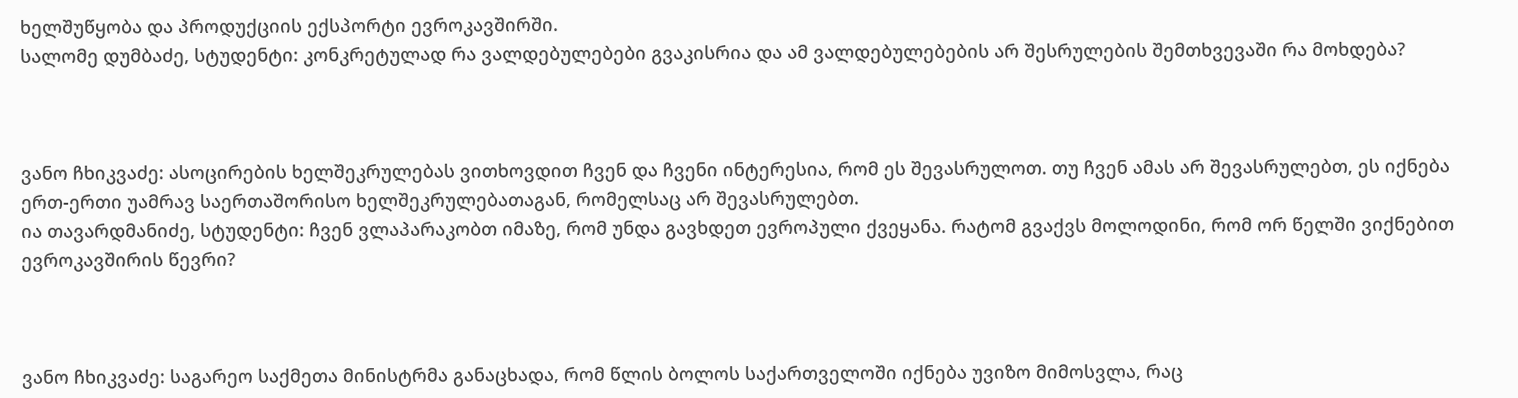ხელშუწყობა და პროდუქციის ექსპორტი ევროკავშირში.
სალომე დუმბაძე, სტუდენტი: კონკრეტულად რა ვალდებულებები გვაკისრია და ამ ვალდებულებების არ შესრულების შემთხვევაში რა მოხდება?



ვანო ჩხიკვაძე: ასოცირების ხელშეკრულებას ვითხოვდით ჩვენ და ჩვენი ინტერესია, რომ ეს შევასრულოთ. თუ ჩვენ ამას არ შევასრულებთ, ეს იქნება ერთ-ერთი უამრავ საერთაშორისო ხელშეკრულებათაგან, რომელსაც არ შევასრულებთ.
ია თავარდმანიძე, სტუდენტი: ჩვენ ვლაპარაკობთ იმაზე, რომ უნდა გავხდეთ ევროპული ქვეყანა. რატომ გვაქვს მოლოდინი, რომ ორ წელში ვიქნებით ევროკავშირის წევრი?



ვანო ჩხიკვაძე: საგარეო საქმეთა მინისტრმა განაცხადა, რომ წლის ბოლოს საქართველოში იქნება უვიზო მიმოსვლა, რაც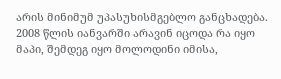არის მინიმუმ უპასუხისმგებლო განცხადება. 2008 წლის იანვარში არავინ იცოდა რა იყო მაპი, შემდეგ იყო მოლოდინი იმისა,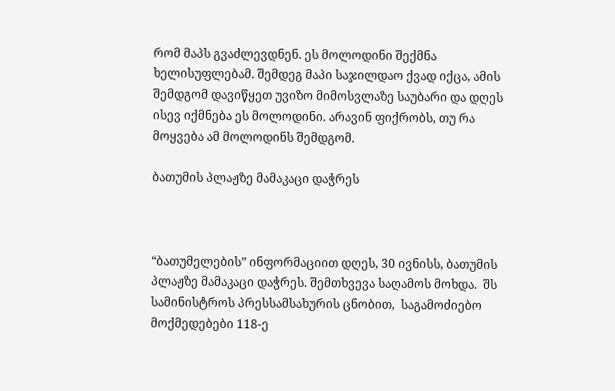რომ მაპს გვაძლევდნენ. ეს მოლოდინი შექმნა ხელისუფლებამ. შემდეგ მაპი საჯილდაო ქვად იქცა, ამის შემდგომ დავიწყეთ უვიზო მიმოსვლაზე საუბარი და დღეს ისევ იქმნება ეს მოლოდინი. არავინ ფიქრობს, თუ რა მოყვება ამ მოლოდინს შემდგომ.

ბათუმის პლაჟზე მამაკაცი დაჭრეს



“ბათუმელების” ინფორმაციით დღეს, 30 ივნისს, ბათუმის პლაჟზე მამაკაცი დაჭრეს. შემთხვევა საღამოს მოხდა.  შს სამინისტროს პრესსამსახურის ცნობით,  საგამოძიებო მოქმედებები 118-ე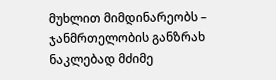მუხლით მიმდინარეობს – ჯანმრთელობის განზრახ ნაკლებად მძიმე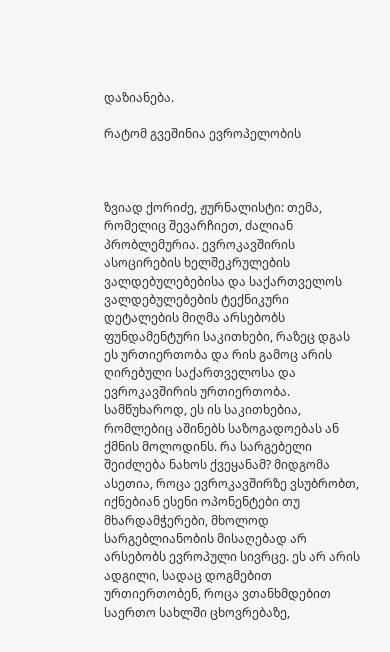დაზიანება.

რატომ გვეშინია ევროპელობის



ზვიად ქორიძე, ჟურნალისტი: თემა, რომელიც შევარჩიეთ, ძალიან პრობლემურია. ევროკავშირის ასოცირების ხელშეკრულების ვალდებულებებისა და საქართველოს ვალდებულებების ტექნიკური დეტალების მიღმა არსებობს ფუნდამენტური საკითხები, რაზეც დგას ეს ურთიერთობა და რის გამოც არის ღირებული საქართველოსა და ევროკავშირის ურთიერთობა. სამწუხაროდ, ეს ის საკითხებია, რომლებიც აშინებს საზოგადოებას ან ქმნის მოლოდინს. რა სარგებელი შეიძლება ნახოს ქვეყანამ? მიდგომა ასეთია, როცა ევროკავშირზე ვსუბრობთ, იქნებიან ესენი ოპონენტები თუ მხარდამჭერები, მხოლოდ სარგებლიანობის მისაღებად არ არსებობს ევროპული სივრცე. ეს არ არის ადგილი, სადაც დოგმებით ურთიერთობენ, როცა ვთანხმდებით საერთო სახლში ცხოვრებაზე,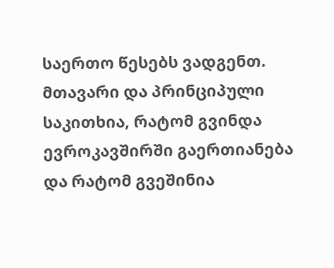საერთო წესებს ვადგენთ. მთავარი და პრინციპული საკითხია, რატომ გვინდა ევროკავშირში გაერთიანება და რატომ გვეშინია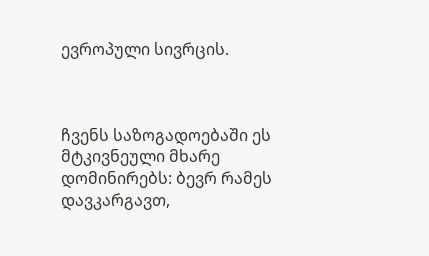ევროპული სივრცის.



ჩვენს საზოგადოებაში ეს მტკივნეული მხარე დომინირებს: ბევრ რამეს დავკარგავთ,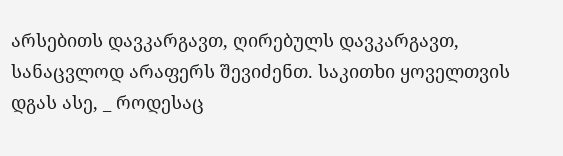არსებითს დავკარგავთ, ღირებულს დავკარგავთ, სანაცვლოდ არაფერს შევიძენთ. საკითხი ყოველთვის დგას ასე, _ როდესაც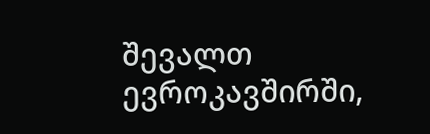შევალთ ევროკავშირში,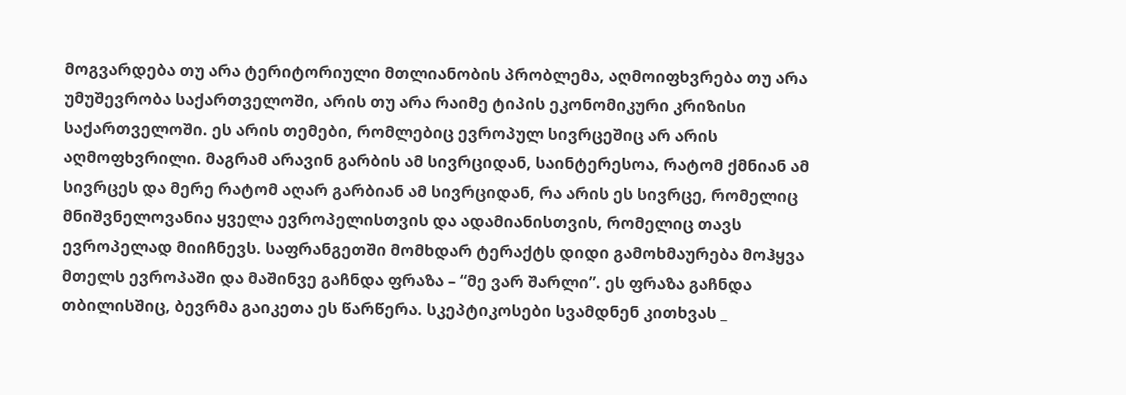მოგვარდება თუ არა ტერიტორიული მთლიანობის პრობლემა, აღმოიფხვრება თუ არა უმუშევრობა საქართველოში, არის თუ არა რაიმე ტიპის ეკონომიკური კრიზისი საქართველოში. ეს არის თემები, რომლებიც ევროპულ სივრცეშიც არ არის აღმოფხვრილი. მაგრამ არავინ გარბის ამ სივრციდან, საინტერესოა, რატომ ქმნიან ამ სივრცეს და მერე რატომ აღარ გარბიან ამ სივრციდან, რა არის ეს სივრცე, რომელიც მნიშვნელოვანია ყველა ევროპელისთვის და ადამიანისთვის, რომელიც თავს ევროპელად მიიჩნევს. საფრანგეთში მომხდარ ტერაქტს დიდი გამოხმაურება მოჰყვა მთელს ევროპაში და მაშინვე გაჩნდა ფრაზა – “მე ვარ შარლი”. ეს ფრაზა გაჩნდა თბილისშიც, ბევრმა გაიკეთა ეს წარწერა. სკეპტიკოსები სვამდნენ კითხვას _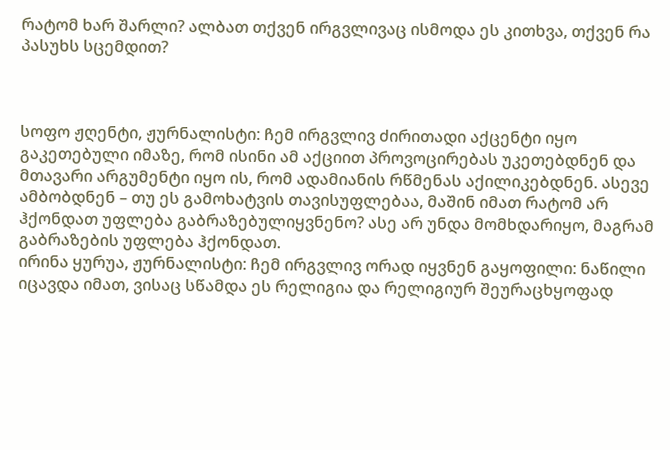რატომ ხარ შარლი? ალბათ თქვენ ირგვლივაც ისმოდა ეს კითხვა, თქვენ რა პასუხს სცემდით?



სოფო ჟღენტი, ჟურნალისტი: ჩემ ირგვლივ ძირითადი აქცენტი იყო გაკეთებული იმაზე, რომ ისინი ამ აქციით პროვოცირებას უკეთებდნენ და მთავარი არგუმენტი იყო ის, რომ ადამიანის რწმენას აქილიკებდნენ. ასევე ამბობდნენ – თუ ეს გამოხატვის თავისუფლებაა, მაშინ იმათ რატომ არ ჰქონდათ უფლება გაბრაზებულიყვნენო? ასე არ უნდა მომხდარიყო, მაგრამ გაბრაზების უფლება ჰქონდათ.
ირინა ყურუა, ჟურნალისტი: ჩემ ირგვლივ ორად იყვნენ გაყოფილი: ნაწილი იცავდა იმათ, ვისაც სწამდა ეს რელიგია და რელიგიურ შეურაცხყოფად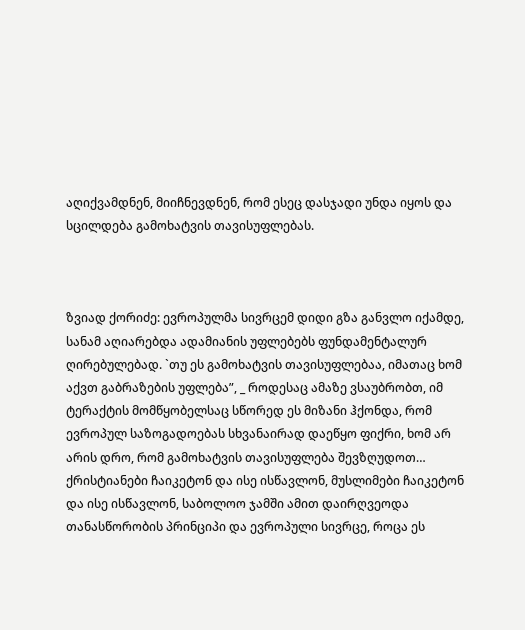აღიქვამდნენ, მიიჩნევდნენ, რომ ესეც დასჯადი უნდა იყოს და სცილდება გამოხატვის თავისუფლებას.



ზვიად ქორიძე: ევროპულმა სივრცემ დიდი გზა განვლო იქამდე, სანამ აღიარებდა ადამიანის უფლებებს ფუნდამენტალურ ღირებულებად. `თუ ეს გამოხატვის თავისუფლებაა, იმათაც ხომ აქვთ გაბრაზების უფლება”, _ როდესაც ამაზე ვსაუბრობთ, იმ ტერაქტის მომწყობელსაც სწორედ ეს მიზანი ჰქონდა, რომ ევროპულ საზოგადოებას სხვანაირად დაეწყო ფიქრი, ხომ არ არის დრო, რომ გამოხატვის თავისუფლება შევზღუდოთ… ქრისტიანები ჩაიკეტონ და ისე ისწავლონ, მუსლიმები ჩაიკეტონ და ისე ისწავლონ, საბოლოო ჯამში ამით დაირღვეოდა თანასწორობის პრინციპი და ევროპული სივრცე, როცა ეს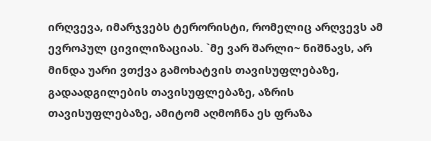ირღვევა, იმარჯვებს ტერორისტი, რომელიც არღვევს ამ ევროპულ ცივილიზაციას. `მე ვარ შარლი~ ნიშნავს, არ მინდა უარი ვთქვა გამოხატვის თავისუფლებაზე, გადაადგილების თავისუფლებაზე, აზრის თავისუფლებაზე, ამიტომ აღმოჩნა ეს ფრაზა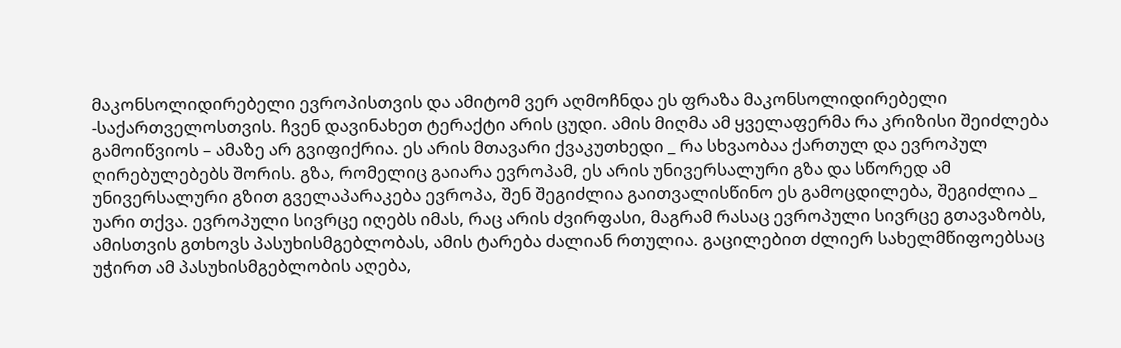მაკონსოლიდირებელი ევროპისთვის და ამიტომ ვერ აღმოჩნდა ეს ფრაზა მაკონსოლიდირებელი -საქართველოსთვის. ჩვენ დავინახეთ ტერაქტი არის ცუდი. ამის მიღმა ამ ყველაფერმა რა კრიზისი შეიძლება გამოიწვიოს – ამაზე არ გვიფიქრია. ეს არის მთავარი ქვაკუთხედი _ რა სხვაობაა ქართულ და ევროპულ ღირებულებებს შორის. გზა, რომელიც გაიარა ევროპამ, ეს არის უნივერსალური გზა და სწორედ ამ უნივერსალური გზით გველაპარაკება ევროპა, შენ შეგიძლია გაითვალისწინო ეს გამოცდილება, შეგიძლია _ უარი თქვა. ევროპული სივრცე იღებს იმას, რაც არის ძვირფასი, მაგრამ რასაც ევროპული სივრცე გთავაზობს, ამისთვის გთხოვს პასუხისმგებლობას, ამის ტარება ძალიან რთულია. გაცილებით ძლიერ სახელმწიფოებსაც უჭირთ ამ პასუხისმგებლობის აღება,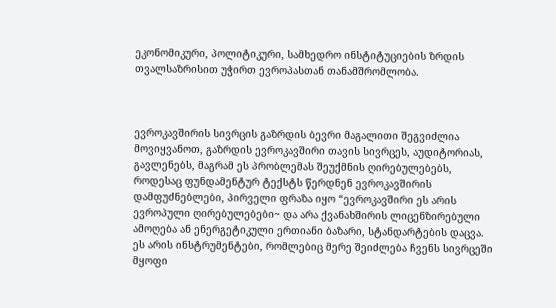ეკონომიკური, პოლიტიკური, სამხედრო ინსტიტუციების ზრდის თვალსაზრისით უჭირთ ევროპასთან თანამშრომლობა.



ევროკავშირის სივრცის გაზრდის ბევრი მაგალითი შეგვიძლია მოვიყვანოთ, გაზრდის ევროკავშირი თავის სივრცეს, აუდიტორიას, გავლენებს, მაგრამ ეს პრობლემას შეუქმნის ღირებულებებს, როდესაც ფუნდამენტურ ტექსტს წერდნენ ევროკავშირის დამფუძნებლები, პირველი ფრაზა იყო “ევროკავშირი ეს არის ევროპული ღირებულებები~ და არა ქვანახშირის ლიცენზირებული ამოღება ან ენერგეტიკული ერთიანი ბაზარი, სტანდარტების დაცვა. ეს არის ინსტრუმენტები, რომლებიც მერე შეიძლება ჩვენს სივრცეში მყოფი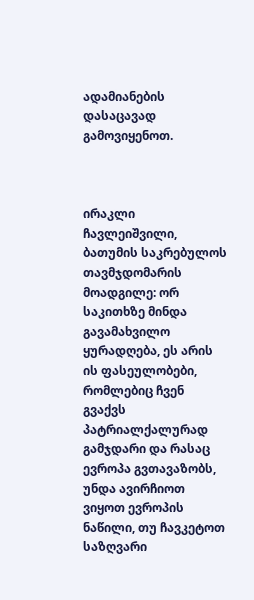ადამიანების დასაცავად გამოვიყენოთ.



ირაკლი ჩავლეიშვილი, ბათუმის საკრებულოს თავმჯდომარის მოადგილე: ორ საკითხზე მინდა გავამახვილო ყურადღება, ეს არის ის ფასეულობები, რომლებიც ჩვენ გვაქვს პატრიალქალურად გამჯდარი და რასაც ევროპა გვთავაზობს, უნდა ავირჩიოთ ვიყოთ ევროპის ნაწილი, თუ ჩავკეტოთ საზღვარი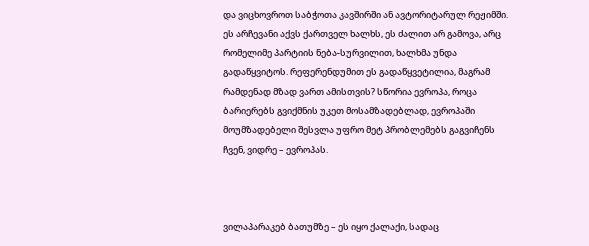და ვიცხოვროთ საბჭოთა კავშირში ან ავტორიტარულ რეჟიმში. ეს არჩევანი აქვს ქართველ ხალხს, ეს ძალით არ გამოვა, არც რომელიმე პარტიის ნება-სურვილით, ხალხმა უნდა გადაწყვიტოს. რეფერენდუმით ეს გადაწყვეტილია, მაგრამ რამდენად მზად ვართ ამისთვის? სწორია ევროპა, როცა ბარიერებს გვიქმნის უკეთ მოსამზადებლად, ევროპაში მოუმზადებელი შესვლა უფრო მეტ პრობლემებს გაგვიჩენს ჩვენ, ვიდრე – ევროპას.



ვილაპარაკებ ბათუმზე – ეს იყო ქალაქი, სადაც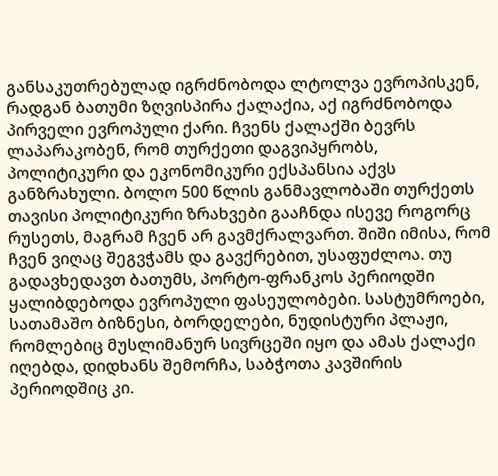განსაკუთრებულად იგრძნობოდა ლტოლვა ევროპისკენ, რადგან ბათუმი ზღვისპირა ქალაქია, აქ იგრძნობოდა პირველი ევროპული ქარი. ჩვენს ქალაქში ბევრს ლაპარაკობენ, რომ თურქეთი დაგვიპყრობს, პოლიტიკური და ეკონომიკური ექსპანსია აქვს განზრახული. ბოლო 500 წლის განმავლობაში თურქეთს თავისი პოლიტიკური ზრახვები გააჩნდა ისევე როგორც რუსეთს, მაგრამ ჩვენ არ გავმქრალვართ. შიში იმისა, რომ ჩვენ ვიღაც შეგვჭამს და გავქრებით, უსაფუძლოა. თუ გადავხედავთ ბათუმს, პორტო-ფრანკოს პერიოდში ყალიბდებოდა ევროპული ფასეულობები. სასტუმროები, სათამაშო ბიზნესი, ბორდელები, ნუდისტური პლაჟი, რომლებიც მუსლიმანურ სივრცეში იყო და ამას ქალაქი იღებდა, დიდხანს შემორჩა, საბჭოთა კავშირის პერიოდშიც კი.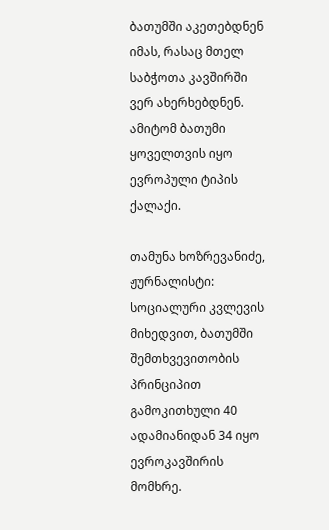ბათუმში აკეთებდნენ იმას, რასაც მთელ საბჭოთა კავშირში ვერ ახერხებდნენ. ამიტომ ბათუმი ყოველთვის იყო ევროპული ტიპის ქალაქი.

თამუნა ხოზრევანიძე, ჟურნალისტი: სოციალური კვლევის მიხედვით, ბათუმში შემთხვევითობის პრინციპით გამოკითხული 40 ადამიანიდან 34 იყო ევროკავშირის მომხრე.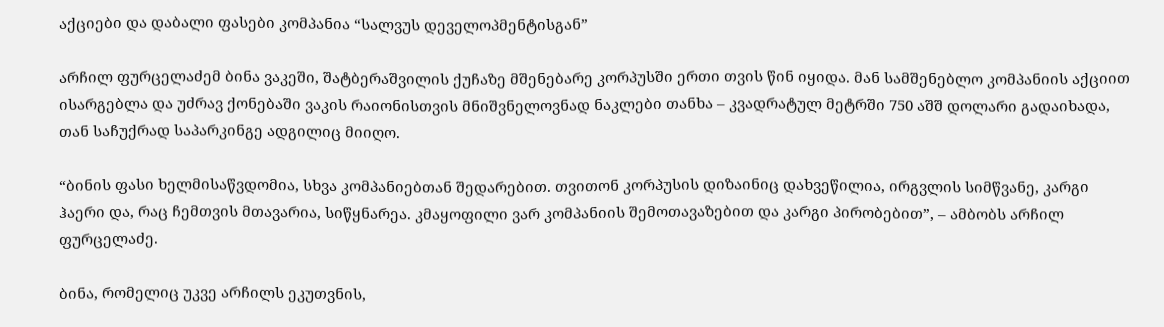აქციები და დაბალი ფასები კომპანია “სალვუს დეველოპმენტისგან”

არჩილ ფურცელაძემ ბინა ვაკეში, შატბერაშვილის ქუჩაზე მშენებარე კორპუსში ერთი თვის წინ იყიდა. მან სამშენებლო კომპანიის აქციით ისარგებლა და უძრავ ქონებაში ვაკის რაიონისთვის მნიშვნელოვნად ნაკლები თანხა – კვადრატულ მეტრში 750 აშშ დოლარი გადაიხადა, თან საჩუქრად საპარკინგე ადგილიც მიიღო.

“ბინის ფასი ხელმისაწვდომია, სხვა კომპანიებთან შედარებით. თვითონ კორპუსის დიზაინიც დახვეწილია, ირგვლის სიმწვანე, კარგი ჰაერი და, რაც ჩემთვის მთავარია, სიწყნარეა. კმაყოფილი ვარ კომპანიის შემოთავაზებით და კარგი პირობებით”, – ამბობს არჩილ ფურცელაძე.

ბინა, რომელიც უკვე არჩილს ეკუთვნის,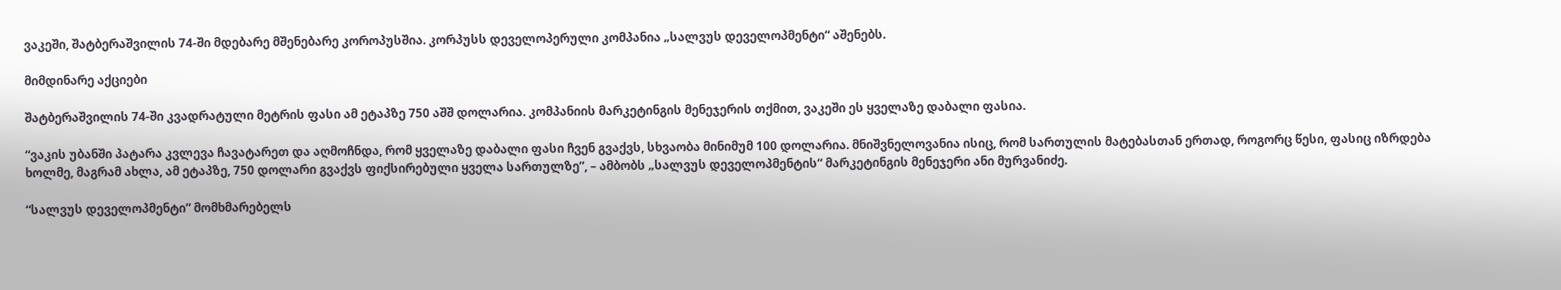ვაკეში, შატბერაშვილის 74-ში მდებარე მშენებარე კოროპუსშია. კორპუსს დეველოპერული კომპანია „სალვუს დეველოპმენტი“ აშენებს.

მიმდინარე აქციები

შატბერაშვილის 74-ში კვადრატული მეტრის ფასი ამ ეტაპზე 750 აშშ დოლარია. კომპანიის მარკეტინგის მენეჯერის თქმით, ვაკეში ეს ყველაზე დაბალი ფასია.

“ვაკის უბანში პატარა კვლევა ჩავატარეთ და აღმოჩნდა, რომ ყველაზე დაბალი ფასი ჩვენ გვაქვს, სხვაობა მინიმუმ 100 დოლარია. მნიშვნელოვანია ისიც, რომ სართულის მატებასთან ერთად, როგორც წესი, ფასიც იზრდება ხოლმე, მაგრამ ახლა, ამ ეტაპზე, 750 დოლარი გვაქვს ფიქსირებული ყველა სართულზე”, – ამბობს „სალვუს დეველოპმენტის“ მარკეტინგის მენეჯერი ანი მურვანიძე.

“სალვუს დეველოპმენტი” მომხმარებელს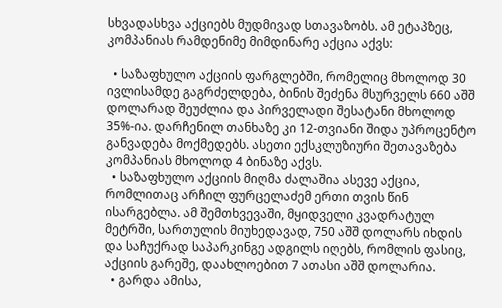სხვადასხვა აქციებს მუდმივად სთავაზობს. ამ ეტაპზეც, კომპანიას რამდენიმე მიმდინარე აქცია აქვს:

  • საზაფხულო აქციის ფარგლებში, რომელიც მხოლოდ 30 ივლისამდე გაგრძელდება, ბინის შეძენა მსურველს 660 აშშ დოლარად შეუძლია და პირველადი შესატანი მხოლოდ 35%-ია. დარჩენილ თანხაზე კი 12-თვიანი შიდა უპროცენტო განვადება მოქმედებს. ასეთი ექსკლუზიური შეთავაზება კომპანიას მხოლოდ 4 ბინაზე აქვს.
  • საზაფხულო აქციის მიღმა ძალაშია ასევე აქცია, რომლითაც არჩილ ფურცელაძემ ერთი თვის წინ ისარგებლა. ამ შემთხვევაში, მყიდველი კვადრატულ მეტრში, სართულის მიუხედავად, 750 აშშ დოლარს იხდის და საჩუქრად საპარკინგე ადგილს იღებს, რომლის ფასიც, აქციის გარეშე, დაახლოებით 7 ათასი აშშ დოლარია.
  • გარდა ამისა,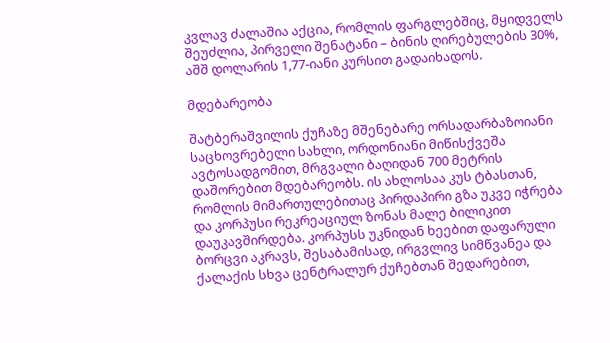კვლავ ძალაშია აქცია, რომლის ფარგლებშიც, მყიდველს შეუძლია, პირველი შენატანი – ბინის ღირებულების 30%, აშშ დოლარის 1,77-იანი კურსით გადაიხადოს.

მდებარეობა

შატბერაშვილის ქუჩაზე მშენებარე ორსადარბაზოიანი საცხოვრებელი სახლი, ორდონიანი მიწისქვეშა ავტოსადგომით, მრგვალი ბაღიდან 700 მეტრის დაშორებით მდებარეობს. ის ახლოსაა კუს ტბასთან, რომლის მიმართულებითაც პირდაპირი გზა უკვე იჭრება და კორპუსი რეკრეაციულ ზონას მალე ბილიკით დაუკავშირდება. კორპუსს უკნიდან ხეებით დაფარული ბორცვი აკრავს, შესაბამისად, ირგვლივ სიმწვანეა და ქალაქის სხვა ცენტრალურ ქუჩებთან შედარებით,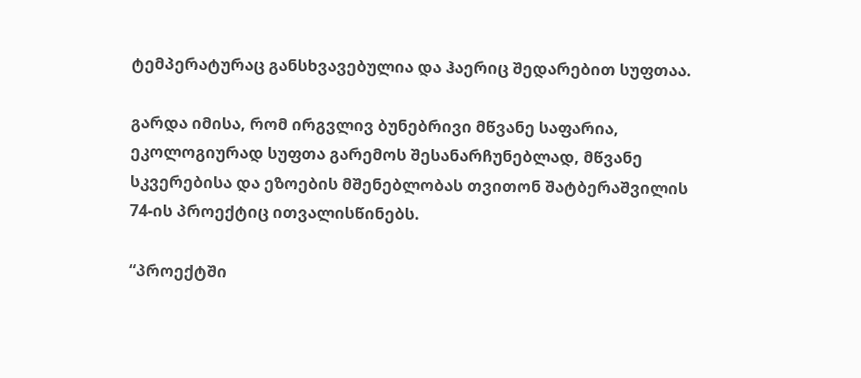ტემპერატურაც განსხვავებულია და ჰაერიც შედარებით სუფთაა.

გარდა იმისა, რომ ირგვლივ ბუნებრივი მწვანე საფარია, ეკოლოგიურად სუფთა გარემოს შესანარჩუნებლად, მწვანე სკვერებისა და ეზოების მშენებლობას თვითონ შატბერაშვილის 74-ის პროექტიც ითვალისწინებს.

“პროექტში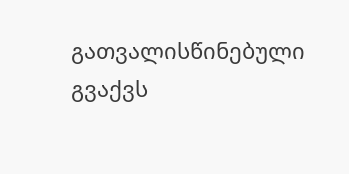გათვალისწინებული გვაქვს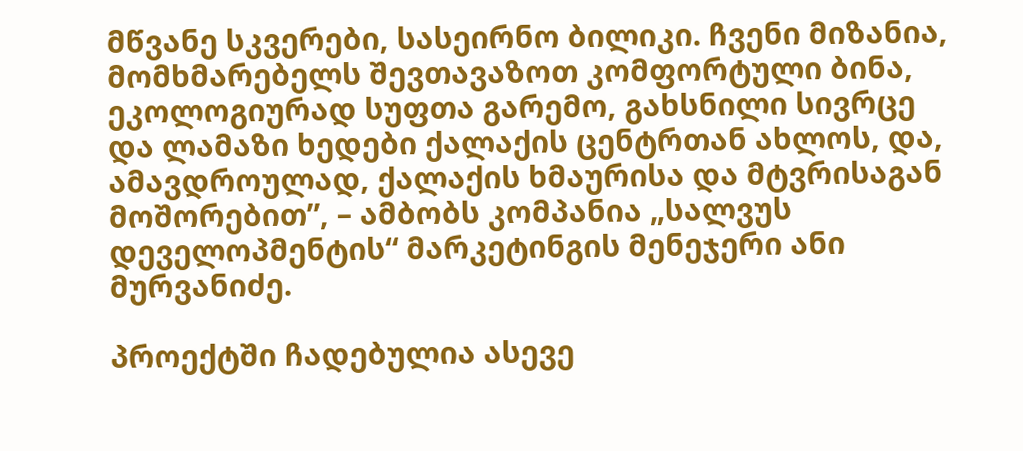მწვანე სკვერები, სასეირნო ბილიკი. ჩვენი მიზანია, მომხმარებელს შევთავაზოთ კომფორტული ბინა, ეკოლოგიურად სუფთა გარემო, გახსნილი სივრცე და ლამაზი ხედები ქალაქის ცენტრთან ახლოს, და, ამავდროულად, ქალაქის ხმაურისა და მტვრისაგან მოშორებით”, – ამბობს კომპანია „სალვუს დეველოპმენტის“ მარკეტინგის მენეჯერი ანი მურვანიძე.

პროექტში ჩადებულია ასევე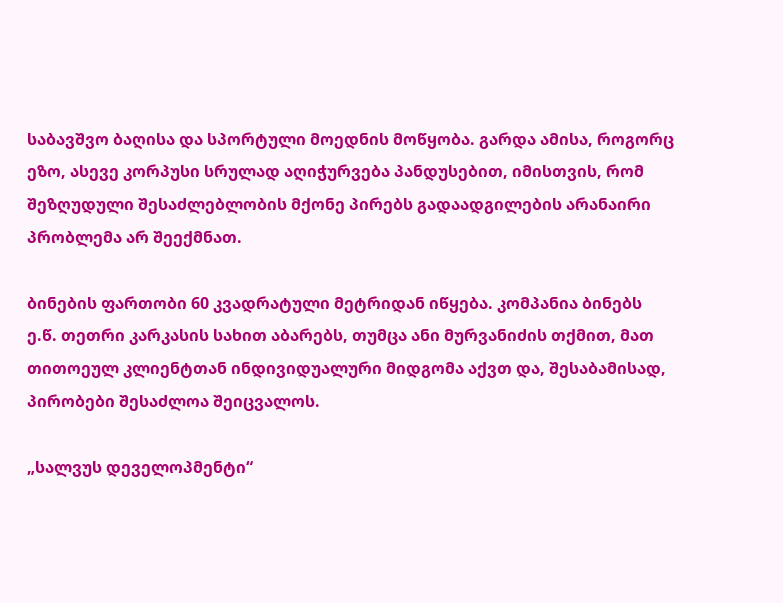საბავშვო ბაღისა და სპორტული მოედნის მოწყობა. გარდა ამისა, როგორც ეზო, ასევე კორპუსი სრულად აღიჭურვება პანდუსებით, იმისთვის, რომ შეზღუდული შესაძლებლობის მქონე პირებს გადაადგილების არანაირი პრობლემა არ შეექმნათ.

ბინების ფართობი 60 კვადრატული მეტრიდან იწყება. კომპანია ბინებს ე.წ. თეთრი კარკასის სახით აბარებს, თუმცა ანი მურვანიძის თქმით, მათ თითოეულ კლიენტთან ინდივიდუალური მიდგომა აქვთ და, შესაბამისად, პირობები შესაძლოა შეიცვალოს.

„სალვუს დეველოპმენტი“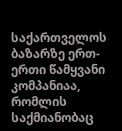საქართველოს ბაზარზე ერთ-ერთი წამყვანი კომპანიაა, რომლის საქმიანობაც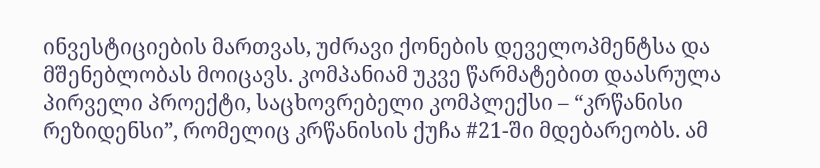ინვესტიციების მართვას, უძრავი ქონების დეველოპმენტსა და მშენებლობას მოიცავს. კომპანიამ უკვე წარმატებით დაასრულა პირველი პროექტი, საცხოვრებელი კომპლექსი – “კრწანისი რეზიდენსი”, რომელიც კრწანისის ქუჩა #21-ში მდებარეობს. ამ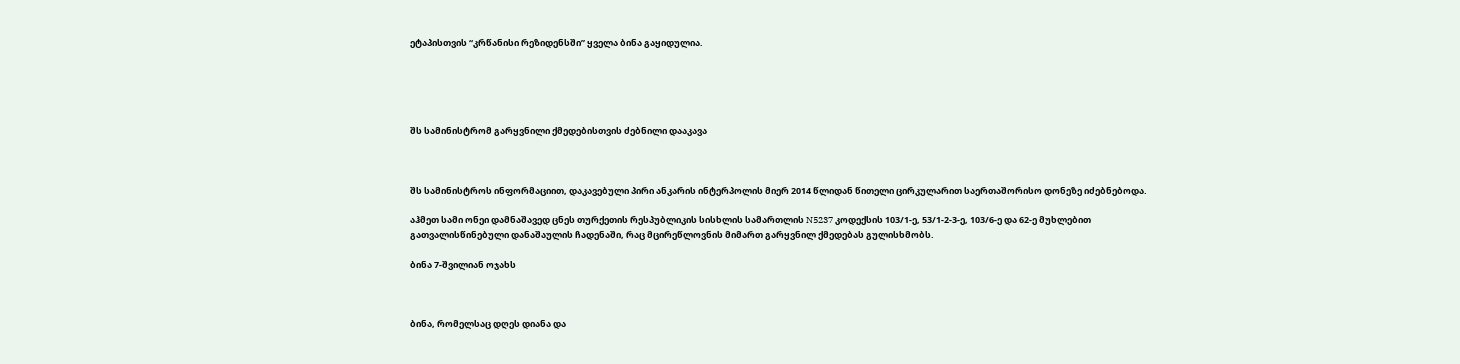ეტაპისთვის “კრწანისი რეზიდენსში” ყველა ბინა გაყიდულია.





შს სამინისტრომ გარყვნილი ქმედებისთვის ძებნილი დააკავა



შს სამინისტროს ინფორმაციით, დაკავებული პირი ანკარის ინტერპოლის მიერ 2014 წლიდან წითელი ცირკულარით საერთაშორისო დონეზე იძებნებოდა.

აჰმეთ სამი ონეი დამნაშავედ ცნეს თურქეთის რესპუბლიკის სისხლის სამართლის N5237 კოდექსის 103/1-ე, 53/1-2-3-ე, 103/6-ე და 62-ე მუხლებით გათვალისწინებული დანაშაულის ჩადენაში, რაც მცირეწლოვნის მიმართ გარყვნილ ქმედებას გულისხმობს.

ბინა 7-შვილიან ოჯახს



ბინა, რომელსაც დღეს დიანა და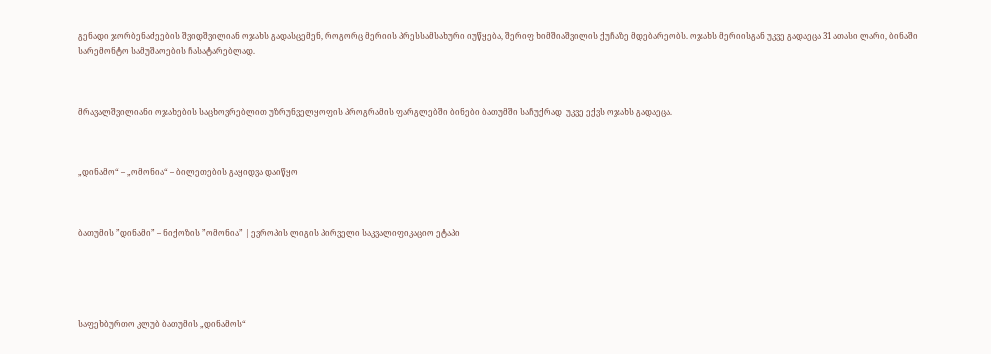გენადი ჯორბენაძეების შვიდშვილიან ოჯახს გადასცემენ, როგორც მერიის პრესსამსახური იუწყება, შერიფ ხიმშიაშვილის ქუჩაზე მდებარეობს. ოჯახს მერიისგან უკვე გადაეცა 31 ათასი ლარი, ბინაში სარემონტო სამუშაოების ჩასატარებლად.



მრავალშვილიანი ოჯახების საცხოვრებლით უზრუნველყოფის პროგრამის ფარგლებში ბინები ბათუმში საჩუქრად  უკვე ექვს ოჯახს გადაეცა.



„დინამო“ – „ომონია“ – ბილეთების გაყიდვა დაიწყო



ბათუმის ”დინამი” – ნიქოზის ”ომონია” | ევროპის ლიგის პირველი საკვალიფიკაციო ეტაპი





საფეხბურთო კლუბ ბათუმის „დინამოს“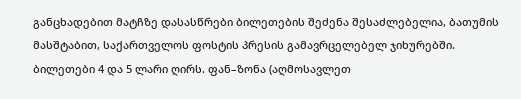განცხადებით მატჩზე დასასწრები ბილეთების შეძენა შესაძლებელია, ბათუმის მასშტაბით, საქართველოს ფოსტის პრესის გამავრცელებელ ჯიხურებში.
ბილეთები 4 და 5 ლარი ღირს. ფან–ზონა (აღმოსავლეთ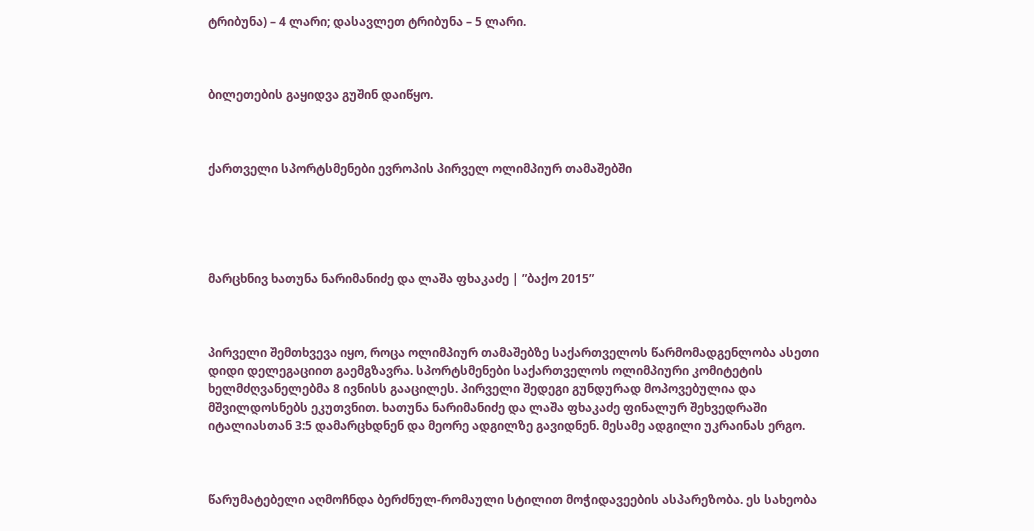ტრიბუნა) – 4 ლარი; დასავლეთ ტრიბუნა – 5 ლარი.



ბილეთების გაყიდვა გუშინ დაიწყო.



ქართველი სპორტსმენები ევროპის პირველ ოლიმპიურ თამაშებში





მარცხნივ ხათუნა ნარიმანიძე და ლაშა ფხაკაძე | ”ბაქო 2015”



პირველი შემთხვევა იყო, როცა ოლიმპიურ თამაშებზე საქართველოს წარმომადგენლობა ასეთი დიდი დელეგაციით გაემგზავრა. სპორტსმენები საქართველოს ოლიმპიური კომიტეტის ხელმძღვანელებმა 8 ივნისს გააცილეს. პირველი შედეგი გუნდურად მოპოვებულია და მშვილდოსნებს ეკუთვნით. ხათუნა ნარიმანიძე და ლაშა ფხაკაძე ფინალურ შეხვედრაში იტალიასთან 3:5 დამარცხდნენ და მეორე ადგილზე გავიდნენ. მესამე ადგილი უკრაინას ერგო.



წარუმატებელი აღმოჩნდა ბერძნულ-რომაული სტილით მოჭიდავეების ასპარეზობა. ეს სახეობა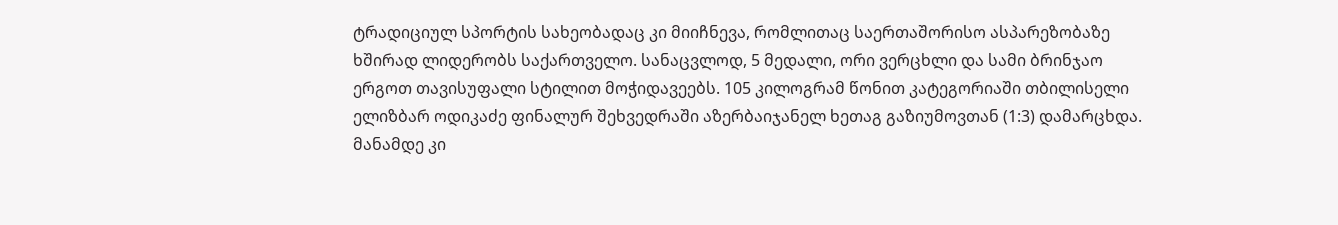ტრადიციულ სპორტის სახეობადაც კი მიიჩნევა, რომლითაც საერთაშორისო ასპარეზობაზე ხშირად ლიდერობს საქართველო. სანაცვლოდ, 5 მედალი, ორი ვერცხლი და სამი ბრინჯაო ერგოთ თავისუფალი სტილით მოჭიდავეებს. 105 კილოგრამ წონით კატეგორიაში თბილისელი ელიზბარ ოდიკაძე ფინალურ შეხვედრაში აზერბაიჯანელ ხეთაგ გაზიუმოვთან (1:3) დამარცხდა. მანამდე კი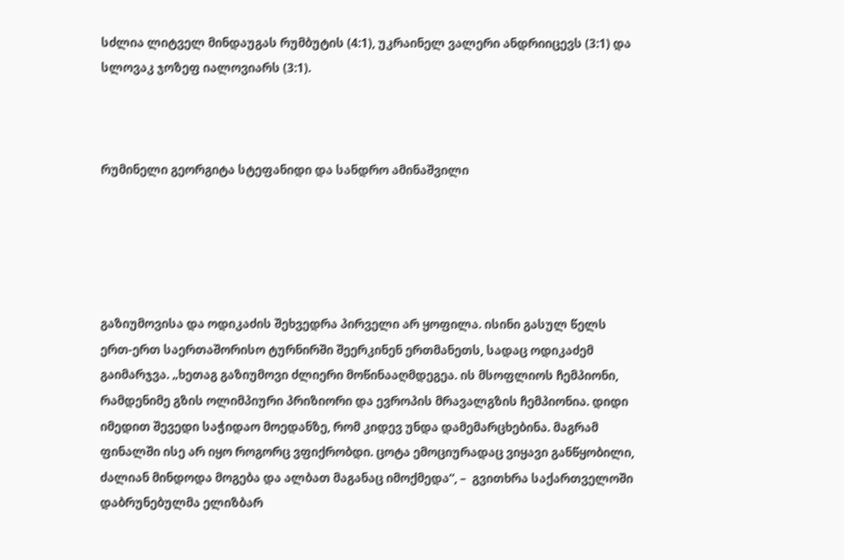სძლია ლიტველ მინდაუგას რუმბუტის (4:1), უკრაინელ ვალერი ანდრიიცევს (3:1) და სლოვაკ ჯოზეფ იალოვიარს (3:1).



რუმინელი გეორგიტა სტეფანიდი და სანდრო ამინაშვილი





გაზიუმოვისა და ოდიკაძის შეხვედრა პირველი არ ყოფილა. ისინი გასულ წელს ერთ-ერთ საერთაშორისო ტურნირში შეერკინენ ერთმანეთს, სადაც ოდიკაძემ გაიმარჯვა. „ხეთაგ გაზიუმოვი ძლიერი მოწინააღმდეგეა. ის მსოფლიოს ჩემპიონი, რამდენიმე გზის ოლიმპიური პრიზიორი და ევროპის მრავალგზის ჩემპიონია. დიდი იმედით შევედი საჭიდაო მოედანზე, რომ კიდევ უნდა დამემარცხებინა. მაგრამ ფინალში ისე არ იყო როგორც ვფიქრობდი. ცოტა ემოციურადაც ვიყავი განწყობილი, ძალიან მინდოდა მოგება და ალბათ მაგანაც იმოქმედა“, –  გვითხრა საქართველოში დაბრუნებულმა ელიზბარ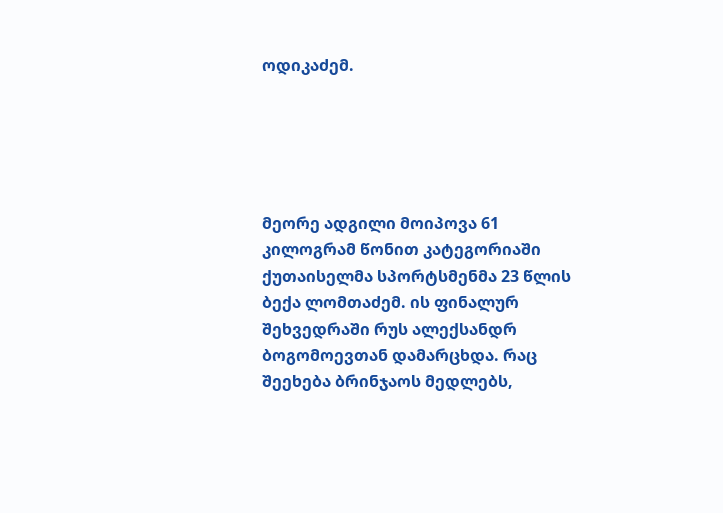ოდიკაძემ.





მეორე ადგილი მოიპოვა 61 კილოგრამ წონით კატეგორიაში ქუთაისელმა სპორტსმენმა 23 წლის ბექა ლომთაძემ. ის ფინალურ შეხვედრაში რუს ალექსანდრ ბოგომოევთან დამარცხდა. რაც შეეხება ბრინჯაოს მედლებს,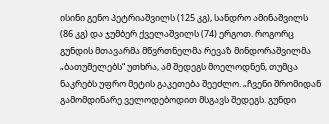ისინი გენო პეტრიაშვილს (125 კგ), სანდრო ამინაშვილს (86 კგ) და ჯუმბერ ქველაშვილს (74) ერგოთ. როგორც გუნდის მთავარმა მწვრთნელმა რევაზ მინდორაშვილმა „ბათუმელებს“ უთხრა, ამ შედეგს მოელოდნენ, თუმცა ნაკრებს უფრო მეტის გაკეთება შეეძლო. „ჩვენი შრომიდან გამომდინარე ველოდებოდით მსგავს შედეგს. გუნდი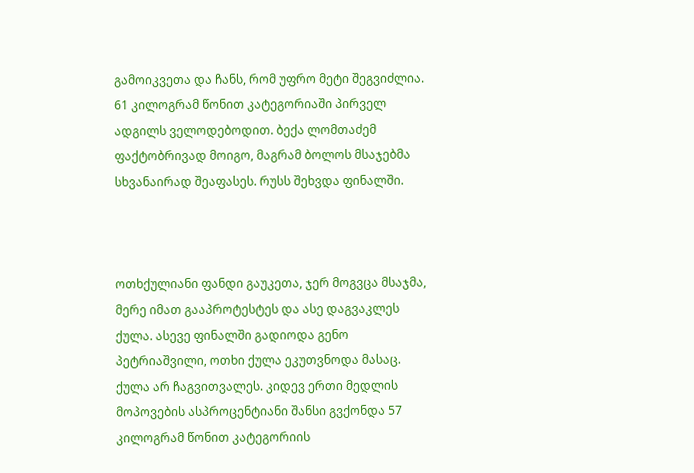გამოიკვეთა და ჩანს, რომ უფრო მეტი შეგვიძლია. 61 კილოგრამ წონით კატეგორიაში პირველ ადგილს ველოდებოდით. ბექა ლომთაძემ ფაქტობრივად მოიგო, მაგრამ ბოლოს მსაჯებმა სხვანაირად შეაფასეს. რუსს შეხვდა ფინალში.



ოთხქულიანი ფანდი გაუკეთა, ჯერ მოგვცა მსაჯმა, მერე იმათ გააპროტესტეს და ასე დაგვაკლეს ქულა. ასევე ფინალში გადიოდა გენო პეტრიაშვილი, ოთხი ქულა ეკუთვნოდა მასაც. ქულა არ ჩაგვითვალეს. კიდევ ერთი მედლის მოპოვების ასპროცენტიანი შანსი გვქონდა 57 კილოგრამ წონით კატეგორიის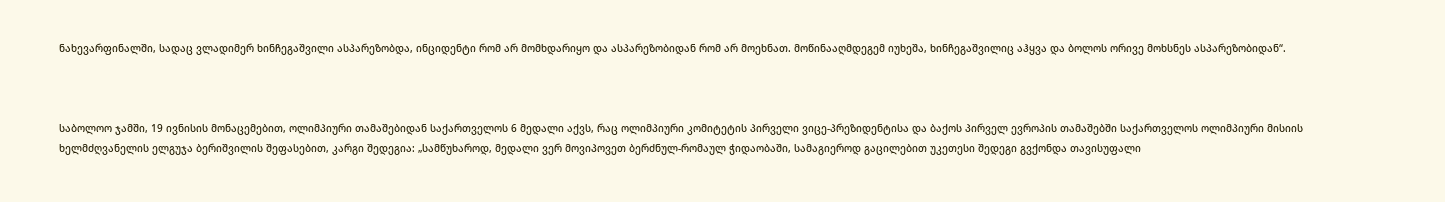ნახევარფინალში, სადაც ვლადიმერ ხინჩეგაშვილი ასპარეზობდა, ინციდენტი რომ არ მომხდარიყო და ასპარეზობიდან რომ არ მოეხნათ. მოწინააღმდეგემ იუხეშა, ხინჩეგაშვილიც აჰყვა და ბოლოს ორივე მოხსნეს ასპარეზობიდან“.



საბოლოო ჯამში, 19 ივნისის მონაცემებით, ოლიმპიური თამაშებიდან საქართველოს 6 მედალი აქვს, რაც ოლიმპიური კომიტეტის პირველი ვიცე-პრეზიდენტისა და ბაქოს პირველ ევროპის თამაშებში საქართველოს ოლიმპიური მისიის ხელმძღვანელის ელგუჯა ბერიშვილის შეფასებით, კარგი შედეგია: „სამწუხაროდ, მედალი ვერ მოვიპოვეთ ბერძნულ-რომაულ ჭიდაობაში, სამაგიეროდ გაცილებით უკეთესი შედეგი გვქონდა თავისუფალი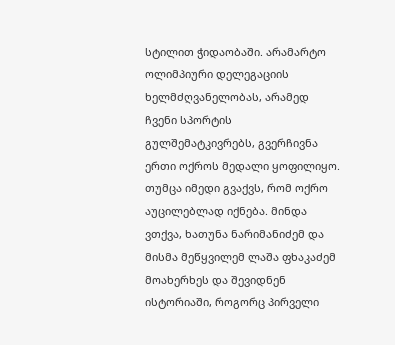სტილით ჭიდაობაში. არამარტო ოლიმპიური დელეგაციის ხელმძღვანელობას, არამედ ჩვენი სპორტის გულშემატკივრებს, გვერჩივნა ერთი ოქროს მედალი ყოფილიყო. თუმცა იმედი გვაქვს, რომ ოქრო აუცილებლად იქნება. მინდა ვთქვა, ხათუნა ნარიმანიძემ და მისმა მეწყვილემ ლაშა ფხაკაძემ მოახერხეს და შევიდნენ ისტორიაში, როგორც პირველი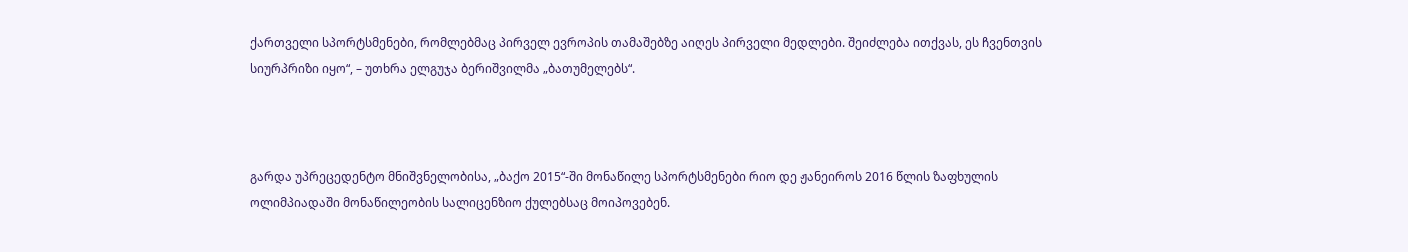ქართველი სპორტსმენები, რომლებმაც პირველ ევროპის თამაშებზე აიღეს პირველი მედლები. შეიძლება ითქვას, ეს ჩვენთვის სიურპრიზი იყო“, – უთხრა ელგუჯა ბერიშვილმა „ბათუმელებს“.



გარდა უპრეცედენტო მნიშვნელობისა, „ბაქო 2015“-ში მონაწილე სპორტსმენები რიო დე ჟანეიროს 2016 წლის ზაფხულის ოლიმპიადაში მონაწილეობის სალიცენზიო ქულებსაც მოიპოვებენ.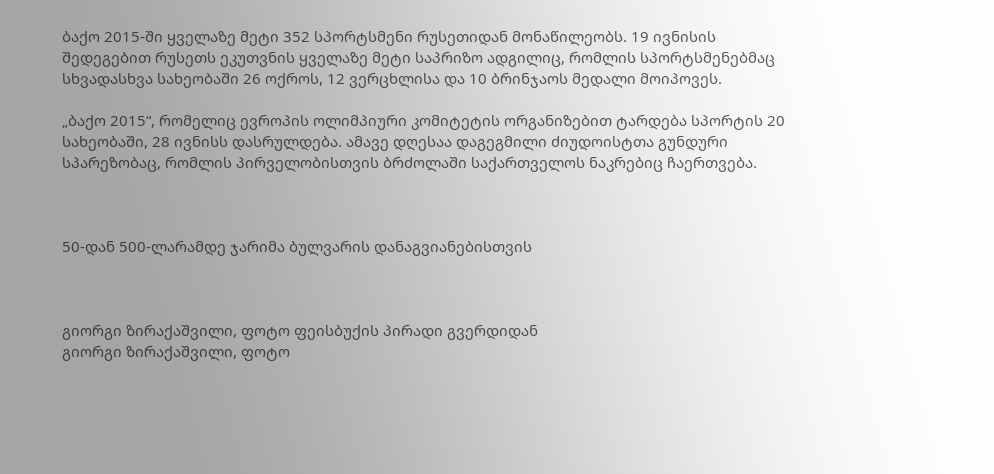ბაქო 2015-ში ყველაზე მეტი 352 სპორტსმენი რუსეთიდან მონაწილეობს. 19 ივნისის შედეგებით რუსეთს ეკუთვნის ყველაზე მეტი საპრიზო ადგილიც, რომლის სპორტსმენებმაც სხვადასხვა სახეობაში 26 ოქროს, 12 ვერცხლისა და 10 ბრინჯაოს მედალი მოიპოვეს.

„ბაქო 2015“, რომელიც ევროპის ოლიმპიური კომიტეტის ორგანიზებით ტარდება სპორტის 20 სახეობაში, 28 ივნისს დასრულდება. ამავე დღესაა დაგეგმილი ძიუდოისტთა გუნდური  სპარეზობაც, რომლის პირველობისთვის ბრძოლაში საქართველოს ნაკრებიც ჩაერთვება.



50-დან 500-ლარამდე ჯარიმა ბულვარის დანაგვიანებისთვის



გიორგი ზირაქაშვილი, ფოტო ფეისბუქის პირადი გვერდიდან
გიორგი ზირაქაშვილი, ფოტო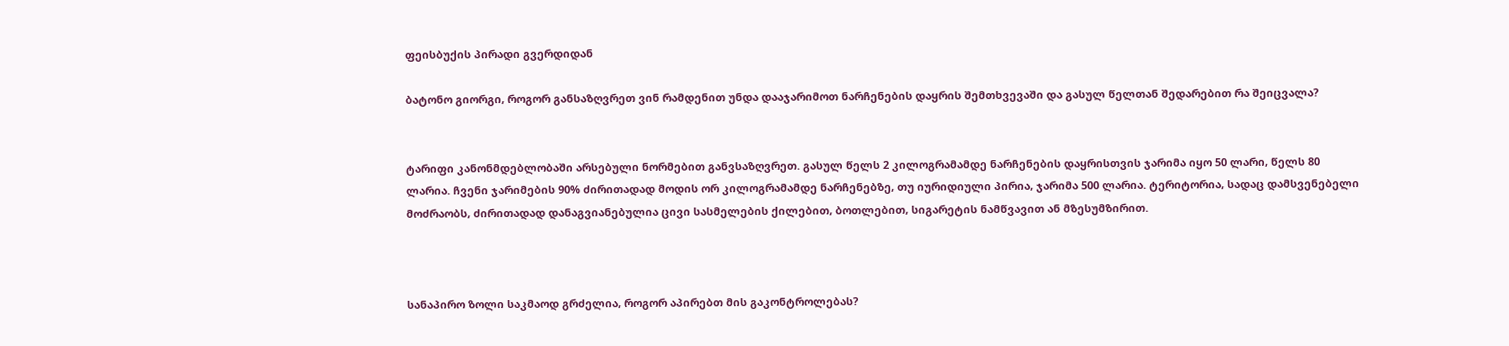ფეისბუქის პირადი გვერდიდან

ბატონო გიორგი, როგორ განსაზღვრეთ ვინ რამდენით უნდა დააჯარიმოთ ნარჩენების დაყრის შემთხვევაში და გასულ წელთან შედარებით რა შეიცვალა?


ტარიფი კანონმდებლობაში არსებული ნორმებით განვსაზღვრეთ. გასულ წელს 2 კილოგრამამდე ნარჩენების დაყრისთვის ჯარიმა იყო 50 ლარი, წელს 80 ლარია. ჩვენი ჯარიმების 90% ძირითადად მოდის ორ კილოგრამამდე ნარჩენებზე, თუ იურიდიული პირია, ჯარიმა 500 ლარია. ტერიტორია, სადაც დამსვენებელი მოძრაობს, ძირითადად დანაგვიანებულია ცივი სასმელების ქილებით, ბოთლებით, სიგარეტის ნამწვავით ან მზესუმზირით.



სანაპირო ზოლი საკმაოდ გრძელია, როგორ აპირებთ მის გაკონტროლებას?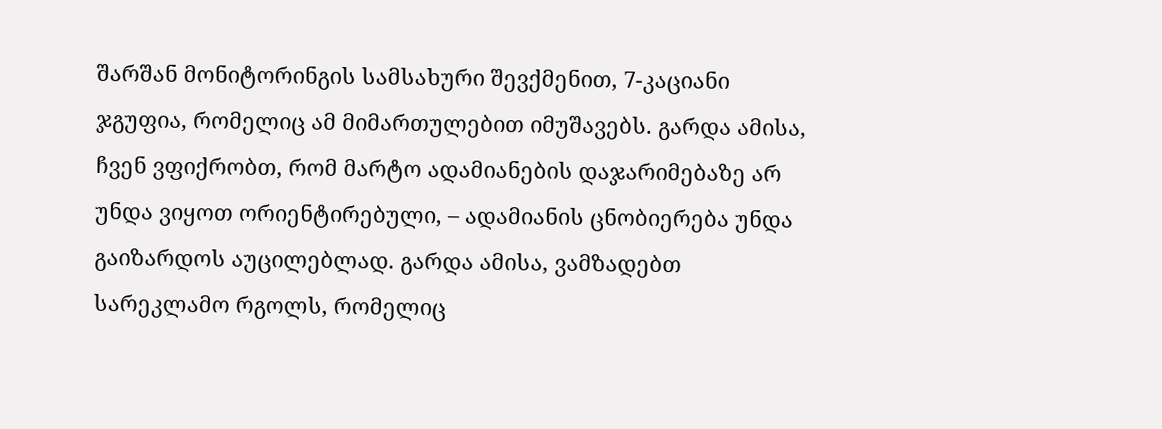შარშან მონიტორინგის სამსახური შევქმენით, 7-კაციანი ჯგუფია, რომელიც ამ მიმართულებით იმუშავებს. გარდა ამისა, ჩვენ ვფიქრობთ, რომ მარტო ადამიანების დაჯარიმებაზე არ უნდა ვიყოთ ორიენტირებული, – ადამიანის ცნობიერება უნდა გაიზარდოს აუცილებლად. გარდა ამისა, ვამზადებთ სარეკლამო რგოლს, რომელიც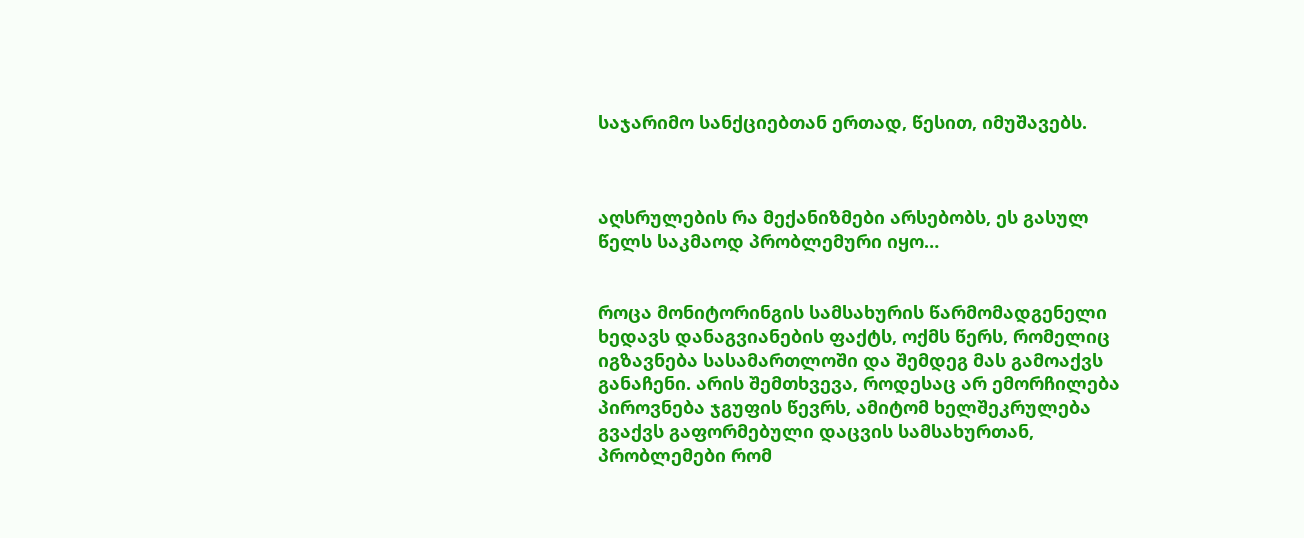საჯარიმო სანქციებთან ერთად, წესით, იმუშავებს.



აღსრულების რა მექანიზმები არსებობს, ეს გასულ წელს საკმაოდ პრობლემური იყო…


როცა მონიტორინგის სამსახურის წარმომადგენელი ხედავს დანაგვიანების ფაქტს, ოქმს წერს, რომელიც იგზავნება სასამართლოში და შემდეგ მას გამოაქვს განაჩენი. არის შემთხვევა, როდესაც არ ემორჩილება პიროვნება ჯგუფის წევრს, ამიტომ ხელშეკრულება გვაქვს გაფორმებული დაცვის სამსახურთან, პრობლემები რომ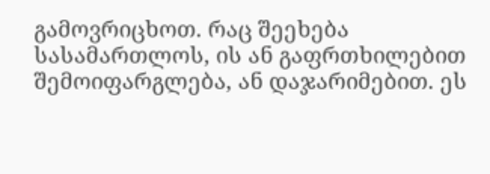გამოვრიცხოთ. რაც შეეხება სასამართლოს, ის ან გაფრთხილებით შემოიფარგლება, ან დაჯარიმებით. ეს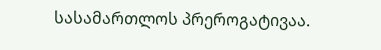სასამართლოს პრეროგატივაა.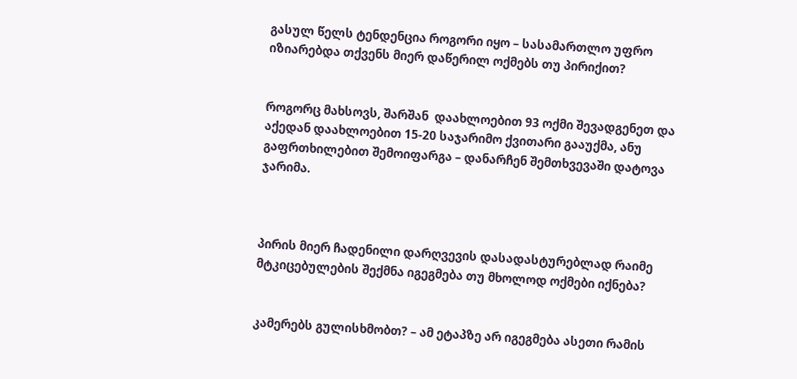გასულ წელს ტენდენცია როგორი იყო – სასამართლო უფრო იზიარებდა თქვენს მიერ დაწერილ ოქმებს თუ პირიქით?


როგორც მახსოვს, შარშან  დაახლოებით 93 ოქმი შევადგენეთ და აქედან დაახლოებით 15-20 საჯარიმო ქვითარი გააუქმა, ანუ გაფრთხილებით შემოიფარგა – დანარჩენ შემთხვევაში დატოვა ჯარიმა.



პირის მიერ ჩადენილი დარღვევის დასადასტურებლად რაიმე მტკიცებულების შექმნა იგეგმება თუ მხოლოდ ოქმები იქნება?


კამერებს გულისხმობთ? – ამ ეტაპზე არ იგეგმება ასეთი რამის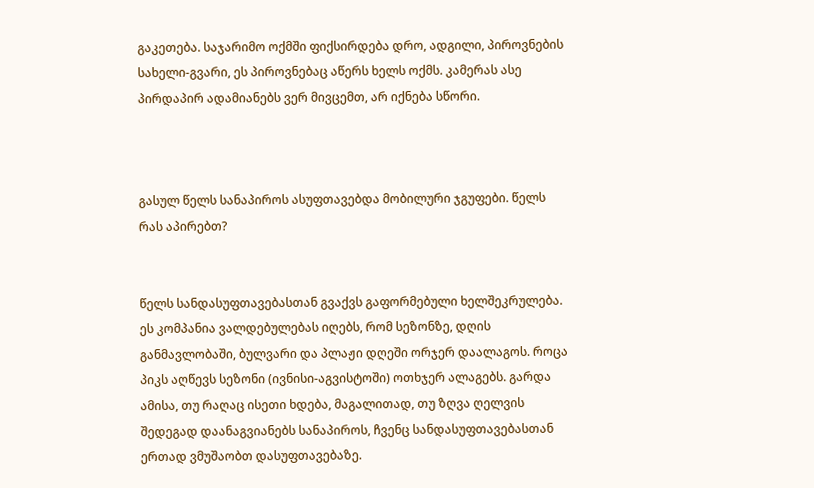გაკეთება. საჯარიმო ოქმში ფიქსირდება დრო, ადგილი, პიროვნების სახელი-გვარი, ეს პიროვნებაც აწერს ხელს ოქმს. კამერას ასე პირდაპირ ადამიანებს ვერ მივცემთ, არ იქნება სწორი.



გასულ წელს სანაპიროს ასუფთავებდა მობილური ჯგუფები. წელს რას აპირებთ?


წელს სანდასუფთავებასთან გვაქვს გაფორმებული ხელშეკრულება. ეს კომპანია ვალდებულებას იღებს, რომ სეზონზე, დღის განმავლობაში, ბულვარი და პლაჟი დღეში ორჯერ დაალაგოს. როცა პიკს აღწევს სეზონი (ივნისი-აგვისტოში) ოთხჯერ ალაგებს. გარდა ამისა, თუ რაღაც ისეთი ხდება, მაგალითად, თუ ზღვა ღელვის შედეგად დაანაგვიანებს სანაპიროს, ჩვენც სანდასუფთავებასთან ერთად ვმუშაობთ დასუფთავებაზე.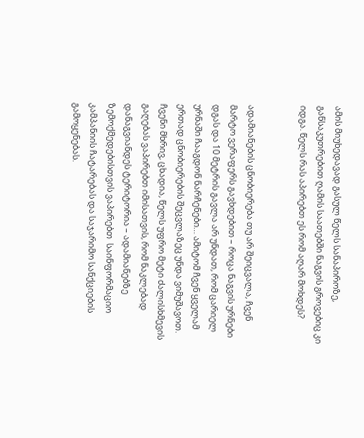ამის მიუხედავად გასულ წელს სანაპიროზე, განსაკუთრებით ღამის საათებში ნაგვის გროვებიც კი იდგა. წელს რას აპირებთ ეს რომ აღარ მოხდეს?


ადამიანების ცნობიერება თუ არ შეიცვალა, ჩვენ მარტო ვერაფერს გავხდებით – როცა ნაგვის ურნები  დგას და 10 მეტრის გავლა არ უნდათ, რომ ცარიელ ურნაში ჩააგდონ ნარჩენები… ამიტომ ჩვენ ყველამ ერთად ცნობიერების შეცვლაზეც უნდა ვიმუშავოთ. ჩვენი მხრივ, ცხადია, წელს უფრო მეტი ძალისხმევის გაღებას ვაპირებთ იმისათვის, რომ ნაკლებად დანაგვიანდეს ტერიტორია – ადამიანებზე ზემოქმედებისთვის ვაპირებთ  საინფორმაციო კამპანიის ჩატარებას და საჯარიმო სანქციების გამოყენებას.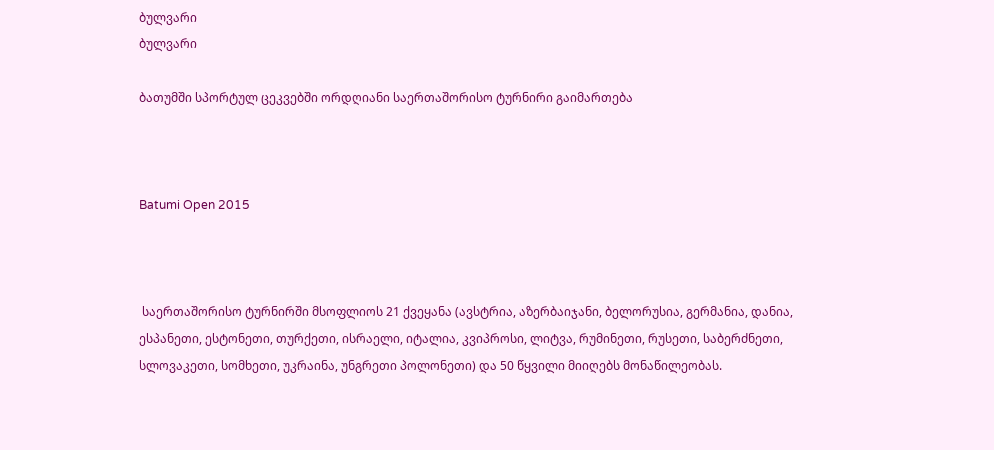ბულვარი
ბულვარი

ბათუმში სპორტულ ცეკვებში ორდღიანი საერთაშორისო ტურნირი გაიმართება



Batumi Open 2015



 საერთაშორისო ტურნირში მსოფლიოს 21 ქვეყანა (ავსტრია, აზერბაიჯანი, ბელორუსია, გერმანია, დანია, ესპანეთი, ესტონეთი, თურქეთი, ისრაელი, იტალია, კვიპროსი, ლიტვა, რუმინეთი, რუსეთი, საბერძნეთი, სლოვაკეთი, სომხეთი, უკრაინა, უნგრეთი პოლონეთი) და 50 წყვილი მიიღებს მონაწილეობას.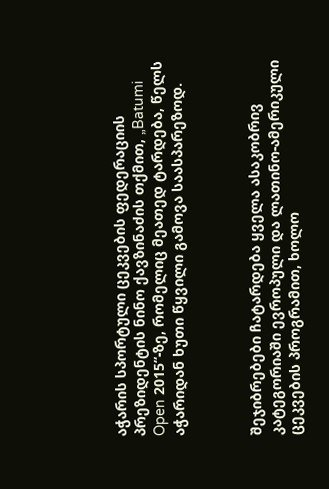აჭარის სპორტული ცეკვების ფედერაციის პრეზიდენტის ნინო ქავზინაძის თქმით, „Batumi Open 2015“-ზე, რომელიც მეათედ ტარდება, წელს აჭარიდან ხუთი წყვილი გამოვა საასპარეზოდ.



შეჯიბრებები ჩატარდება ყველა ასაკობრივ კატეგორიაში ევროპული და ლათინო-ამერიკული ცეკვების პროგრამით, ხოლო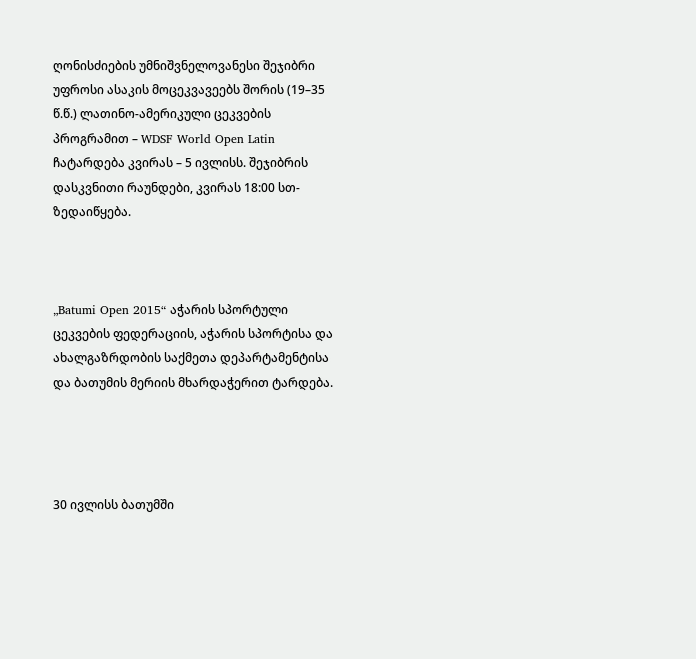ღონისძიების უმნიშვნელოვანესი შეჯიბრი უფროსი ასაკის მოცეკვავეებს შორის (19–35 წ.წ.) ლათინო-ამერიკული ცეკვების პროგრამით – WDSF World Open Latin ჩატარდება კვირას – 5 ივლისს. შეჯიბრის დასკვნითი რაუნდები, კვირას 18:00 სთ-ზედაიწყება.



„Batumi Open 2015“ აჭარის სპორტული ცეკვების ფედერაციის, აჭარის სპორტისა და ახალგაზრდობის საქმეთა დეპარტამენტისა და ბათუმის მერიის მხარდაჭერით ტარდება.




30 ივლისს ბათუმში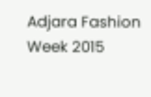Adjara Fashion Week 2015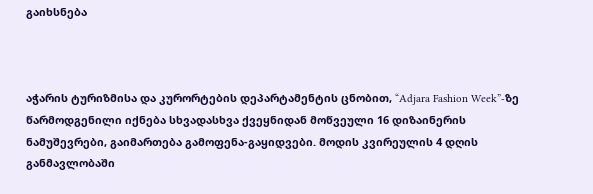გაიხსნება



აჭარის ტურიზმისა და კურორტების დეპარტამენტის ცნობით, “Adjara Fashion Week”-ზე წარმოდგენილი იქნება სხვადასხვა ქვეყნიდან მოწვეული 16 დიზაინერის ნამუშევრები, გაიმართება გამოფენა-გაყიდვები. მოდის კვირეულის 4 დღის განმავლობაში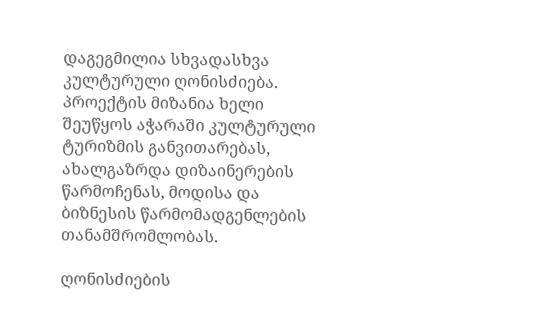დაგეგმილია სხვადასხვა კულტურული ღონისძიება. პროექტის მიზანია ხელი შეუწყოს აჭარაში კულტურული ტურიზმის განვითარებას, ახალგაზრდა დიზაინერების წარმოჩენას, მოდისა და ბიზნესის წარმომადგენლების თანამშრომლობას.

ღონისძიების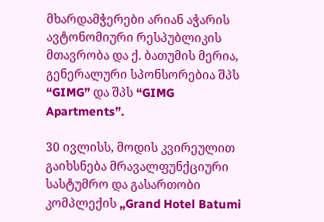მხარდამჭერები არიან აჭარის ავტონომიური რესპუბლიკის მთავრობა და ქ. ბათუმის მერია, გენერალური სპონსორებია შპს “GIMG” და შპს “GIMG Apartments”.

30 ივლისს, მოდის კვირეულით გაიხსნება მრავალფუნქციური სასტუმრო და გასართობი კომპლექის „Grand Hotel Batumi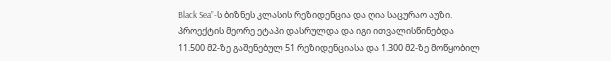Black Sea”-ს ბიზნეს კლასის რეზიდენცია და ღია საცურაო აუზი. პროექტის მეორე ეტაპი დასრულდა და იგი ითვალისწინებდა 11.500 მ2-ზე გაშენებულ 51 რეზიდენციასა და 1.300 მ2-ზე მოწყობილ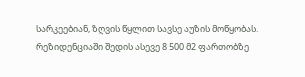სარკეებიან, ზღვის წყლით სავსე აუზის მოწყობას. რეზიდენციაში შედის ასევე 8 500 მ2 ფართობზე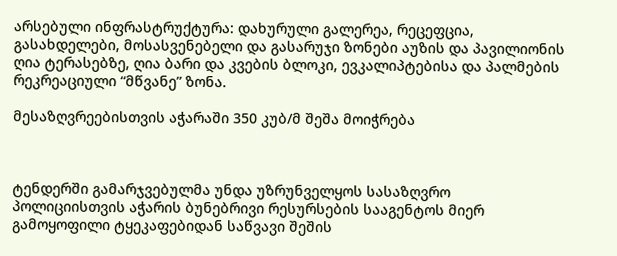არსებული ინფრასტრუქტურა: დახურული გალერეა, რეცეფცია, გასახდელები, მოსასვენებელი და გასარუჯი ზონები აუზის და პავილიონის ღია ტერასებზე, ღია ბარი და კვების ბლოკი, ევკალიპტებისა და პალმების რეკრეაციული “მწვანე” ზონა.

მესაზღვრეებისთვის აჭარაში 350 კუბ/მ შეშა მოიჭრება



ტენდერში გამარჯვებულმა უნდა უზრუნველყოს სასაზღვრო პოლიციისთვის აჭარის ბუნებრივი რესურსების სააგენტოს მიერ გამოყოფილი ტყეკაფებიდან საწვავი შეშის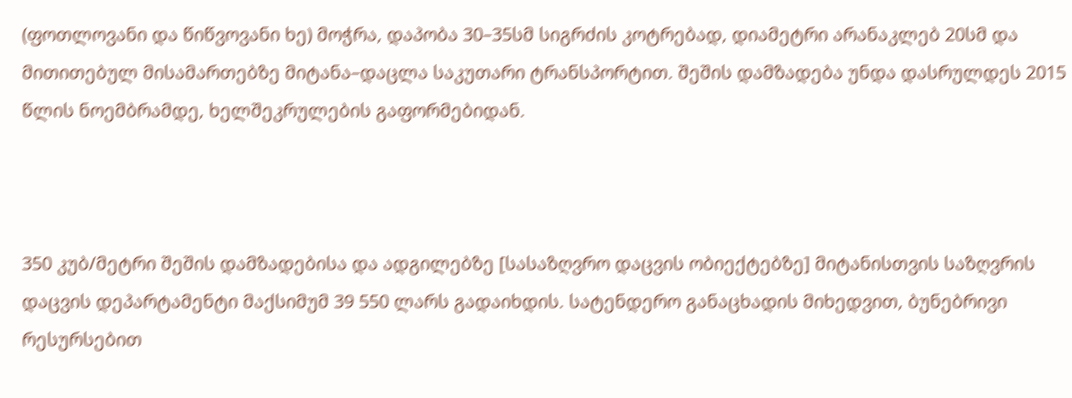(ფოთლოვანი და წიწვოვანი ხე) მოჭრა, დაპობა 30–35სმ სიგრძის კოტრებად, დიამეტრი არანაკლებ 20სმ და მითითებულ მისამართებზე მიტანა–დაცლა საკუთარი ტრანსპორტით. შეშის დამზადება უნდა დასრულდეს 2015 წლის ნოემბრამდე, ხელშეკრულების გაფორმებიდან.



350 კუბ/მეტრი შეშის დამზადებისა და ადგილებზე [სასაზღვრო დაცვის ობიექტებზე] მიტანისთვის საზღვრის დაცვის დეპარტამენტი მაქსიმუმ 39 550 ლარს გადაიხდის. სატენდერო განაცხადის მიხედვით, ბუნებრივი რესურსებით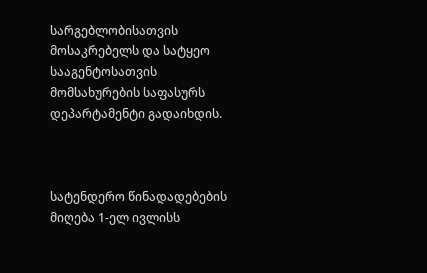სარგებლობისათვის მოსაკრებელს და სატყეო სააგენტოსათვის მომსახურების საფასურს დეპარტამენტი გადაიხდის.



სატენდერო წინადადებების მიღება 1-ელ ივლისს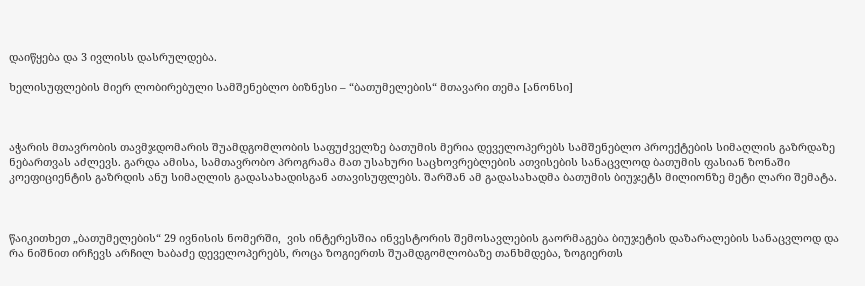დაიწყება და 3 ივლისს დასრულდება.

ხელისუფლების მიერ ლობირებული სამშენებლო ბიზნესი – “ბათუმელების“ მთავარი თემა [ანონსი]



აჭარის მთავრობის თავმჯდომარის შუამდგომლობის საფუძველზე ბათუმის მერია დეველოპერებს სამშენებლო პროექტების სიმაღლის გაზრდაზე ნებართვას აძლევს. გარდა ამისა, სამთავრობო პროგრამა მათ უსახური საცხოვრებლების ათვისების სანაცვლოდ ბათუმის ფასიან ზონაში კოეფიციენტის გაზრდის ანუ სიმაღლის გადასახადისგან ათავისუფლებს. შარშან ამ გადასახადმა ბათუმის ბიუჯეტს მილიონზე მეტი ლარი შემატა.



წაიკითხეთ „ბათუმელების“ 29 ივნისის ნომერში,  ვის ინტერესშია ინვესტორის შემოსავლების გაორმაგება ბიუჯეტის დაზარალების სანაცვლოდ და რა ნიშნით ირჩევს არჩილ ხაბაძე დეველოპერებს, როცა ზოგიერთს შუამდგომლობაზე თანხმდება, ზოგიერთს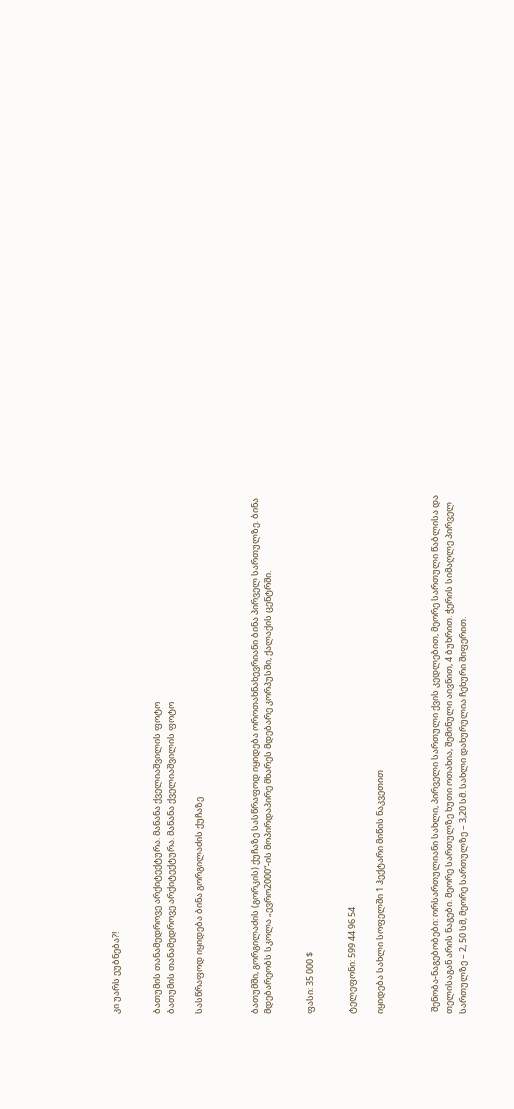კი უარს ეუბნება?!


ბათუმის თანამედროვე არქიტექტურა. მანანა ქველიაშვილის ფოტო
ბათუმის თანამედროვე არქიტექტურა. მანანა ქველიაშვილის ფოტო

სასწრაფოდ იყიდება ბინა გორგილაძის ქუჩაზე



ბათუმში, გორგილაძის (გორკის) ქუჩაზე სასწრაფოდ იყიდება ოროთახნახევრიანი ბინა პირველ სართულზე. ბინა მდებარეობს სკოლა „ევრო2000“-ის მოპირდაპირე მხარეს მდებარე კორპუსში, ქალაქის ცენტრში.


ფასი: 35 000 $


ტელეფონი: 599 44 96 54

იყიდება სახლი სოფელში 1 ჰექტარი მიწის ნაკვეთით



 შენობა-ნაგებობები: ორსართულიანი სახლი, პირველი სართული ქვის კედლებით, მეორე სართული წაბლისა და თელისაგან არის ნაგები. მეორე სართულზე ხუთი ოთახია, შემინული აივნით, 4 ბუხრით. ჭერის სიმაღლე პირველ სართულზე – 2, 50 სმ, მეორე სართულზე – 3,20 სმ. სახლი დახურულია ჩეხური შიფერით.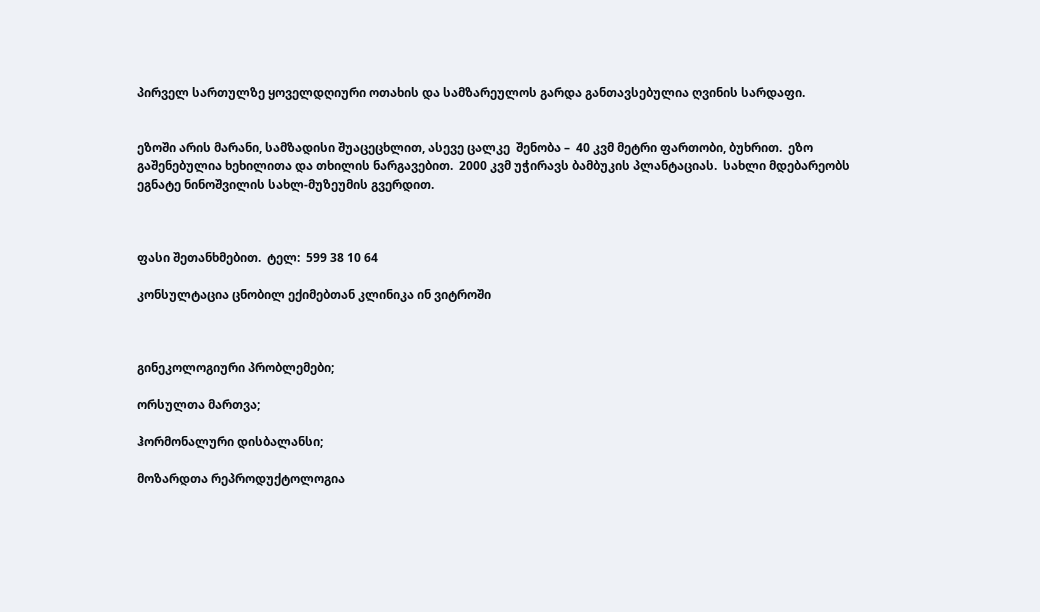პირველ სართულზე ყოველდღიური ოთახის და სამზარეულოს გარდა განთავსებულია ღვინის სარდაფი.


ეზოში არის მარანი, სამზადისი შუაცეცხლით, ასევე ცალკე  შენობა –  40 კვმ მეტრი ფართობი, ბუხრით.  ეზო გაშენებულია ხეხილითა და თხილის ნარგავებით.  2000 კვმ უჭირავს ბამბუკის პლანტაციას.  სახლი მდებარეობს ეგნატე ნინოშვილის სახლ-მუზეუმის გვერდით.



ფასი შეთანხმებით.  ტელ:  599 38 10 64

კონსულტაცია ცნობილ ექიმებთან კლინიკა ინ ვიტროში



გინეკოლოგიური პრობლემები;

ორსულთა მართვა;

ჰორმონალური დისბალანსი;

მოზარდთა რეპროდუქტოლოგია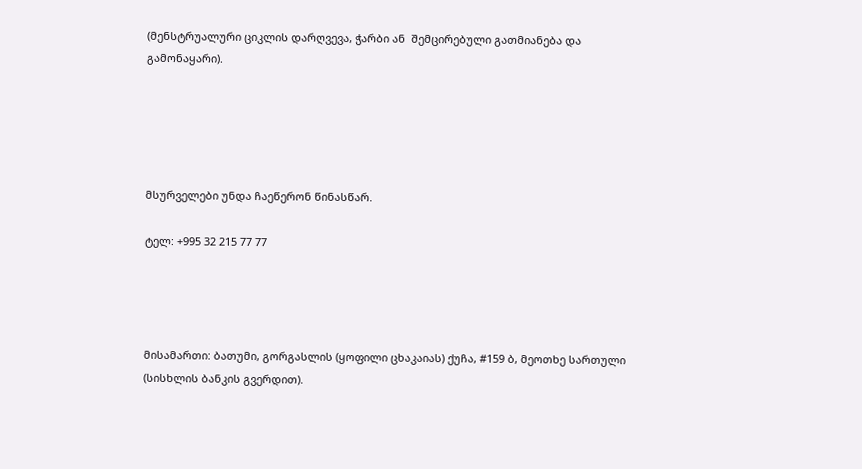(მენსტრუალური ციკლის დარღვევა, ჭარბი ან  შემცირებული გათმიანება და გამონაყარი).





მსურველები უნდა ჩაეწერონ წინასწარ.

ტელ: +995 32 215 77 77




მისამართი: ბათუმი, გორგასლის (ყოფილი ცხაკაიას) ქუჩა, #159 ბ, მეოთხე სართული (სისხლის ბანკის გვერდით).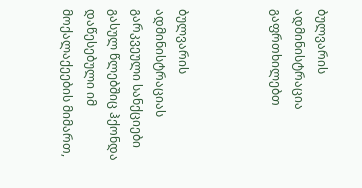ბულვარის ადმინისტრაცია გაფრთხილებთ



ბულვარის ადმინისტრაციას გარკვეული სანქციები გასულ წლებშიც ჰქონდა დაწესებული იმ მოქალაქეების მიმართ,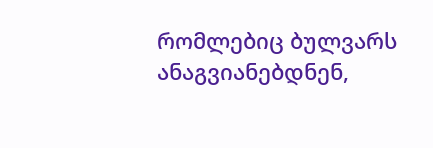რომლებიც ბულვარს ანაგვიანებდნენ,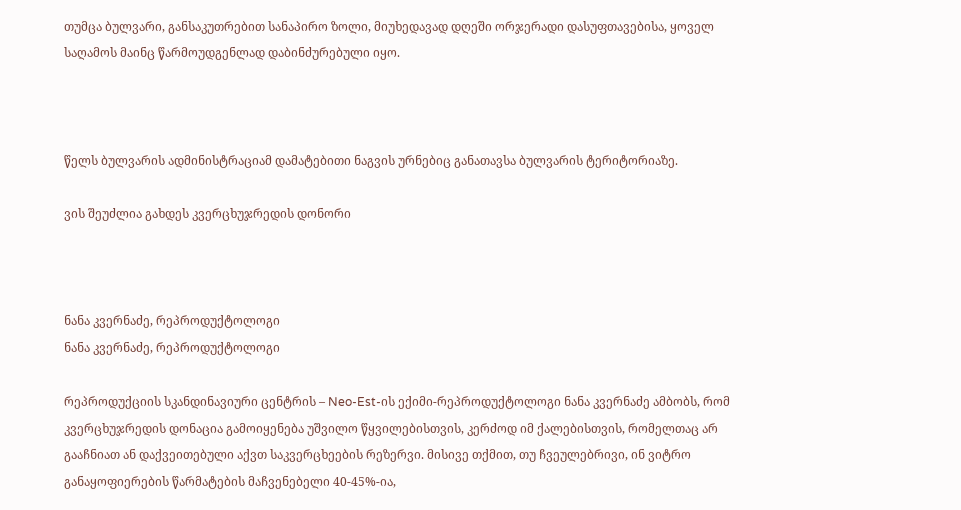თუმცა ბულვარი, განსაკუთრებით სანაპირო ზოლი, მიუხედავად დღეში ორჯერადი დასუფთავებისა, ყოველ საღამოს მაინც წარმოუდგენლად დაბინძურებული იყო.



წელს ბულვარის ადმინისტრაციამ დამატებითი ნაგვის ურნებიც განათავსა ბულვარის ტერიტორიაზე.

ვის შეუძლია გახდეს კვერცხუჯრედის დონორი



ნანა კვერნაძე, რეპროდუქტოლოგი
ნანა კვერნაძე, რეპროდუქტოლოგი

რეპროდუქციის სკანდინავიური ცენტრის – Neo-Est-ის ექიმი-რეპროდუქტოლოგი ნანა კვერნაძე ამბობს, რომ კვერცხუჯრედის დონაცია გამოიყენება უშვილო წყვილებისთვის, კერძოდ იმ ქალებისთვის, რომელთაც არ გააჩნიათ ან დაქვეითებული აქვთ საკვერცხეების რეზერვი. მისივე თქმით, თუ ჩვეულებრივი, ინ ვიტრო განაყოფიერების წარმატების მაჩვენებელი 40-45%-ია,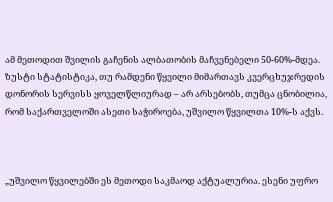ამ მეთოდით შვილის გაჩენის ალბათობის მაჩვენებელი 50-60%-მდეა. ზუსტი სტატისტიკა, თუ რამდენი წყვილი მიმართავს კვერცხუჯრედის დონორის სერვისს ყოველწლიურად – არ არსებობს, თუმცა ცნობილია, რომ საქართველოში ასეთი საჭიროება, უშვილო წყვილთა 10%-ს აქვს.



„უშვილო წყვილებში ეს მეთოდი საკმაოდ აქტუალურია. ესენი უფრო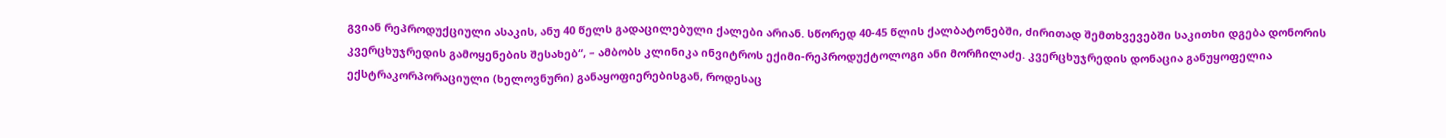გვიან რეპროდუქციული ასაკის, ანუ 40 წელს გადაცილებული ქალები არიან. სწორედ 40-45 წლის ქალბატონებში, ძირითად შემთხვევებში საკითხი დგება დონორის კვერცხუჯრედის გამოყენების შესახებ“, – ამბობს კლინიკა ინვიტროს ექიმი-რეპროდუქტოლოგი ანი მორჩილაძე. კვერცხუჯრედის დონაცია განუყოფელია ექსტრაკორპორაციული (ხელოვნური) განაყოფიერებისგან, როდესაც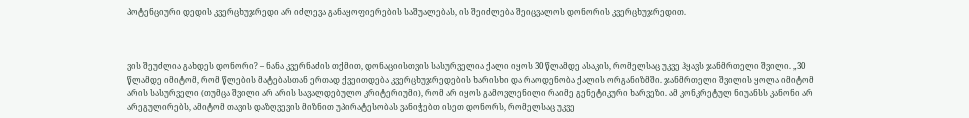პოტენციური დედის კვერცხუჯრედი არ იძლევა განაყოფიერების საშუალებას, ის შეიძლება შეიცვალოს დონორის კვერცხუჯრედით.



ვის შეუძლია გახდეს დონორი? – ნანა კვერნაძის თქმით, დონაციისთვის სასურველია ქალი იყოს 30 წლამდე ასაკის, რომელსაც უკვე ჰყავს ჯანმრთელი შვილი. „30 წლამდე იმიტომ, რომ წლების მატებასთან ერთად ქვეითდება კვერცხუჯრედების ხარისხი და რაოდენობა ქალის ორგანიზმში. ჯანმრთელი შვილის ყოლა იმიტომ არის სასურველი (თუმცა შვილი არ არის სავალდებულო კრიტერიუმი), რომ არ იყოს გამოვლენილი რაიმე გენეტიკური ხარვეზი. ამ კონკრეტულ ნიუანსს კანონი არ არეგულირებს, ამიტომ თავის დაზღვევის მიზნით უპირატესობას ვანიჭებთ ისეთ დონორს, რომელსაც უკვე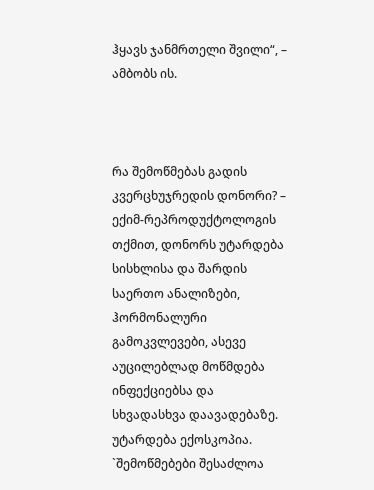ჰყავს ჯანმრთელი შვილი“, – ამბობს ის.



რა შემოწმებას გადის კვერცხუჯრედის დონორი? – ექიმ-რეპროდუქტოლოგის თქმით, დონორს უტარდება სისხლისა და შარდის საერთო ანალიზები, ჰორმონალური გამოკვლევები, ასევე აუცილებლად მოწმდება ინფექციებსა და სხვადასხვა დაავადებაზე. უტარდება ექოსკოპია. `შემოწმებები შესაძლოა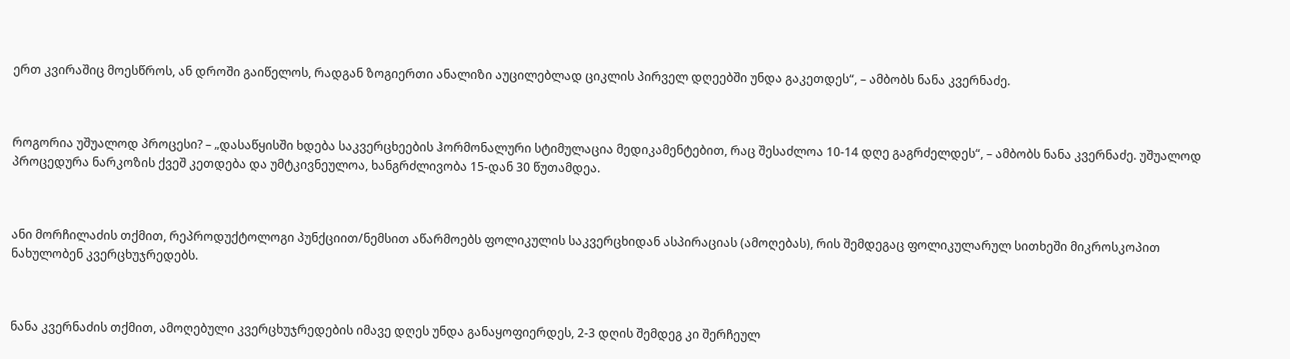ერთ კვირაშიც მოესწროს, ან დროში გაიწელოს, რადგან ზოგიერთი ანალიზი აუცილებლად ციკლის პირველ დღეებში უნდა გაკეთდეს“, – ამბობს ნანა კვერნაძე.



როგორია უშუალოდ პროცესი? – „დასაწყისში ხდება საკვერცხეების ჰორმონალური სტიმულაცია მედიკამენტებით, რაც შესაძლოა 10-14 დღე გაგრძელდეს“, – ამბობს ნანა კვერნაძე. უშუალოდ პროცედურა ნარკოზის ქვეშ კეთდება და უმტკივნეულოა, ხანგრძლივობა 15-დან 30 წუთამდეა.



ანი მორჩილაძის თქმით, რეპროდუქტოლოგი პუნქციით/ნემსით აწარმოებს ფოლიკულის საკვერცხიდან ასპირაციას (ამოღებას), რის შემდეგაც ფოლიკულარულ სითხეში მიკროსკოპით ნახულობენ კვერცხუჯრედებს.



ნანა კვერნაძის თქმით, ამოღებული კვერცხუჯრედების იმავე დღეს უნდა განაყოფიერდეს, 2-3 დღის შემდეგ კი შერჩეულ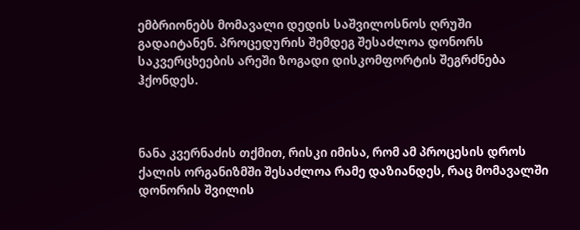ემბრიონებს მომავალი დედის საშვილოსნოს ღრუში გადაიტანენ. პროცედურის შემდეგ შესაძლოა დონორს საკვერცხეების არეში ზოგადი დისკომფორტის შეგრძნება ჰქონდეს.



ნანა კვერნაძის თქმით, რისკი იმისა, რომ ამ პროცესის დროს ქალის ორგანიზმში შესაძლოა რამე დაზიანდეს, რაც მომავალში დონორის შვილის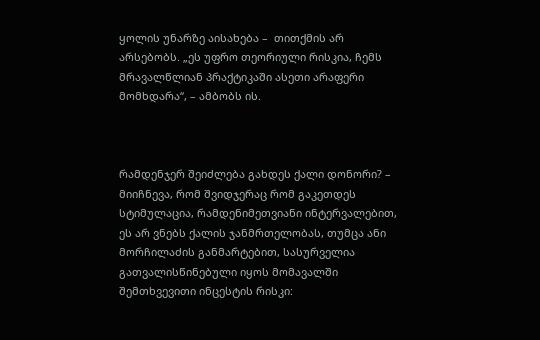ყოლის უნარზე აისახება –  თითქმის არ არსებობს. „ეს უფრო თეორიული რისკია, ჩემს მრავალწლიან პრაქტიკაში ასეთი არაფერი მომხდარა“, – ამბობს ის.



რამდენჯერ შეიძლება გახდეს ქალი დონორი? – მიიჩნევა, რომ შვიდჯერაც რომ გაკეთდეს სტიმულაცია, რამდენიმეთვიანი ინტერვალებით, ეს არ ვნებს ქალის ჯანმრთელობას, თუმცა ანი მორჩილაძის განმარტებით, სასურველია გათვალისწინებული იყოს მომავალში შემთხვევითი ინცესტის რისკი: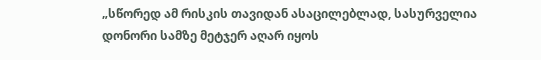„სწორედ ამ რისკის თავიდან ასაცილებლად, სასურველია დონორი სამზე მეტჯერ აღარ იყოს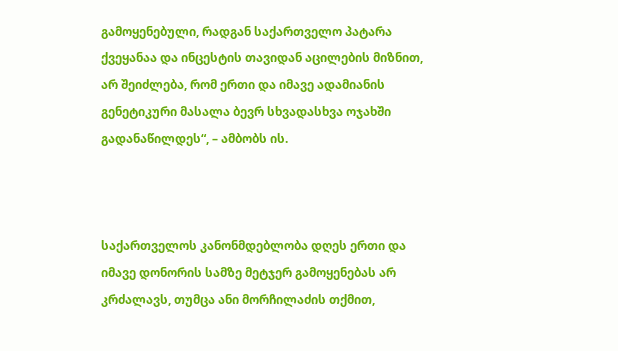გამოყენებული, რადგან საქართველო პატარა ქვეყანაა და ინცესტის თავიდან აცილების მიზნით, არ შეიძლება, რომ ერთი და იმავე ადამიანის გენეტიკური მასალა ბევრ სხვადასხვა ოჯახში გადანაწილდეს“, – ამბობს ის.



საქართველოს კანონმდებლობა დღეს ერთი და იმავე დონორის სამზე მეტჯერ გამოყენებას არ კრძალავს, თუმცა ანი მორჩილაძის თქმით,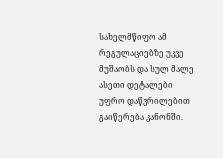სახელმწიფო ამ რეგულაციებზე უკვე მუშაობს და სულ მალე ასეთი დეტალები უფრო დაწვრილებით გაიწერება კანონში.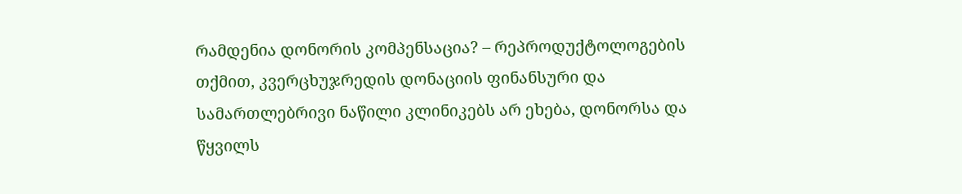რამდენია დონორის კომპენსაცია? – რეპროდუქტოლოგების თქმით, კვერცხუჯრედის დონაციის ფინანსური და სამართლებრივი ნაწილი კლინიკებს არ ეხება, დონორსა და წყვილს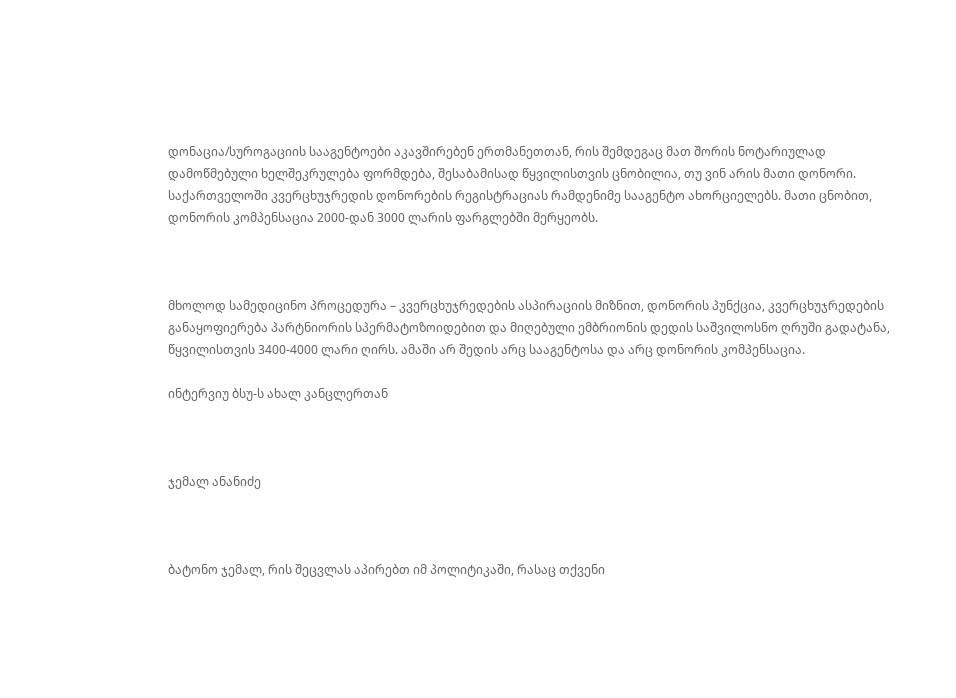დონაცია/სუროგაციის სააგენტოები აკავშირებენ ერთმანეთთან, რის შემდეგაც მათ შორის ნოტარიულად დამოწმებული ხელშეკრულება ფორმდება, შესაბამისად წყვილისთვის ცნობილია, თუ ვინ არის მათი დონორი. საქართველოში კვერცხუჯრედის დონორების რეგისტრაციას რამდენიმე სააგენტო ახორციელებს. მათი ცნობით, დონორის კომპენსაცია 2000-დან 3000 ლარის ფარგლებში მერყეობს.



მხოლოდ სამედიცინო პროცედურა – კვერცხუჯრედების ასპირაციის მიზნით, დონორის პუნქცია, კვერცხუჯრედების განაყოფიერება პარტნიორის სპერმატოზოიდებით და მიღებული ემბრიონის დედის საშვილოსნო ღრუში გადატანა, წყვილისთვის 3400-4000 ლარი ღირს. ამაში არ შედის არც სააგენტოსა და არც დონორის კომპენსაცია.

ინტერვიუ ბსუ-ს ახალ კანცლერთან



ჯემალ ანანიძე



ბატონო ჯემალ, რის შეცვლას აპირებთ იმ პოლიტიკაში, რასაც თქვენი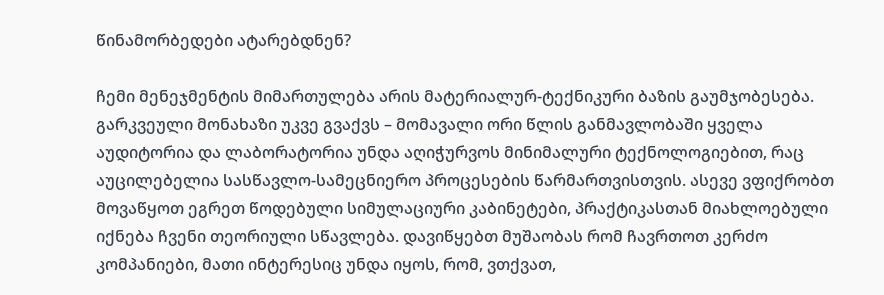წინამორბედები ატარებდნენ?

ჩემი მენეჯმენტის მიმართულება არის მატერიალურ-ტექნიკური ბაზის გაუმჯობესება. გარკვეული მონახაზი უკვე გვაქვს – მომავალი ორი წლის განმავლობაში ყველა აუდიტორია და ლაბორატორია უნდა აღიჭურვოს მინიმალური ტექნოლოგიებით, რაც აუცილებელია სასწავლო-სამეცნიერო პროცესების წარმართვისთვის. ასევე ვფიქრობთ მოვაწყოთ ეგრეთ წოდებული სიმულაციური კაბინეტები, პრაქტიკასთან მიახლოებული იქნება ჩვენი თეორიული სწავლება. დავიწყებთ მუშაობას რომ ჩავრთოთ კერძო კომპანიები, მათი ინტერესიც უნდა იყოს, რომ, ვთქვათ,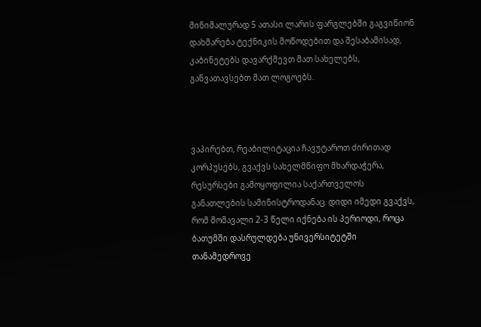მინიმალურად 5 ათასი ლარის ფარგლებში გაგვიწიონ დახმარება ტექნიკის მოწოდებით და შესაბამისად, კაბინეტებს დავარქმევთ მათ სახელებს, განვათავსებთ მათ ლოგოებს.



ვაპირებთ, რეაბილიტაცია ჩავუტაროთ ძირითად კორპუსებს, გვაქვს სახელმწიფო მხარდაჭერა, რესურსები გამოყოფილია საქართველოს განათლების სამინისტროდანაც. დიდი იმედი გვაქვს, რომ მომავალი 2-3 წელი იქნება ის პერიოდი, როცა ბათუმში დასრულდება უნივერსიტეტში თანამედროვე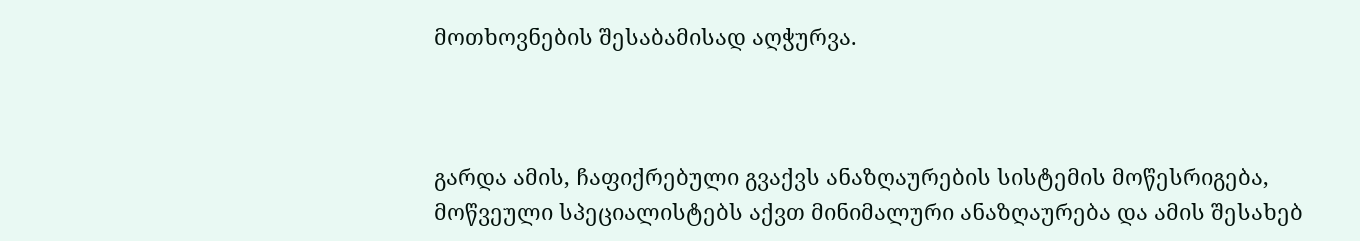მოთხოვნების შესაბამისად აღჭურვა.



გარდა ამის, ჩაფიქრებული გვაქვს ანაზღაურების სისტემის მოწესრიგება, მოწვეული სპეციალისტებს აქვთ მინიმალური ანაზღაურება და ამის შესახებ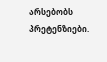არსებობს პრეტენზიები.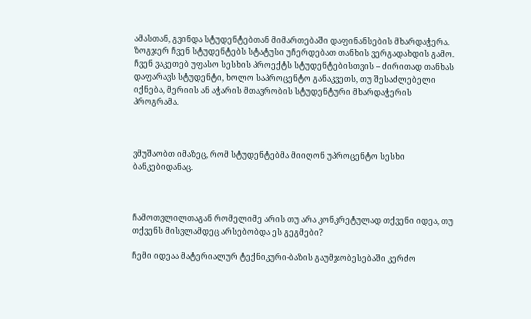ამასთან, გვინდა სტუდენტებთან მიმართებაში დაფინანსების მხარდაჭერა. ზოგჯერ ჩვენ სტუდენტებს სტატუსი უჩერდებათ თანხის ვერგადახდის გამო. ჩვენ ვაკეთებ უფასო სესხის პროექტს სტუდენტებისთვის – ძირითად თანხას დაფარავს სტუდენტი, ხოლო საპროცენტო განაკვეთს, თუ შესაძლებელი იქნება, მერიის ან აჭარის მთავრობის სტუდენტური მხარდაჭერის პროგრამა.



ვმუშაობთ იმაზეც, რომ სტუდენტებმა მიიღონ უპროცენტო სესხი ბანკებიდანაც.



ჩამოთვლილთაგან რომელიმე არის თუ არა კონკრეტულად თქვენი იდეა, თუ თქვენს მისვლამდეც არსებობდა ეს გეგმები?

ჩემი იდეაა მატერიალურ ტექნიკური-ბაზის გაუმჯობესებაში კერძო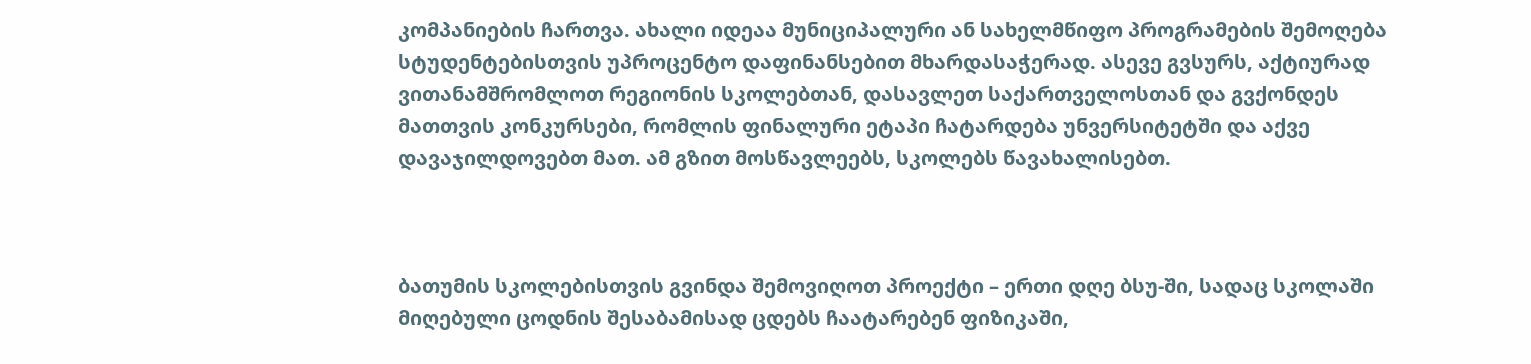კომპანიების ჩართვა. ახალი იდეაა მუნიციპალური ან სახელმწიფო პროგრამების შემოღება სტუდენტებისთვის უპროცენტო დაფინანსებით მხარდასაჭერად. ასევე გვსურს, აქტიურად ვითანამშრომლოთ რეგიონის სკოლებთან, დასავლეთ საქართველოსთან და გვქონდეს მათთვის კონკურსები, რომლის ფინალური ეტაპი ჩატარდება უნვერსიტეტში და აქვე დავაჯილდოვებთ მათ. ამ გზით მოსწავლეებს, სკოლებს წავახალისებთ.



ბათუმის სკოლებისთვის გვინდა შემოვიღოთ პროექტი – ერთი დღე ბსუ-ში, სადაც სკოლაში მიღებული ცოდნის შესაბამისად ცდებს ჩაატარებენ ფიზიკაში,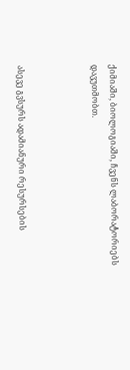ქიმიაში, ბიოლოგიაში, ჩვენს ლაბორატორიებს დავუთმობთ.



ასევე გვსურს ადამიანური რესურსების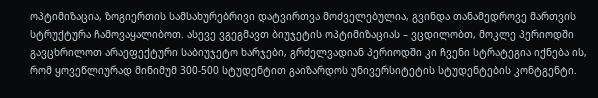ოპტიმიზაცია, ზოგიერთის სამსახურებრივი დატვირთვა მოძველებულია, გვინდა თანამედროვე მართვის სტრუქტურა ჩამოვაყალიბოთ. ასევე ვგეგმავთ ბიუჯეტის ოპტიმიზაციას – ვცდილობთ, მოკლე პერიოდში გავცხრილოთ არაეფექტური საბიუჯეტო ხარჯები, გრძელვადიან პერიოდში კი ჩვენი სტრატეგია იქნება ის, რომ ყოვეწლიურად მინიმუმ 300-500 სტუდენტით გაიზარდოს უნივერსიტეტის სტუდენტების კონტგენტი.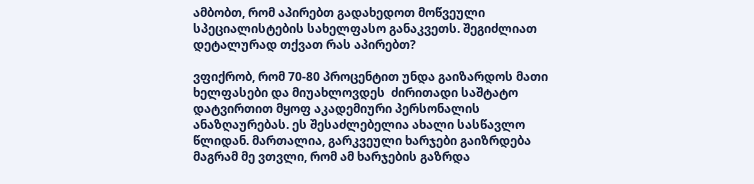ამბობთ, რომ აპირებთ გადახედოთ მოწვეული სპეციალისტების სახელფასო განაკვეთს. შეგიძლიათ დეტალურად თქვათ რას აპირებთ?

ვფიქრობ, რომ 70-80 პროცენტით უნდა გაიზარდოს მათი ხელფასები და მიუახლოვდეს  ძირითადი საშტატო დატვირთით მყოფ აკადემიური პერსონალის ანაზღაურებას. ეს შესაძლებელია ახალი სასწავლო წლიდან. მართალია, გარკვეული ხარჯები გაიზრდება მაგრამ მე ვთვლი, რომ ამ ხარჯების გაზრდა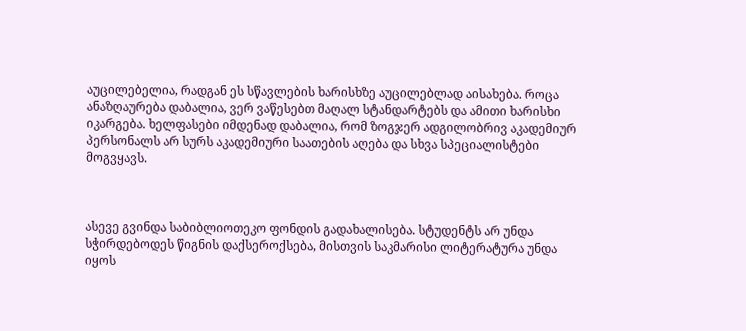აუცილებელია, რადგან ეს სწავლების ხარისხზე აუცილებლად აისახება. როცა ანაზღაურება დაბალია, ვერ ვაწესებთ მაღალ სტანდარტებს და ამითი ხარისხი იკარგება. ხელფასები იმდენად დაბალია, რომ ზოგჯერ ადგილობრივ აკადემიურ პერსონალს არ სურს აკადემიური საათების აღება და სხვა სპეციალისტები მოგვყავს.



ასევე გვინდა საბიბლიოთეკო ფონდის გადახალისება. სტუდენტს არ უნდა სჭირდებოდეს წიგნის დაქსეროქსება, მისთვის საკმარისი ლიტერატურა უნდა იყოს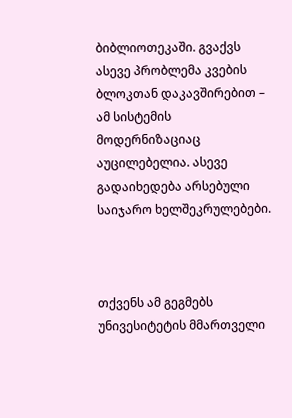ბიბლიოთეკაში. გვაქვს ასევე პრობლემა კვების ბლოკთან დაკავშირებით –  ამ სისტემის მოდერნიზაციაც აუცილებელია. ასევე გადაიხედება არსებული საიჯარო ხელშეკრულებები.



თქვენს ამ გეგმებს უნივესიტეტის მმართველი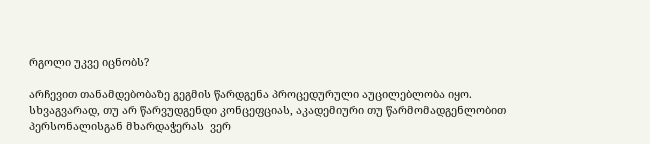რგოლი უკვე იცნობს?

არჩევით თანამდებობაზე გეგმის წარდგენა პროცედურული აუცილებლობა იყო. სხვაგვარად, თუ არ წარვუდგენდი კონცეფციას, აკადემიური თუ წარმომადგენლობით პერსონალისგან მხარდაჭერას  ვერ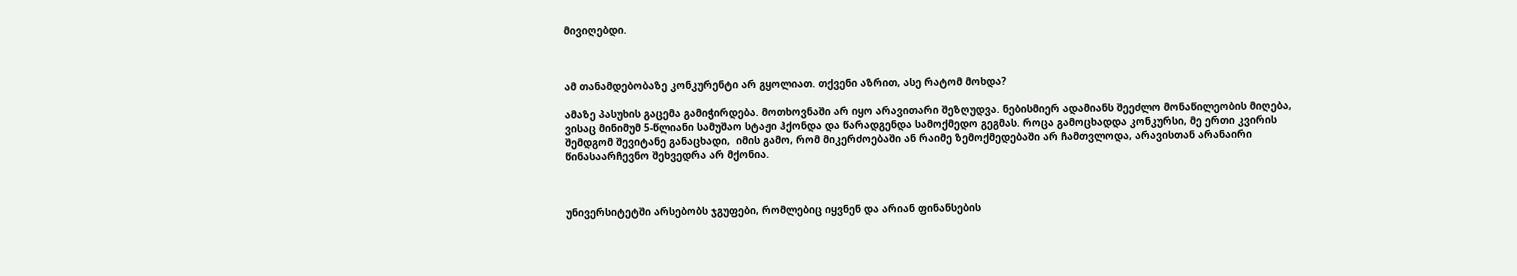მივიღებდი.



ამ თანამდებობაზე კონკურენტი არ გყოლიათ. თქვენი აზრით, ასე რატომ მოხდა?

ამაზე პასუხის გაცემა გამიჭირდება. მოთხოვნაში არ იყო არავითარი შეზღუდვა. ნებისმიერ ადამიანს შეეძლო მონაწილეობის მიღება, ვისაც მინიმუმ 5-წლიანი სამუშაო სტაჟი ჰქონდა და წარადგენდა სამოქმედო გეგმას. როცა გამოცხადდა კონკურსი, მე ერთი კვირის შემდგომ შევიტანე განაცხადი,  იმის გამო, რომ მიკერძოებაში ან რაიმე ზემოქმედებაში არ ჩამთვლოდა, არავისთან არანაირი წინასაარჩევნო შეხვედრა არ მქონია.



უნივერსიტეტში არსებობს ჯგუფები, რომლებიც იყვნენ და არიან ფინანსების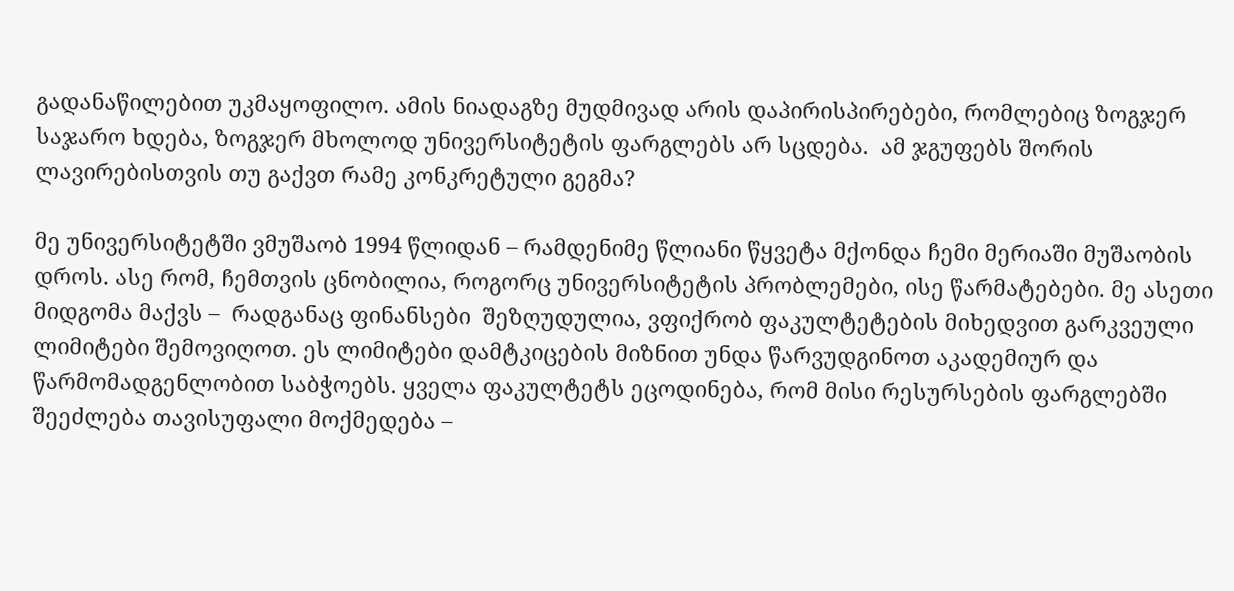გადანაწილებით უკმაყოფილო. ამის ნიადაგზე მუდმივად არის დაპირისპირებები, რომლებიც ზოგჯერ საჯარო ხდება, ზოგჯერ მხოლოდ უნივერსიტეტის ფარგლებს არ სცდება.  ამ ჯგუფებს შორის ლავირებისთვის თუ გაქვთ რამე კონკრეტული გეგმა?

მე უნივერსიტეტში ვმუშაობ 1994 წლიდან – რამდენიმე წლიანი წყვეტა მქონდა ჩემი მერიაში მუშაობის დროს. ასე რომ, ჩემთვის ცნობილია, როგორც უნივერსიტეტის პრობლემები, ისე წარმატებები. მე ასეთი მიდგომა მაქვს –  რადგანაც ფინანსები  შეზღუდულია, ვფიქრობ ფაკულტეტების მიხედვით გარკვეული ლიმიტები შემოვიღოთ. ეს ლიმიტები დამტკიცების მიზნით უნდა წარვუდგინოთ აკადემიურ და წარმომადგენლობით საბჭოებს. ყველა ფაკულტეტს ეცოდინება, რომ მისი რესურსების ფარგლებში შეეძლება თავისუფალი მოქმედება –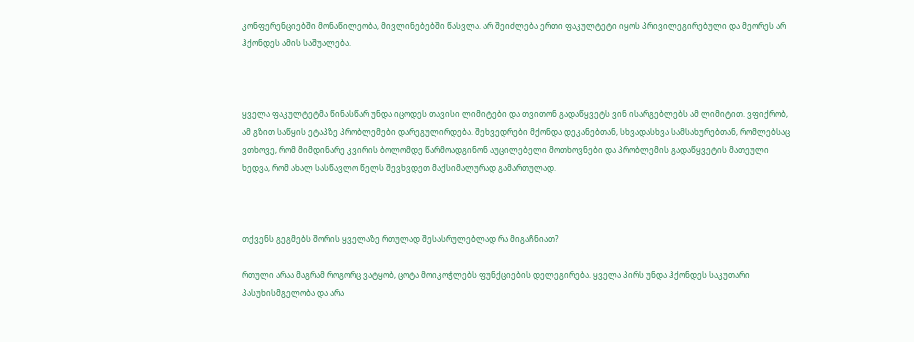კონფერენციებში მონაწილეობა, მივლინებებში წასვლა. არ შეიძლება ერთი ფაკულტეტი იყოს პრივილეგირებული და მეორეს არ ჰქონდეს ამის საშუალება.



ყველა ფაკულტეტმა წინასწარ უნდა იცოდეს თავისი ლიმიტები და თვითონ გადაწყვეტს ვინ ისარგებლებს ამ ლიმიტით. ვფიქრობ, ამ გზით საწყის ეტაპზე პრობლემები დარეგულირდება. შეხვედრები მქონდა დეკანებთან, სხვადასხვა სამსახურებთან, რომლებსაც ვთხოვე, რომ მიმდინარე კვირის ბოლომდე წარმოადგინონ აუცილებელი მოთხოვნები და პრობლემის გადაწყვეტის მათეული ხედვა, რომ ახალ სასწავლო წელს შევხვდეთ მაქსიმალურად გამართულად.



თქვენს გეგმებს შორის ყველაზე რთულად შესასრულებლად რა მიგაჩნიათ?

რთული არაა მაგრამ როგორც ვატყობ, ცოტა მოიკოჭლებს ფუნქციების დელეგირება. ყველა პირს უნდა ჰქონდეს საკუთარი პასუხისმგელობა და არა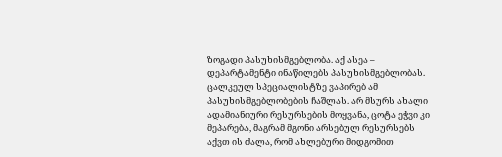ზოგადი პასუხისმგებლობა. აქ ასეა – დეპარტამენტი ინაწილებს პასუხისმგებლობას. ცალკეულ სპეციალისტზე ვაპირებ ამ პასუხისმგებლობების ჩაშლას. არ მსურს ახალი ადამიანიური რესურსების მოყვანა, ცოტა ეჭვი კი მეპარება, მაგრამ მგონი არსებულ რესურსებს აქვთ ის ძალა, რომ ახლებური მიდგომით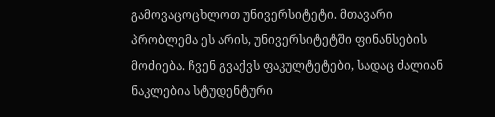გამოვაცოცხლოთ უნივერსიტეტი. მთავარი პრობლემა ეს არის, უნივერსიტეტში ფინანსების მოძიება. ჩვენ გვაქვს ფაკულტეტები, სადაც ძალიან ნაკლებია სტუდენტური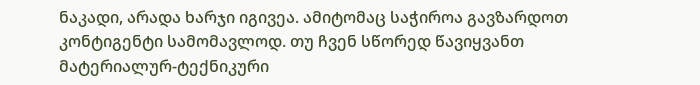ნაკადი, არადა ხარჯი იგივეა. ამიტომაც საჭიროა გავზარდოთ კონტიგენტი სამომავლოდ. თუ ჩვენ სწორედ წავიყვანთ მატერიალურ-ტექნიკური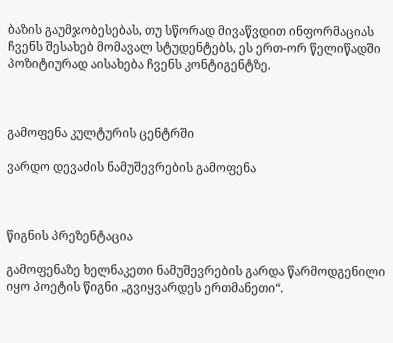ბაზის გაუმჯობესებას, თუ სწორად მივაწვდით ინფორმაციას ჩვენს შესახებ მომავალ სტუდენტებს, ეს ერთ-ორ წელიწადში პოზიტიურად აისახება ჩვენს კონტიგენტზე.



გამოფენა კულტურის ცენტრში

ვარდო დევაძის ნამუშევრების გამოფენა



წიგნის პრეზენტაცია

გამოფენაზე ხელნაკეთი ნამუშევრების გარდა წარმოდგენილი იყო პოეტის წიგნი „გვიყვარდეს ერთმანეთი“.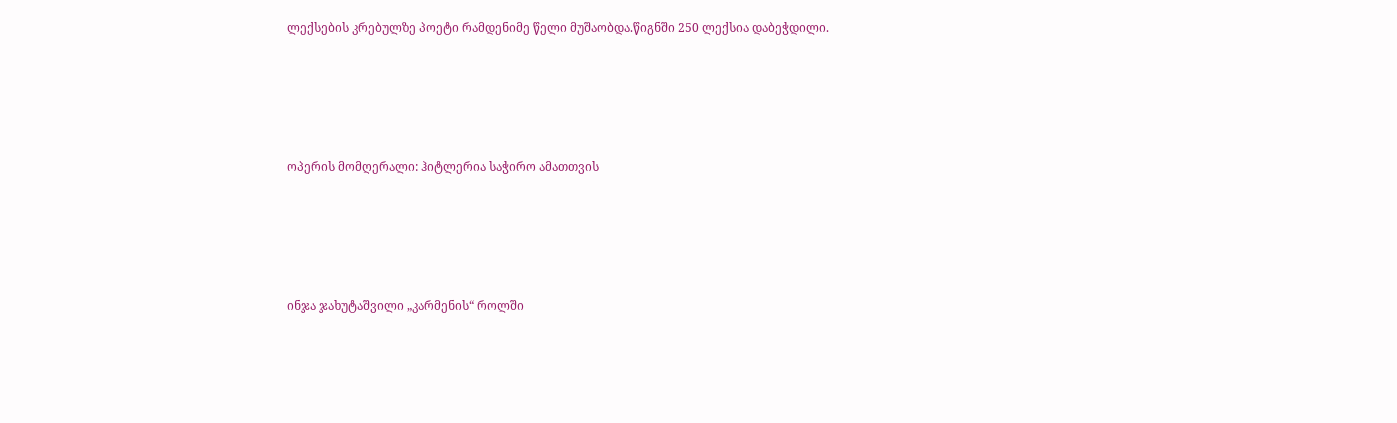ლექსების კრებულზე პოეტი რამდენიმე წელი მუშაობდა.წიგნში 250 ლექსია დაბეჭდილი.





ოპერის მომღერალი: ჰიტლერია საჭირო ამათთვის





ინჯა ჯახუტაშვილი „კარმენის“ როლში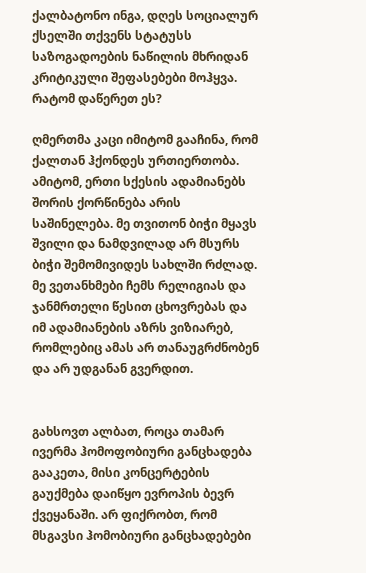ქალბატონო ინგა, დღეს სოციალურ ქსელში თქვენს სტატუსს საზოგადოების ნაწილის მხრიდან კრიტიკული შეფასებები მოჰყვა. რატომ დაწერეთ ეს?

ღმერთმა კაცი იმიტომ გააჩინა, რომ ქალთან ჰქონდეს ურთიერთობა. ამიტომ, ერთი სქესის ადამიანებს შორის ქორწინება არის საშინელება. მე თვითონ ბიჭი მყავს შვილი და ნამდვილად არ მსურს ბიჭი შემომივიდეს სახლში რძლად. მე ვეთანხმები ჩემს რელიგიას და ჯანმრთელი წესით ცხოვრებას და იმ ადამიანების აზრს ვიზიარებ, რომლებიც ამას არ თანაუგრძნობენ და არ უდგანან გვერდით.


გახსოვთ ალბათ, როცა თამარ ივერმა ჰომოფობიური განცხადება გააკეთა, მისი კონცერტების გაუქმება დაიწყო ევროპის ბევრ ქვეყანაში. არ ფიქრობთ, რომ  მსგავსი ჰომობიური განცხადებები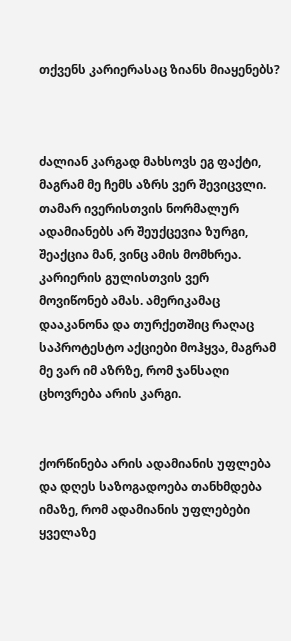თქვენს კარიერასაც ზიანს მიაყენებს?



ძალიან კარგად მახსოვს ეგ ფაქტი, მაგრამ მე ჩემს აზრს ვერ შევიცვლი. თამარ ივერისთვის ნორმალურ ადამიანებს არ შეუქცევია ზურგი, შეაქცია მან, ვინც ამის მომხრეა. კარიერის გულისთვის ვერ მოვიწონებ ამას. ამერიკამაც დააკანონა და თურქეთშიც რაღაც საპროტესტო აქციები მოჰყვა, მაგრამ მე ვარ იმ აზრზე, რომ ჯანსაღი ცხოვრება არის კარგი.


ქორწინება არის ადამიანის უფლება და დღეს საზოგადოება თანხმდება იმაზე, რომ ადამიანის უფლებები ყველაზე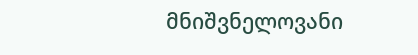მნიშვნელოვანი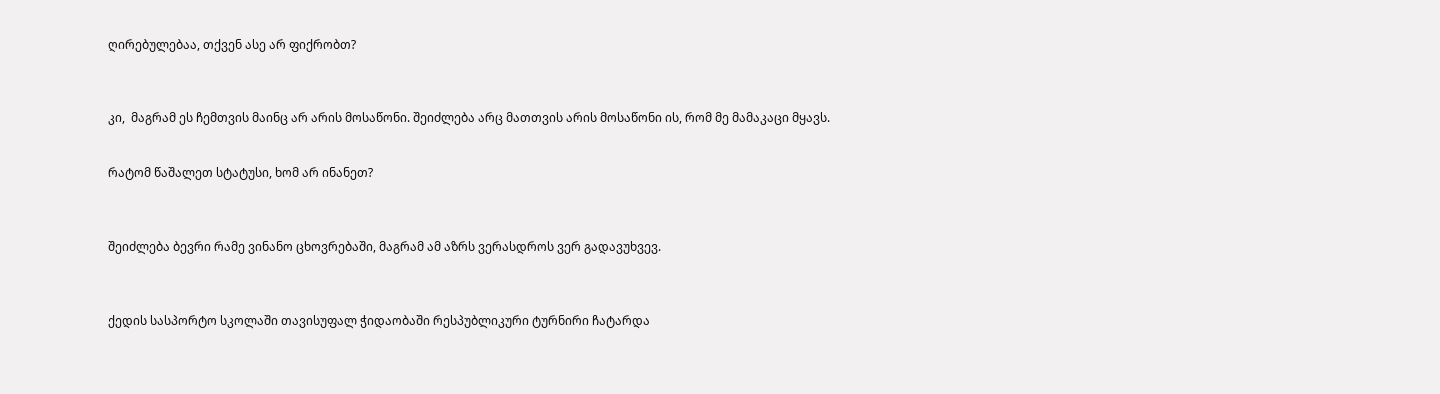ღირებულებაა, თქვენ ასე არ ფიქრობთ?



კი,  მაგრამ ეს ჩემთვის მაინც არ არის მოსაწონი. შეიძლება არც მათთვის არის მოსაწონი ის, რომ მე მამაკაცი მყავს.


რატომ წაშალეთ სტატუსი, ხომ არ ინანეთ?



შეიძლება ბევრი რამე ვინანო ცხოვრებაში, მაგრამ ამ აზრს ვერასდროს ვერ გადავუხვევ.



ქედის სასპორტო სკოლაში თავისუფალ ჭიდაობაში რესპუბლიკური ტურნირი ჩატარდა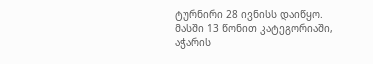ტურნირი 28 ივნისს დაიწყო. მასში 13 წონით კატეგორიაში, აჭარის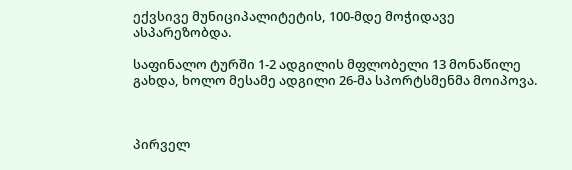ექვსივე მუნიციპალიტეტის, 100-მდე მოჭიდავე ასპარეზობდა.

საფინალო ტურში 1-2 ადგილის მფლობელი 13 მონაწილე გახდა, ხოლო მესამე ადგილი 26-მა სპორტსმენმა მოიპოვა.



პირველ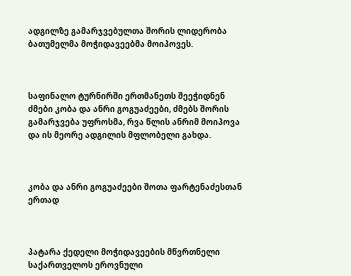ადგილზე გამარჯვებულთა შორის ლიდერობა ბათუმელმა მოჭიდავეებმა მოიპოვეს.



საფინალო ტურნირში ერთმანეთს შეეჭიდნენ ძმები კობა და ანრი გოგუაძეები, ძმებს შორის გამარჯვება უფროსმა, რვა წლის ანრიმ მოიპოვა და ის მეორე ადგილის მფლობელი გახდა.



კობა და ანრი გოგუაძეები შოთა ფარტენაძესთან ერთად



პატარა ქედელი მოჭიდავეების მწვრთნელი  საქართველოს ეროვნული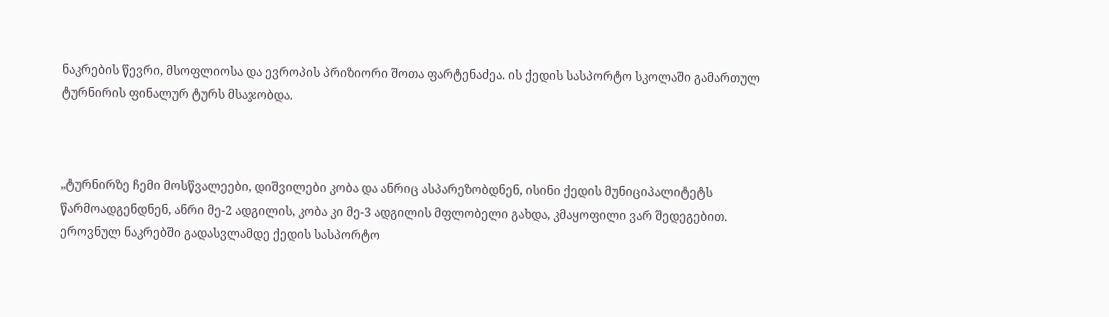ნაკრების წევრი, მსოფლიოსა და ევროპის პრიზიორი შოთა ფარტენაძეა. ის ქედის სასპორტო სკოლაში გამართულ ტურნირის ფინალურ ტურს მსაჯობდა.



„ტურნირზე ჩემი მოსწვალეები, დიშვილები კობა და ანრიც ასპარეზობდნენ, ისინი ქედის მუნიციპალიტეტს წარმოადგენდნენ, ანრი მე-2 ადგილის, კობა კი მე-3 ადგილის მფლობელი გახდა, კმაყოფილი ვარ შედეგებით. ეროვნულ ნაკრებში გადასვლამდე ქედის სასპორტო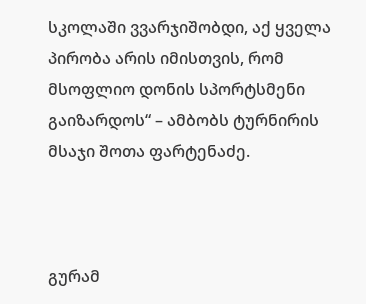სკოლაში ვვარჯიშობდი, აქ ყველა პირობა არის იმისთვის, რომ მსოფლიო დონის სპორტსმენი გაიზარდოს“ – ამბობს ტურნირის მსაჯი შოთა ფარტენაძე.



გურამ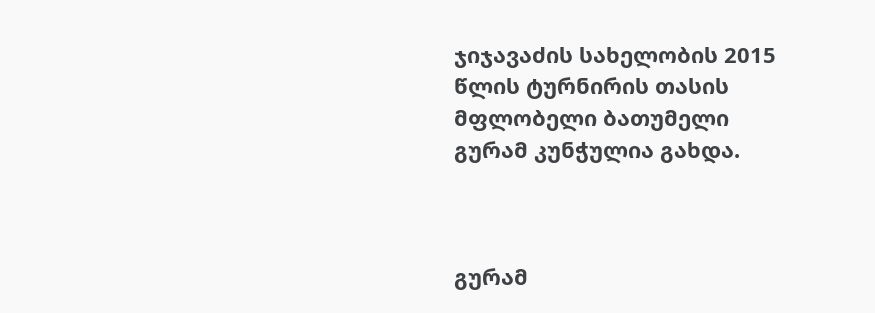ჯიჯავაძის სახელობის 2015 წლის ტურნირის თასის მფლობელი ბათუმელი გურამ კუნჭულია გახდა.



გურამ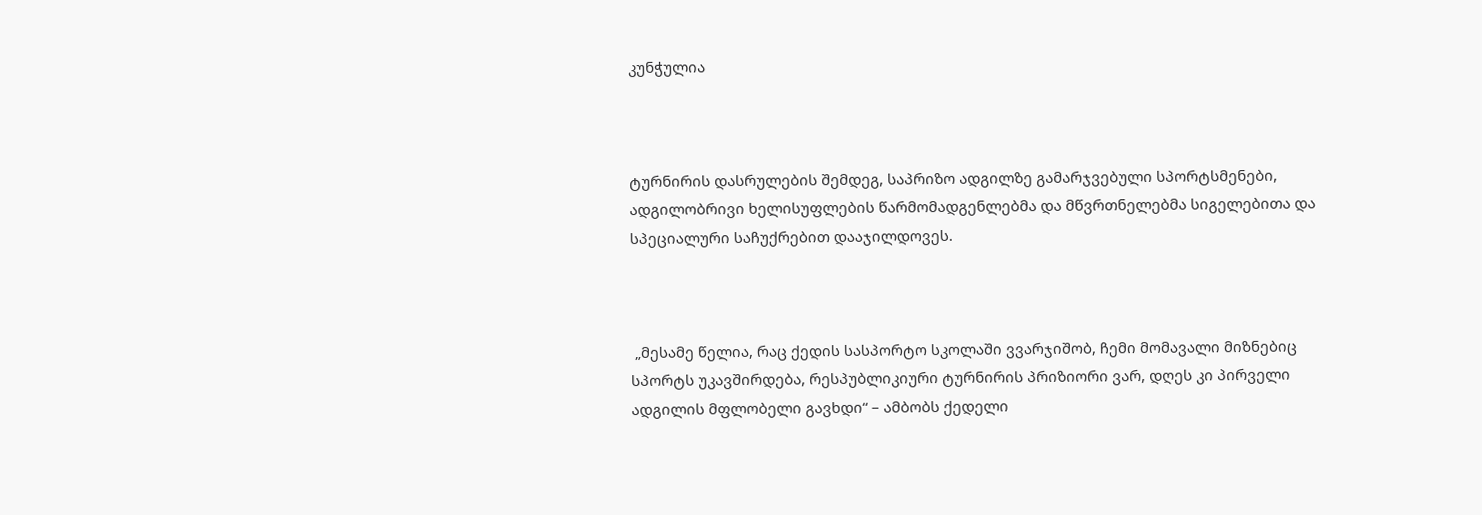კუნჭულია



ტურნირის დასრულების შემდეგ, საპრიზო ადგილზე გამარჯვებული სპორტსმენები, ადგილობრივი ხელისუფლების წარმომადგენლებმა და მწვრთნელებმა სიგელებითა და სპეციალური საჩუქრებით დააჯილდოვეს.



 „მესამე წელია, რაც ქედის სასპორტო სკოლაში ვვარჯიშობ, ჩემი მომავალი მიზნებიც სპორტს უკავშირდება, რესპუბლიკიური ტურნირის პრიზიორი ვარ, დღეს კი პირველი ადგილის მფლობელი გავხდი“ – ამბობს ქედელი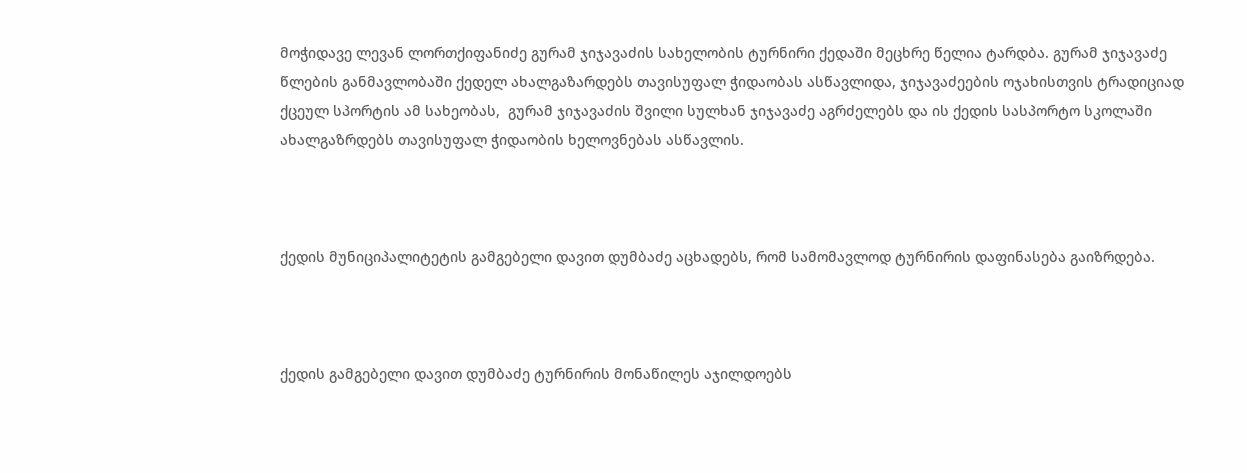მოჭიდავე ლევან ლორთქიფანიძე გურამ ჯიჯავაძის სახელობის ტურნირი ქედაში მეცხრე წელია ტარდბა. გურამ ჯიჯავაძე წლების განმავლობაში ქედელ ახალგაზარდებს თავისუფალ ჭიდაობას ასწავლიდა, ჯიჯავაძეების ოჯახისთვის ტრადიციად ქცეულ სპორტის ამ სახეობას,  გურამ ჯიჯავაძის შვილი სულხან ჯიჯავაძე აგრძელებს და ის ქედის სასპორტო სკოლაში ახალგაზრდებს თავისუფალ ჭიდაობის ხელოვნებას ასწავლის.



ქედის მუნიციპალიტეტის გამგებელი დავით დუმბაძე აცხადებს, რომ სამომავლოდ ტურნირის დაფინასება გაიზრდება.



ქედის გამგებელი დავით დუმბაძე ტურნირის მონაწილეს აჯილდოებს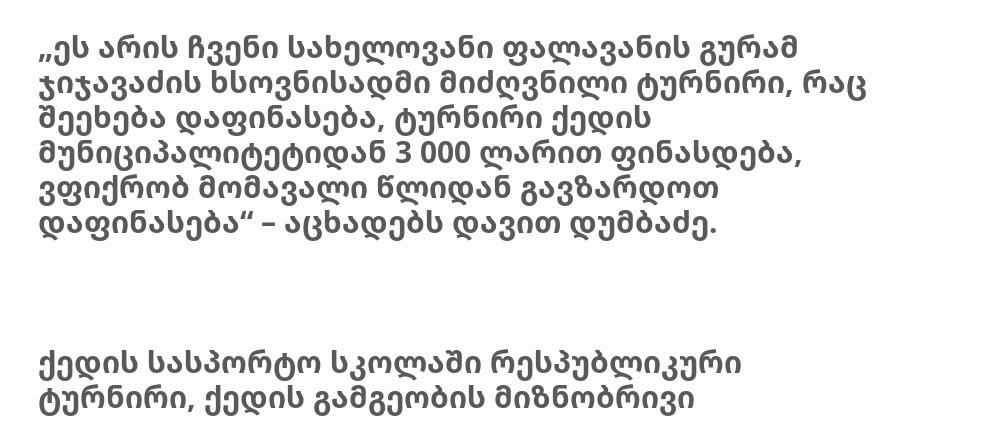„ეს არის ჩვენი სახელოვანი ფალავანის გურამ ჯიჯავაძის ხსოვნისადმი მიძღვნილი ტურნირი, რაც შეეხება დაფინასება, ტურნირი ქედის მუნიციპალიტეტიდან 3 000 ლარით ფინასდება, ვფიქრობ მომავალი წლიდან გავზარდოთ დაფინასება“ – აცხადებს დავით დუმბაძე.



ქედის სასპორტო სკოლაში რესპუბლიკური ტურნირი, ქედის გამგეობის მიზნობრივი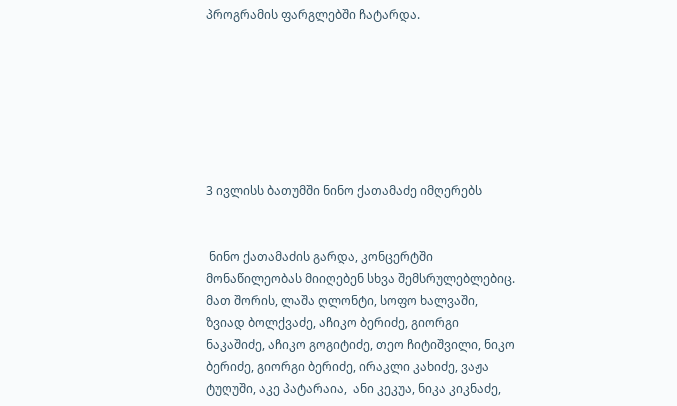პროგრამის ფარგლებში ჩატარდა.







3 ივლისს ბათუმში ნინო ქათამაძე იმღერებს


 ნინო ქათამაძის გარდა, კონცერტში მონაწილეობას მიიღებენ სხვა შემსრულებლებიც. მათ შორის, ლაშა ღლონტი, სოფო ხალვაში,  ზვიად ბოლქვაძე, აჩიკო ბერიძე, გიორგი ნაკაშიძე, აჩიკო გოგიტიძე, თეო ჩიტიშვილი, ნიკო ბერიძე, გიორგი ბერიძე, ირაკლი კახიძე, ვაჟა ტუღუში, აკე პატარაია,  ანი კეკუა, ნიკა კიკნაძე,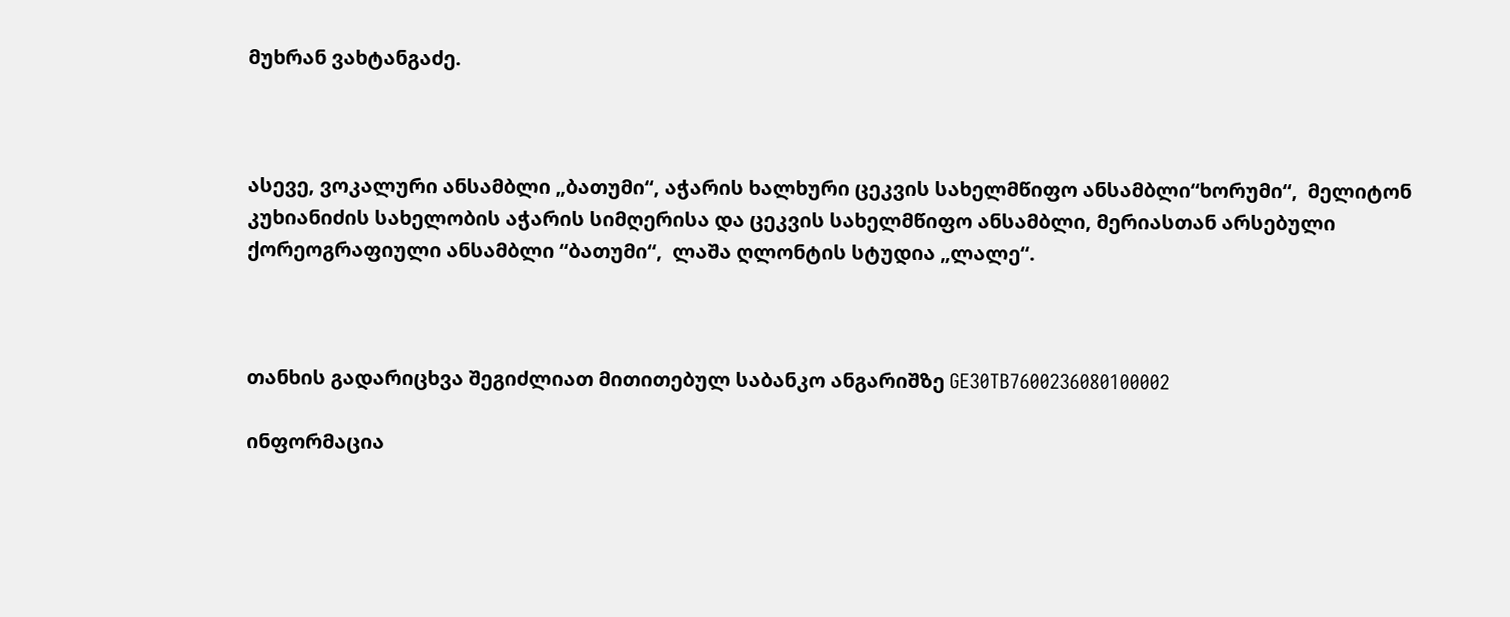მუხრან ვახტანგაძე.



ასევე, ვოკალური ანსამბლი „ბათუმი“, აჭარის ხალხური ცეკვის სახელმწიფო ანსამბლი“ხორუმი“,  მელიტონ კუხიანიძის სახელობის აჭარის სიმღერისა და ცეკვის სახელმწიფო ანსამბლი, მერიასთან არსებული ქორეოგრაფიული ანსამბლი “ბათუმი“,  ლაშა ღლონტის სტუდია „ლალე“.



თანხის გადარიცხვა შეგიძლიათ მითითებულ საბანკო ანგარიშზე GE30TB7600236080100002

ინფორმაცია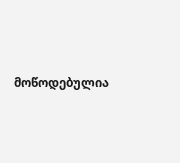მოწოდებულია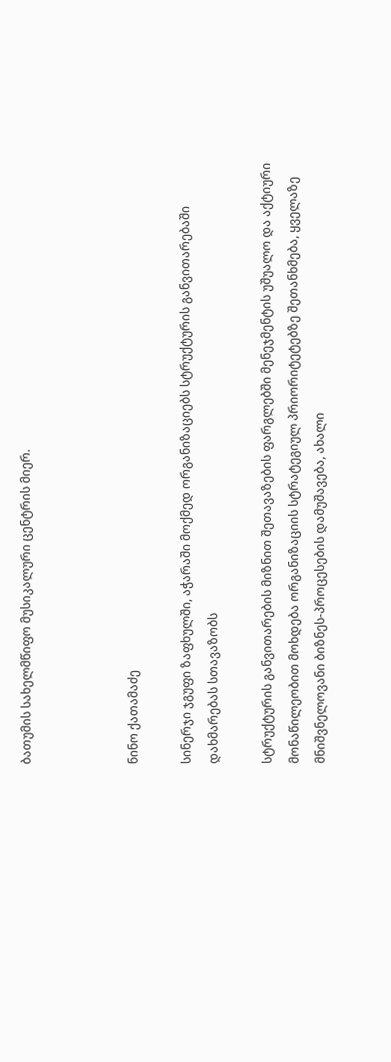ბათუმის სახელმწიფო მუსიკალური ცენტრის მიერ.



ნინო ქათამაძე

სინერჯი ჯგუფი ზაფხულში, აჭარაში მოქმედ ორგანიზაციებს სტრუქტურის განვითარებაში დახმარებას სთავაზობს

სტრუქტურის განვითარების მიზნით შეთავაზების ფარგლებში მენეჯმენტის უშუალო და აქტიური მონაწილეობით მოხდება ორგანიზაციის სტრატეგიულ პრიორიტეტებზე შეთანხმება, ყველაზე მნიშვნელოვანი ბიზნეს-პროცესების დამუშავება, ახალი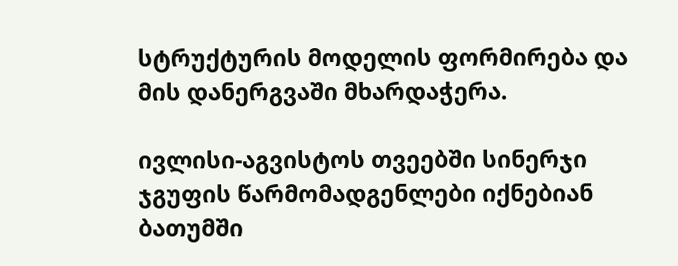სტრუქტურის მოდელის ფორმირება და მის დანერგვაში მხარდაჭერა.

ივლისი-აგვისტოს თვეებში სინერჯი ჯგუფის წარმომადგენლები იქნებიან ბათუმში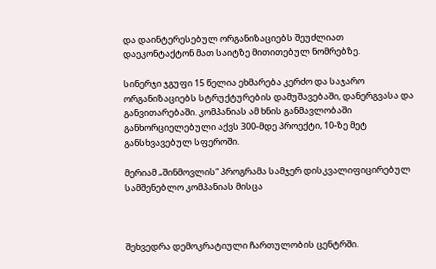და დაინტერესებულ ორგანიზაციებს შეუძლიათ დაეკონტაქტონ მათ საიტზე მითითებულ ნომრებზე.

სინერჯი ჯგუფი 15 წელია ეხმარება კერძო და საჯარო ორგანიზაციებს სტრუქტურების დამუშავებაში, დანერგვასა და განვითარებაში. კომპანიას ამ ხნის განმავლობაში განხორციელებული აქვს 300-მდე პროექტი, 10-ზე მეტ განსხვავებულ სფეროში.

მერიამ „შინმოვლის“ პროგრამა სამჯერ დისკვალიფიცირებულ სამშენებლო კომპანიას მისცა



შეხვედრა დემოკრატიული ჩართულობის ცენტრში.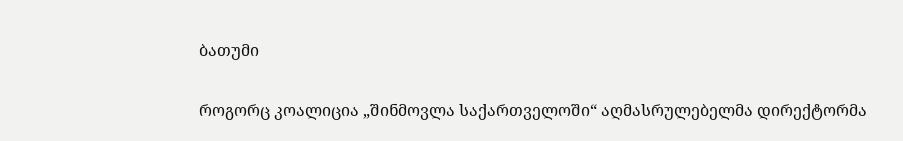ბათუმი

როგორც კოალიცია „შინმოვლა საქართველოში“ აღმასრულებელმა დირექტორმა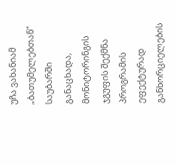უჩა ვახანიამ „ბათუმელებთან“ საუბარში განაცხადა, მონიტორინგის ჯგუფის შექმნა პროგრამის ეფექტურად განხორციელების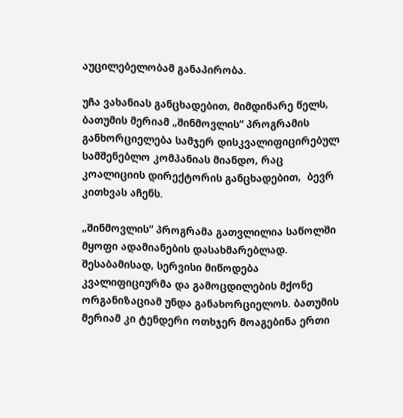აუცილებელობამ განაპირობა.

უჩა ვახანიას განცხადებით, მიმდინარე წელს, ბათუმის მერიამ „შინმოვლის“ პროგრამის განხორციელება სამჯერ დისკვალიფიცირებულ სამშენებლო კომპანიას მიანდო, რაც კოალიციის დირექტორის განცხადებით,  ბევრ კითხვას აჩენს.

„შინმოვლის“ პროგრამა გათვლილია საწოლში მყოფი ადამიანების დასახმარებლად. შესაბამისად, სერვისი მიწოდება კვალიფიციურმა და გამოცდილების მქონე ორგანიზაციამ უნდა განახორციელოს. ბათუმის მერიამ კი ტენდერი ოთხჯერ მოაგებინა ერთი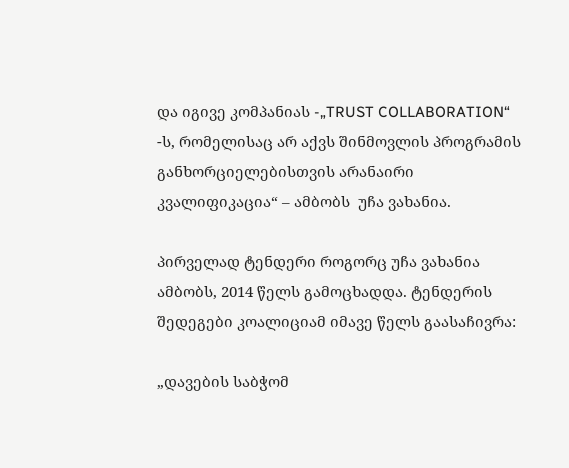და იგივე კომპანიას -„TRUST COLLABORATION“ -ს, რომელისაც არ აქვს შინმოვლის პროგრამის განხორციელებისთვის არანაირი კვალიფიკაცია“ – ამბობს  უჩა ვახანია.

პირველად ტენდერი როგორც უჩა ვახანია ამბობს, 2014 წელს გამოცხადდა. ტენდერის შედეგები კოალიციამ იმავე წელს გაასაჩივრა:

„დავების საბჭომ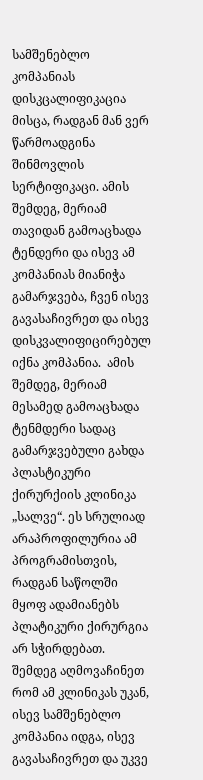სამშენებლო კომპანიას დისკცალიფიკაცია მისცა, რადგან მან ვერ წარმოადგინა შინმოვლის სერტიფიკაცი. ამის შემდეგ, მერიამ თავიდან გამოაცხადა ტენდერი და ისევ ამ კომპანიას მიანიჭა გამარჯვება, ჩვენ ისევ გავასაჩივრეთ და ისევ დისკვალიფიცირებულ იქნა კომპანია.  ამის შემდეგ, მერიამ მესამედ გამოაცხადა ტენმდერი სადაც  გამარჯვებული გახდა პლასტიკური ქირურქიის კლინიკა „სალვე“. ეს სრულიად არაპროფილურია ამ პროგრამისთვის, რადგან საწოლში მყოფ ადამიანებს პლატიკური ქირურგია არ სჭირდებათ. შემდეგ აღმოვაჩინეთ რომ ამ კლინიკას უკან, ისევ სამშენებლო კომპანია იდგა, ისევ გავასაჩივრეთ და უკვე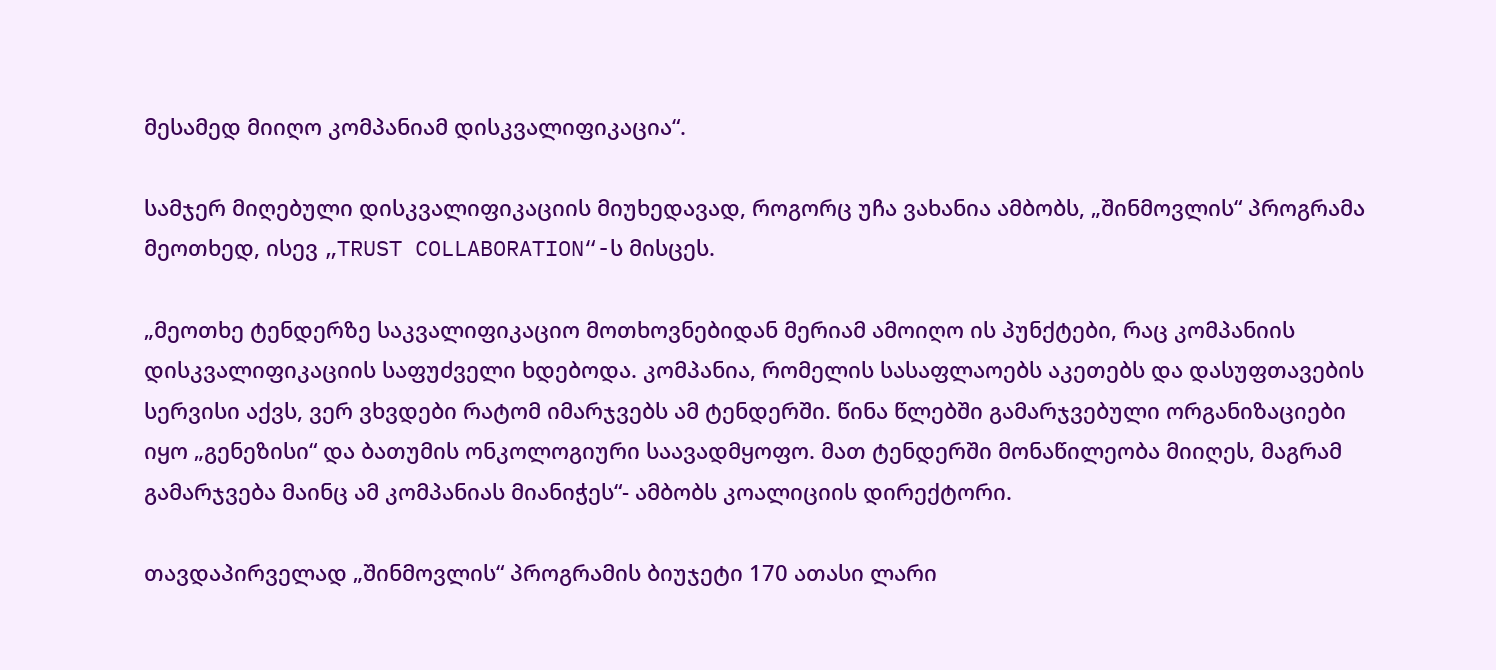მესამედ მიიღო კომპანიამ დისკვალიფიკაცია“.

სამჯერ მიღებული დისკვალიფიკაციის მიუხედავად, როგორც უჩა ვახანია ამბობს, „შინმოვლის“ პროგრამა მეოთხედ, ისევ „TRUST COLLABORATION“-ს მისცეს.

„მეოთხე ტენდერზე საკვალიფიკაციო მოთხოვნებიდან მერიამ ამოიღო ის პუნქტები, რაც კომპანიის დისკვალიფიკაციის საფუძველი ხდებოდა. კომპანია, რომელის სასაფლაოებს აკეთებს და დასუფთავების სერვისი აქვს, ვერ ვხვდები რატომ იმარჯვებს ამ ტენდერში. წინა წლებში გამარჯვებული ორგანიზაციები იყო „გენეზისი“ და ბათუმის ონკოლოგიური საავადმყოფო. მათ ტენდერში მონაწილეობა მიიღეს, მაგრამ  გამარჯვება მაინც ამ კომპანიას მიანიჭეს“- ამბობს კოალიციის დირექტორი.

თავდაპირველად „შინმოვლის“ პროგრამის ბიუჯეტი 170 ათასი ლარი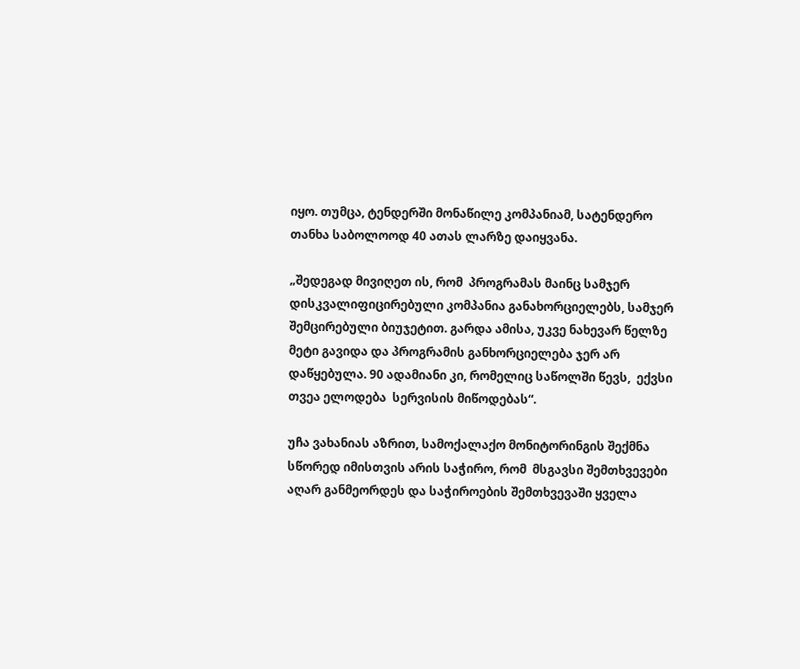იყო. თუმცა, ტენდერში მონაწილე კომპანიამ, სატენდერო თანხა საბოლოოდ 40 ათას ლარზე დაიყვანა.

„შედეგად მივიღეთ ის, რომ  პროგრამას მაინც სამჯერ დისკვალიფიცირებული კომპანია განახორციელებს, სამჯერ შემცირებული ბიუჯეტით. გარდა ამისა, უკვე ნახევარ წელზე მეტი გავიდა და პროგრამის განხორციელება ჯერ არ დაწყებულა. 90 ადამიანი კი, რომელიც საწოლში წევს,  ექვსი თვეა ელოდება  სერვისის მიწოდებას“.

უჩა ვახანიას აზრით, სამოქალაქო მონიტორინგის შექმნა სწორედ იმისთვის არის საჭირო, რომ  მსგავსი შემთხვევები აღარ განმეორდეს და საჭიროების შემთხვევაში ყველა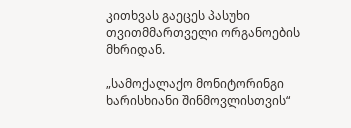კითხვას გაეცეს პასუხი თვითმმართველი ორგანოების მხრიდან.

„სამოქალაქო მონიტორინგი ხარისხიანი შინმოვლისთვის“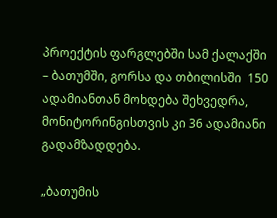პროექტის ფარგლებში სამ ქალაქში – ბათუმში, გორსა და თბილისში  150 ადამიანთან მოხდება შეხვედრა, მონიტორინგისთვის კი 36 ადამიანი გადამზადდება.

„ბათუმის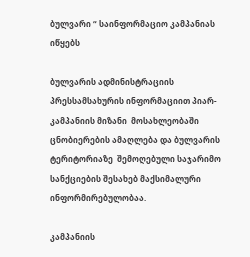ბულვარი “ საინფორმაციო კამპანიას იწყებს

ბულვარის ადმინისტრაციის პრესსამსახურის ინფორმაციით პიარ-კამპანიის მიზანი  მოსახლეობაში ცნობიერების ამაღლება და ბულვარის ტერიტორიაზე  შემოღებული საჯარიმო სანქციების შესახებ მაქსიმალური ინფორმირებულობაა.

კამპანიის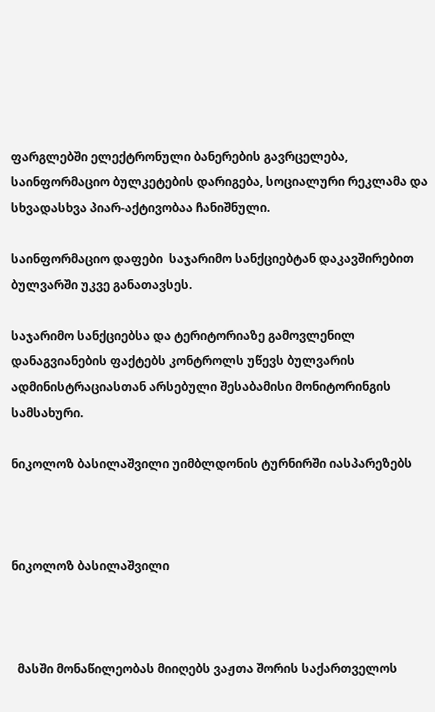ფარგლებში ელექტრონული ბანერების გავრცელება, საინფორმაციო ბულკეტების დარიგება, სოციალური რეკლამა და  სხვადასხვა პიარ-აქტივობაა ჩანიშნული.

საინფორმაციო დაფები  საჯარიმო სანქციებტან დაკავშირებით ბულვარში უკვე განათავსეს.

საჯარიმო სანქციებსა და ტერიტორიაზე გამოვლენილ დანაგვიანების ფაქტებს კონტროლს უწევს ბულვარის ადმინისტრაციასთან არსებული შესაბამისი მონიტორინგის სამსახური.

ნიკოლოზ ბასილაშვილი უიმბლდონის ტურნირში იასპარეზებს



ნიკოლოზ ბასილაშვილი



  მასში მონაწილეობას მიიღებს ვაჟთა შორის საქართველოს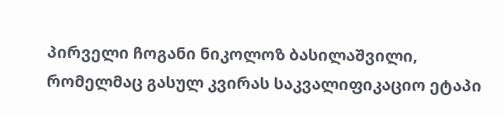პირველი ჩოგანი ნიკოლოზ ბასილაშვილი, რომელმაც გასულ კვირას საკვალიფიკაციო ეტაპი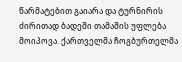წარმატებით გაიარა და ტურნირის ძირითად ბადეში თამაშის უფლება მოიპოვა. ქართველმა ჩოგბურთელმა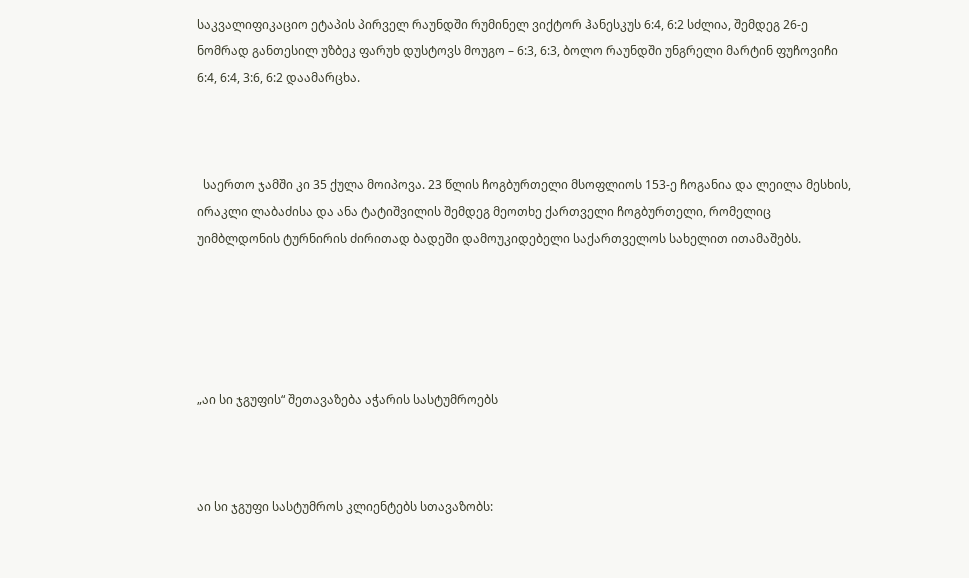საკვალიფიკაციო ეტაპის პირველ რაუნდში რუმინელ ვიქტორ ჰანესკუს 6:4, 6:2 სძლია, შემდეგ 26-ე ნომრად განთესილ უზბეკ ფარუხ დუსტოვს მოუგო – 6:3, 6:3, ბოლო რაუნდში უნგრელი მარტინ ფუჩოვიჩი 6:4, 6:4, 3:6, 6:2 დაამარცხა.



  საერთო ჯამში კი 35 ქულა მოიპოვა. 23 წლის ჩოგბურთელი მსოფლიოს 153-ე ჩოგანია და ლეილა მესხის, ირაკლი ლაბაძისა და ანა ტატიშვილის შემდეგ მეოთხე ქართველი ჩოგბურთელი, რომელიც უიმბლდონის ტურნირის ძირითად ბადეში დამოუკიდებელი საქართველოს სახელით ითამაშებს.





„აი სი ჯგუფის“ შეთავაზება აჭარის სასტუმროებს



აი სი ჯგუფი სასტუმროს კლიენტებს სთავაზობს: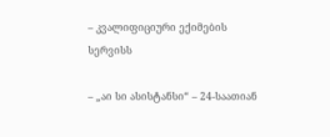– კვალიფიციური ექიმების სერვისს

– „აი სი ასისტანსი“ – 24-საათიან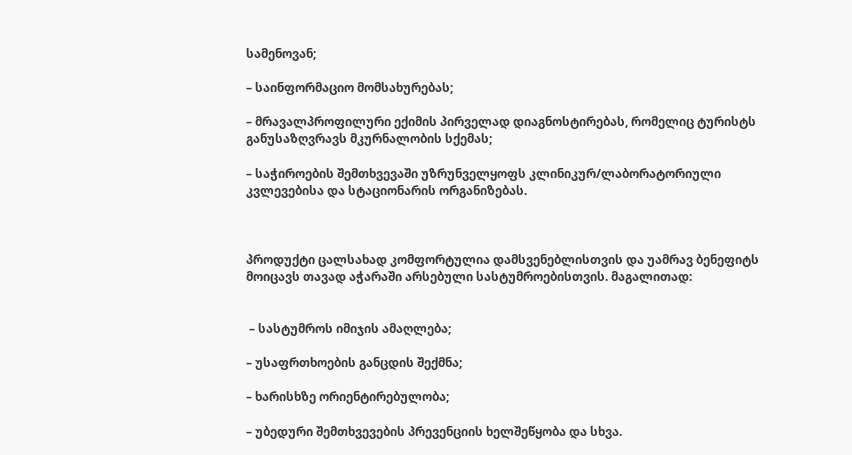სამენოვან;

– საინფორმაციო მომსახურებას;

– მრავალპროფილური ექიმის პირველად დიაგნოსტირებას, რომელიც ტურისტს განუსაზღვრავს მკურნალობის სქემას;

– საჭიროების შემთხვევაში უზრუნველყოფს კლინიკურ/ლაბორატორიული კვლევებისა და სტაციონარის ორგანიზებას.



პროდუქტი ცალსახად კომფორტულია დამსვენებლისთვის და უამრავ ბენეფიტს მოიცავს თავად აჭარაში არსებული სასტუმროებისთვის. მაგალითად:


 – სასტუმროს იმიჯის ამაღლება;

– უსაფრთხოების განცდის შექმნა;

– ხარისხზე ორიენტირებულობა;

– უბედური შემთხვევების პრევენციის ხელშეწყობა და სხვა.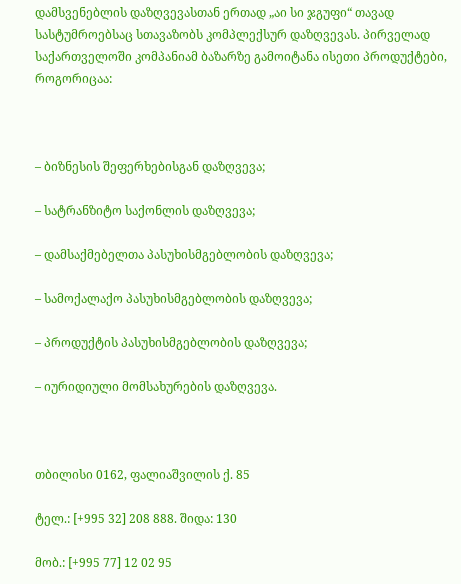დამსვენებლის დაზღვევასთან ერთად „აი სი ჯგუფი“ თავად სასტუმროებსაც სთავაზობს კომპლექსურ დაზღვევას. პირველად საქართველოში კომპანიამ ბაზარზე გამოიტანა ისეთი პროდუქტები, როგორიცაა:



– ბიზნესის შეფერხებისგან დაზღვევა;

– სატრანზიტო საქონლის დაზღვევა;

– დამსაქმებელთა პასუხისმგებლობის დაზღვევა;

– სამოქალაქო პასუხისმგებლობის დაზღვევა;

– პროდუქტის პასუხისმგებლობის დაზღვევა;

– იურიდიული მომსახურების დაზღვევა.



თბილისი 0162, ფალიაშვილის ქ. 85

ტელ.: [+995 32] 208 888. შიდა: 130

მობ.: [+995 77] 12 02 95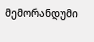მემორანდუმი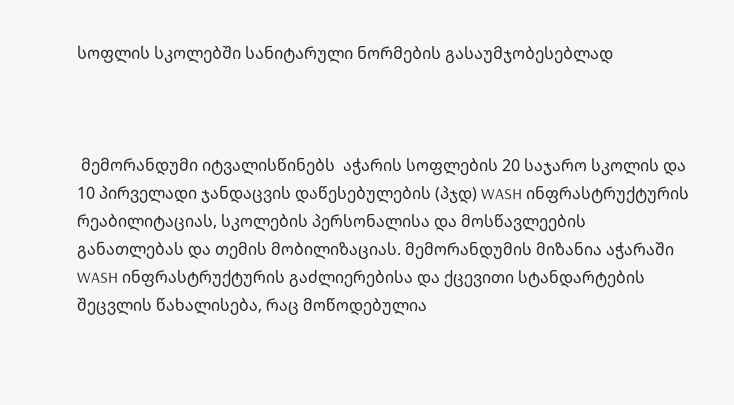სოფლის სკოლებში სანიტარული ნორმების გასაუმჯობესებლად



 მემორანდუმი იტვალისწინებს  აჭარის სოფლების 20 საჯარო სკოლის და 10 პირველადი ჯანდაცვის დაწესებულების (პჯდ) WASH ინფრასტრუქტურის რეაბილიტაციას, სკოლების პერსონალისა და მოსწავლეების განათლებას და თემის მობილიზაციას. მემორანდუმის მიზანია აჭარაში WASH ინფრასტრუქტურის გაძლიერებისა და ქცევითი სტანდარტების შეცვლის წახალისება, რაც მოწოდებულია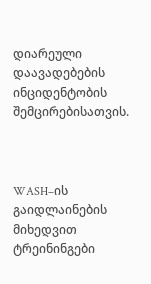დიარეული დაავადებების ინციდენტობის შემცირებისათვის.



WASH–ის გაიდლაინების მიხედვით ტრეინინგები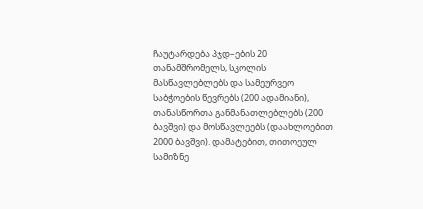ჩაუტარდება პჯდ–ების 20 თანამშრომელს, სკოლის მასწავლებლებს და სამეურვეო საბჭოების წევრებს (200 ადამიანი), თანასწორთა განმანათლებლებს (200 ბავშვი) და მოსწავლეებს (დაახლოებით 2000 ბავშვი). დამატებით, თითოეულ სამიზნე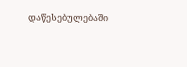დაწესებულებაში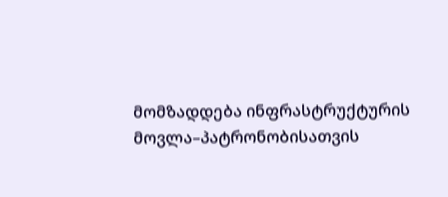მომზადდება ინფრასტრუქტურის მოვლა–პატრონობისათვის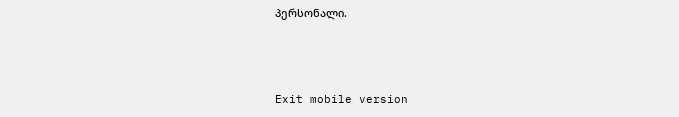პერსონალი.



Exit mobile version